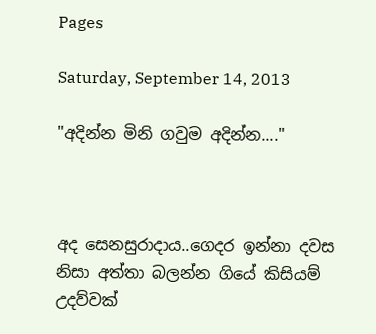Pages

Saturday, September 14, 2013

"අදින්න මිනි ගවුම අදින්න...."



අද සෙනසුරාදාය..ගෙදර ඉන්නා දවස නිසා අත්තා බලන්න ගියේ කිසියම් උදව්වක්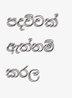පදව්වක් ඇත්නම් කරල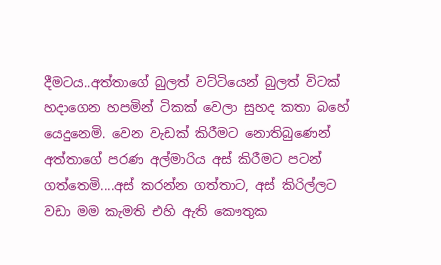දීමටය..අත්තාගේ බුලත් වට්ටියෙන් බුලත් විටක් හදාගෙන හපමින් ටිකක් වෙලා සුහද කතා බහේ යෙදුනෙමි. වෙන වැඩක් කිරීමට නොතිබුණෙන් අත්තාගේ පරණ අල්මාරිය අස් කිරීමට පටන් ගත්තෙමි....අස් කරන්න ගත්තාට, අස් කිරිල්ලට වඩා මම කැමති එහි ඇති කෞතුක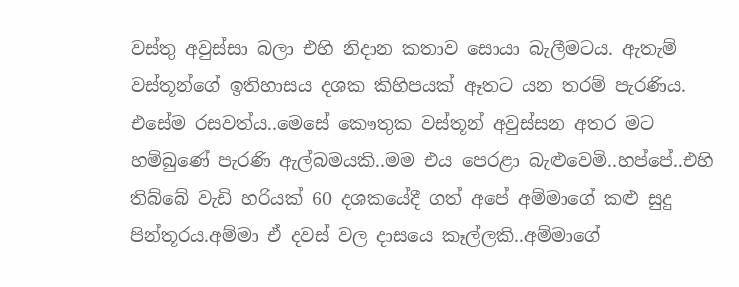වස්තු අවුස්සා බලා එහි නිදාන කතාව සොයා බැලීමටය. ඇතැම් වස්තූන්ගේ ඉතිහාසය දශක කිහිපයක් ඈතට යන තරම් පැරණිය. එසේම රසවත්ය..මෙසේ කෞතුක වස්තූන් අවුස්සන අතර මට හම්බුණේ පැරණි ඇල්බමයකි..මම එය පෙරළා බැළුවෙමි..හප්පේ..එහි තිබ්බේ වැඩි හරියක් 60 දශකයේදී ගත් අපේ අම්මාගේ කළු සුදු පින්තූරය.අම්මා ඒ දවස් වල දාසයෙ කෑල්ලකි..අම්මාගේ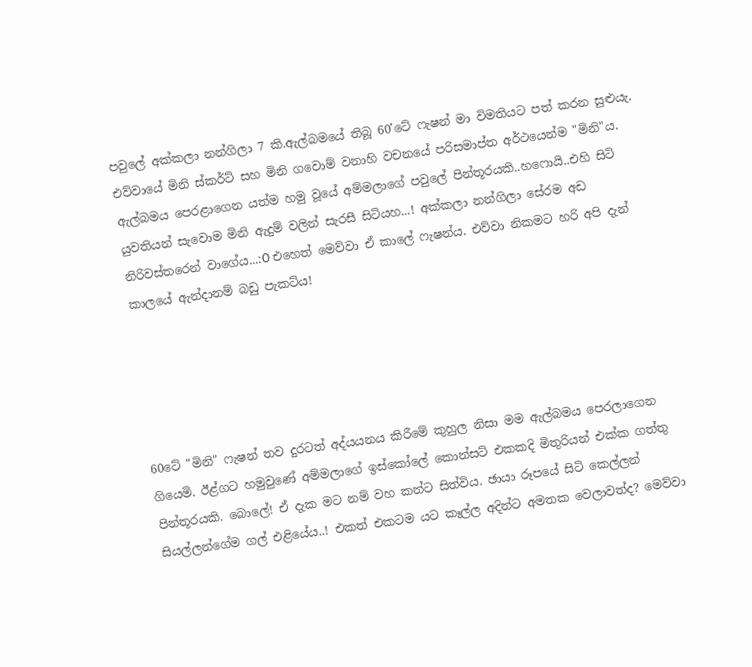පවුලේ අක්කලා නන්ගිලා 7 කි.ඇල්බමයේ තිබූ 60'ටේ ෆැෂන් මා විමතියට පත් කරන සුළුයැ. එව්වායේ මිනි ස්කර්ට් සහ මිනි ගවොම් වනාහි වචනයේ පරිසමාප්ත අර්ථයෙන්ම "මිනි"ය. ඇල්බමය පෙරළාගෙන යත්ම හමු වූයේ අම්මලාගේ පවුලේ පින්තූරයකි..හෆොයි..එහි සිටි යුවතියන් සැවොම මිනි ඇදුම් වලින් සැරසී සිටියහ...! අක්කලා නන්ගිලා සේරම අඩ නිරිවස්තරෙන් වාගේය...:O එහෙත් මෙව්වා ඒ කාලේ ෆැෂන්ය. එව්වා නිකමට හරි අපි දැන් කාලයේ ඇන්දානම් බඩු පැකට්ය!





60ටේ "මිනි" ෆැෂන් තව දුරටත් අද්යයනය කිරීමේ කුහුල නිසා මම ඇල්බමය පෙරලාගෙන ගියෙමි. ඊළ්ගට හමුවුණේ අම්මලාගේ ඉස්කෝලේ කොන්සට් එකකදි මිතුරියන් එක්ක ගත්තු පින්තූරයකි. බොලේ! ඒ දැක මට නම් වහ කන්ට සිත්විය. ඡායා රූපයේ සිටි කෙල්ලන් සියල්ලන්ගේම ගල් එළියේය..! එකත් එකටම යට කෑල්ල අදින්ට අමතක වෙලාවත්ද? මෙව්වා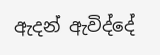ඇදන් ඇවිද්දේ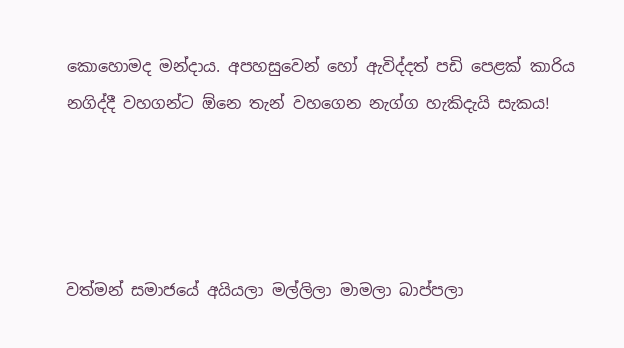කොහොමද මන්දාය. අපහසුවෙන් හෝ ඇවිද්දත් පඩි පෙළක් කාරිය නගිද්දී වහගන්ට ඕනෙ තැන් වහගෙන නැග්ග හැකිදැයි සැකය!




වත්මන් සමාජයේ අයියලා මල්ලිලා මාමලා බාප්පලා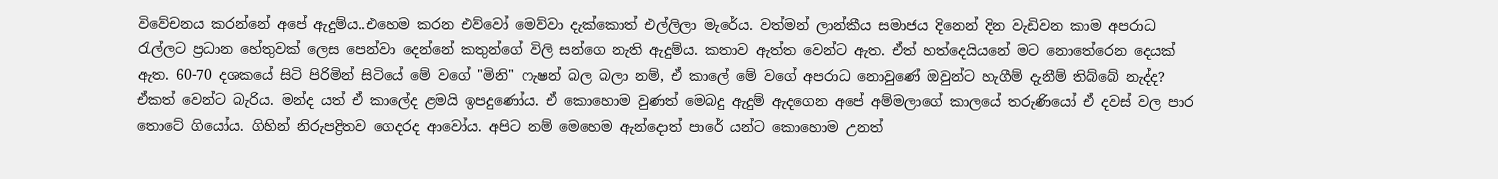විවේචනය කරන්නේ අපේ ඇදුම්ය..එහෙම කරන එව්වෝ මෙව්වා දැක්කොත් එල්ලිලා මැරේය. වත්මන් ලාන්කීය සමාජය දිනෙන් දින වැඩිවන කාම අපරාධ රැල්ලට ප්‍රධාන හේතුවක් ලෙස පෙන්වා දෙන්නේ කතුන්ගේ විලි සන්ගෙ නැති ඇදුම්ය. කතාව ඇත්ත වෙන්ට ඇත. ඒත් හත්දෙයියනේ මට නොතේරෙන දෙයක් ඇත. 60-70 දශකයේ සිටි පිරිමින් සිටියේ මේ වගේ "මිනි" ෆැෂන් බල බලා නම්, ඒ කාලේ මේ වගේ අපරාධ නොවුණේ ඔවුන්ට හැගීම් දැනීම් තිබ්බේ නැද්ද? ඒකත් වෙන්ට බැරිය. මන්ද යත් ඒ කාලේද ළමයි ඉපදුණෝය. ඒ කොහොම වුණත් මෙබදු ඇදුම් ඇදගෙන අපේ අම්මලාගේ කාලයේ තරුණියෝ ඒ දවස් වල පාර තොටේ ගියෝය. ගිහින් නිරුපද්‍රිතව ගෙදරද ආවෝය. අපිට නම් මෙහෙම ඇන්දොත් පාරේ යන්ට කොහොම උනත්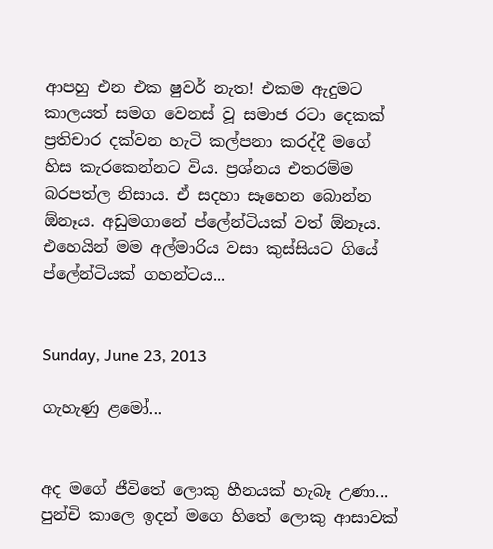ආපහු එන එක ෂුවර් නැත! එකම ඇදුමට කාලයත් සමග වෙනස් වූ සමාජ රටා දෙකක් ප්‍රතිචාර දක්වන හැටි කල්පනා කරද්දී මගේ හිස කැරකෙන්නට විය. ප්‍රශ්නය එතරම්ම බරපත්ල නිසාය. ඒ සදහා සෑහෙන බොන්න ඕනෑය. අඩුමගානේ ප්ලේන්ටියක් වත් ඕනෑය. එහෙයින් මම අල්මාරිය වසා කුස්සියට ගියේ ප්ලේන්ටියක් ගහන්ටය...


Sunday, June 23, 2013

ගැහැණු ළමෝ...


අද මගේ ජීවිතේ ලොකු හීනයක් හැබෑ උණා...
පුන්චි කාලෙ ඉදන් මගෙ හිතේ ලොකු ආසාවක්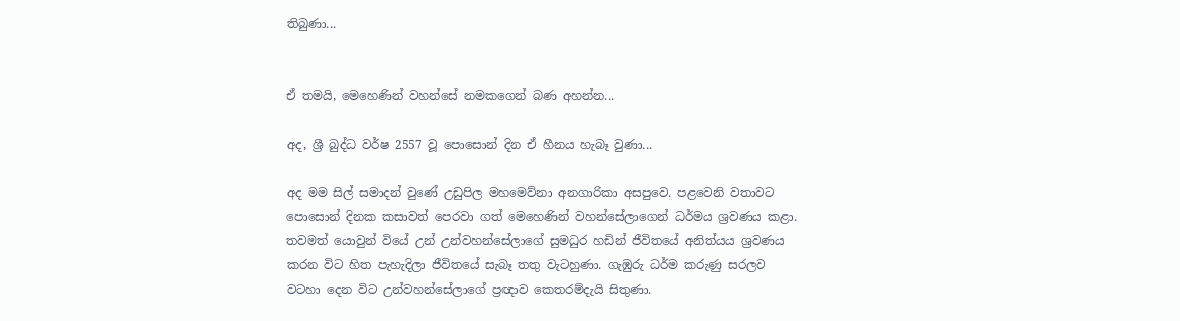තිබුණා...


ඒ තමයි, මෙහෙණින් වහන්සේ නමකගෙන් බණ අහන්න...

අද, ශ්‍රී බුද්ධ වර්ෂ 2557 වූ පොසොන් දින ඒ හීනය හැබෑ වුණා...

අද මම සිල් සමාදන් වුණේ උඩුපිල මහමෙව්නා අනගාරිකා අසපුවෙ. පළවෙනි වතාවට පොසොන් දිනක කසාවත් පෙරවා ගත් මෙහෙණින් වහන්සේලාගෙන් ධර්මය ශ්‍රවණය කළා. තවමත් යොවුන් වියේ උන් උන්වහන්සේලාගේ සුමධුර හඩින් ජීවිතයේ අනිත්යය ශ්‍රවණය කරන විට හිත පැහැදිලා ජීවිතයේ සැබෑ තතු වැටහුණා. ගැඹුරු ධර්ම කරුණු සරලව වටහා දෙන විට උන්වහන්සේලාගේ ප්‍රඥාව කෙතරම්දැයි සිතුණා.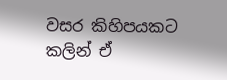වසර කිහිපයකට කලින් ඒ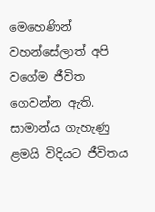මෙහෙණින් වහන්සේලාත් අපි වගේම ජීවිත ගෙවන්න ඇති. සාමාන්ය ගැහැණු ළමයි විදියට ජීවිතය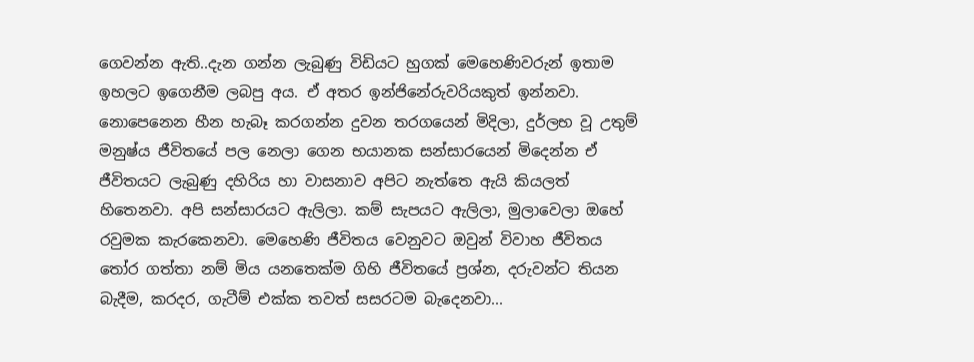ගෙවන්න ඇති..දැන ගන්න ලැබුණු විඩියට හුගක් මෙහෙණිවරුන් ඉතාම ඉහලට ඉගෙනීම ලබපු අය. ඒ අතර ඉන්ජිනේරුවරියකුත් ඉන්නවා. නොපෙනෙන හීන හැබෑ කරගන්න දුවන තරගයෙන් මිදිලා, දුර්ලභ වූ උතුම් මනුෂ්ය ජීවිතයේ පල නෙලා ගෙන භයානක සන්සාරයෙන් මිදෙන්න ඒ ජීවිතයට ලැබුණු දහිරිය හා වාසනාව අපිට නැත්තෙ ඇයි කියලත් හිතෙනවා. අපි සන්සාරයට ඇලිලා. කම් සැපයට ඇලිලා, මුලාවෙලා ඔහේ රවුමක කැරකෙනවා. මෙහෙණි ජීවිතය වෙනුවට ඔවුන් විවාහ ජීවිතය තෝර ගත්තා නම් මිය යනතෙක්ම ගිහි ජීවිතයේ ප්‍රශ්න, දරුවන්ට තියන බැදීම, කරදර, ගැටීම් එක්ක තවත් සසරටම බැදෙනවා...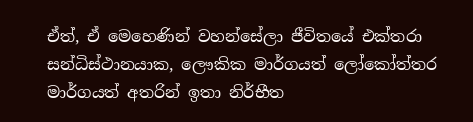ඒත්, ඒ මෙහෙණින් වහන්සේලා ජීවිතයේ එක්තරා සන්ධිස්ථානයාක, ලෞකික මාර්ගයත් ලෝකෝත්තර මාර්ගයත් අතරින් ඉතා නිර්භීත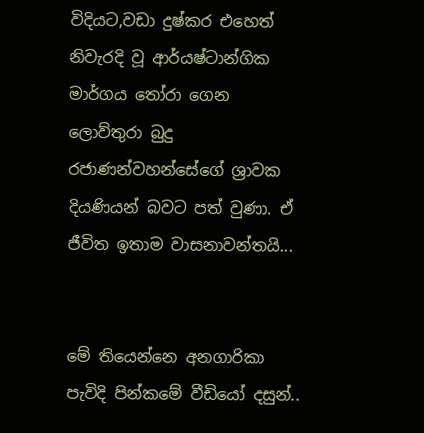විදියට,වඩා දුෂ්කර එහෙත් නිවැරදි වූ ආර්යෂ්ටාන්ගික මාර්ගය තෝරා ගෙන ලොව්තුරා බුදු රජාණන්වහන්සේගේ ශ්‍රාවක දියණියන් බවට පත් වුණා. ඒ ජීවිත ඉතාම වාසනාවන්තයි...


මේ තියෙන්නෙ අනගාරිකා පැවිදි පින්කමේ වීඩියෝ දසුන්..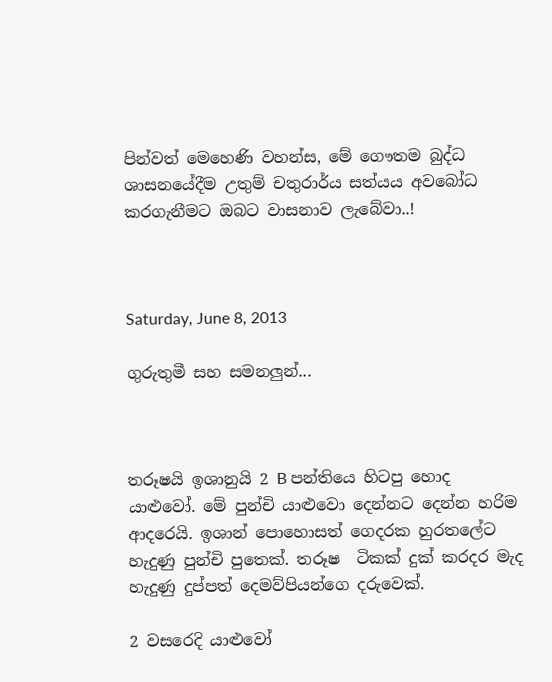පින්වත් මෙහෙණි වහන්ස, මේ ගෞතම බුද්ධ ශාසනයේදීම උතුම් චතුරාර්ය සත්යය අවබෝධ කරගැනීමට ඔබට වාසනාව ලැබේවා..!



Saturday, June 8, 2013

ගුරුතුමී සහ සමනලුන්...



තරූෂයි ඉශානුයි 2 B පන්තියෙ හිටපු හොද යාළුවෝ. මේ පුන්චි යාළුවො දෙන්නට දෙන්න හරිම ආදරෙයි. ඉශාන් පොහොසත් ගෙදරක හුරතලේට හැදුණු පුන්චි පුතෙක්. තරූෂ  ටිකක් දුක් කරදර මැද හැදුණු දුප්පත් දෙමව්පියන්ගෙ දරුවෙක්.

2 වසරෙදි යාළුවෝ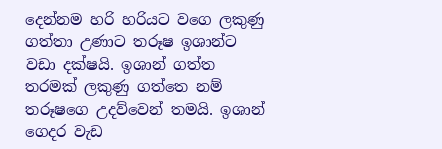දෙන්නම හරි හරියට වගෙ ලකුණු ගත්තා උණාට තරූෂ ඉශාන්ට වඩා දක්ෂයි. ඉශාන් ගත්ත තරමක් ලකුණු ගත්තෙ නම් තරූෂගෙ උදව්වෙන් තමයි. ඉශාන් ගෙදර වැඩ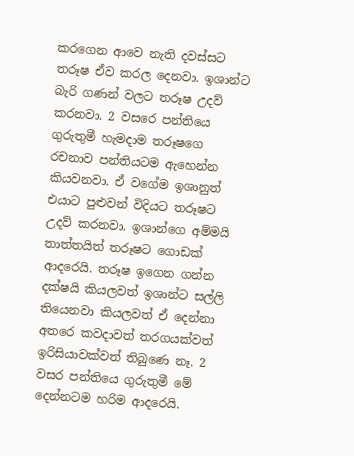කරගෙන ආවෙ නැති දවස්සට තරූෂ ඒව කරල දෙනවා. ඉශාන්ට බැරි ගණන් වලට තරූෂ උදව් කරනවා. 2 වසරෙ පන්තියෙ ගුරුතුමී හැමදාම තරූෂගෙ රචනාව පන්තියටම ඇහෙන්න කියවනවා. ඒ වගේම ඉශානුත් එයාට පුළුවන් විදියට තරූෂට උදව් කරනවා. ඉශාන්ගෙ අම්මයි තාත්තයිත් තරූෂට ගොඩක් ආදරෙයි. තරූෂ ඉගෙන ගන්න දක්ෂයි කියලවත් ඉශාන්ට සල්ලි තියෙනවා කියලවත් ඒ දෙන්නා අතරෙ කවදාවත් තරගයක්වත් ඉරිසියාවක්වත් තිබුණෙ නෑ. 2 වසර පන්තියෙ ගුරුතුමී මේ දෙන්නටම හරිම ආදරෙයි.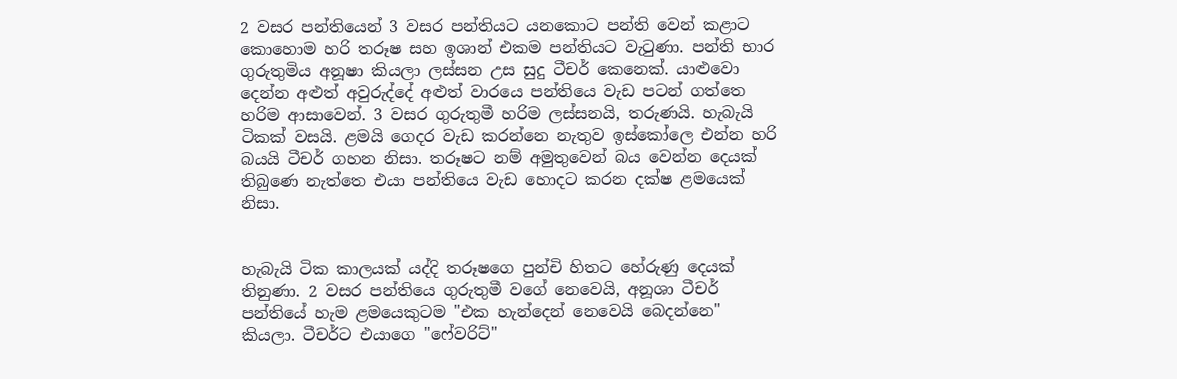2 වසර පන්තියෙන් 3 වසර පන්තියට යනකොට පන්ති වෙන් කළාට කොහොම හරි තරූෂ සහ ඉශාන් එකම පන්තියට වැටුණා. පන්ති භාර ගුරුතුමිය අනූෂා කියලා ලස්සන උස සුදු ටීචර් කෙනෙක්. යාළුවො දෙන්න අළුත් අවුරුද්දේ අළුත් වාරයෙ පන්තියෙ වැඩ පටන් ගත්තෙ හරිම ආසාවෙන්. 3 වසර ගුරුතුමී හරිම ලස්සනයි, තරුණයි. හැබැයි ටිකක් වසයි. ළමයි ගෙදර වැඩ කරන්නෙ නැතුව ඉස්කෝලෙ එන්න හරි බයයි ටීචර් ගහන නිසා. තරූෂට නම් අමුතුවෙන් බය වෙන්න දෙයක් තිබුණෙ නැත්තෙ එයා පන්තියෙ වැඩ හොදට කරන දක්ෂ ළමයෙක් නිසා.


හැබැයි ටික කාලයක් යද්දි තරූෂගෙ පුන්චි හිතට හේරුණු දෙයක් තිනුණා. 2 වසර පන්තියෙ ගුරුතුමී වගේ නෙවෙයි, අනූශා ටීචර් පන්තියේ හැම ළමයෙකුටම "එක හැන්දෙන් නෙවෙයි බෙදන්නෙ" කියලා. ටීචර්ට එයාගෙ "ෆේවරිට්"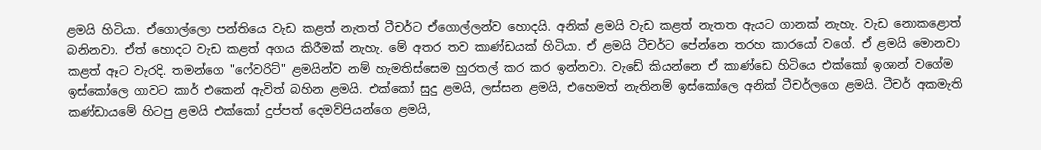ළමයි හිටියා. ඒගොල්ලො පන්තියෙ වැඩ කළත් නැතත් ටීචර්ට ඒගොල්ලන්ව හොදයි. අනික් ළමයි වැඩ කළත් නැතත ඇයට ගානක් නැහැ. වැඩ නොකළොත් බනිනවා. ඒත් හොදට වැඩ කළත් අගය කිරීමක් නැහැ. මේ අතර තව කාණ්ඩයක් හිටියා. ඒ ළමයි ටීචර්ට පේන්නෙ තරහ කාරයෝ වගේ. ඒ ළමයි මොනවා කළත් ඈට වැරදි. තමන්ගෙ "ෆේවරිට්" ළමයින්ව නම් හැමතිස්සෙම හුරතල් කර කර ඉන්නවා. වැඩේ කියන්නෙ ඒ කාණ්ඩෙ හිටියෙ එක්කෝ ඉශාන් වගේම ඉස්කෝලෙ ගාවට කාර් එකෙන් ඇවිත් බහින ළමයි. එක්කෝ සුදු ළමයි, ලස්සන ළමයි, එහෙමත් නැතිනම් ඉස්කෝලෙ අනික් ටීචර්ලගෙ ළමයි. ටීචර් අකමැති කණ්ඩායමේ හිටපු ළමයි එක්කෝ දුප්පත් දෙමව්පියන්ගෙ ළමයි,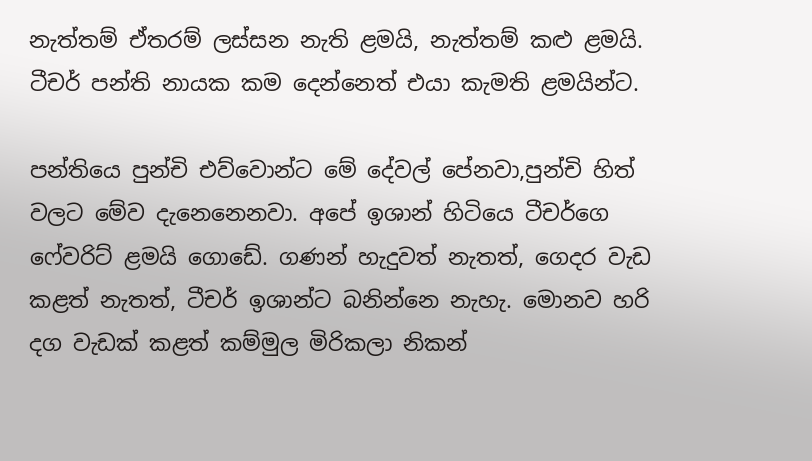නැත්තම් ඒතරම් ලස්සන නැති ළමයි, නැත්තම් කළු ළමයි. ටීචර් පන්ති නායක කම දෙන්නෙත් එයා කැමති ළමයින්ට.

පන්තියෙ පුන්චි එව්වොන්ට මේ දේවල් පේනවා,පුන්චි හිත් වලට මේව දැනෙනෙනවා. අපේ ඉශාන් හිටියෙ ටීචර්ගෙ ෆේවරිට් ළමයි ගොඩේ. ගණන් හැදුවත් නැතත්, ගෙදර වැඩ කළත් නැතත්, ටීචර් ඉශාන්ට බනින්නෙ නැහැ. මොනව හරි දග වැඩක් කළත් කම්මුල මිරිකලා නිකන්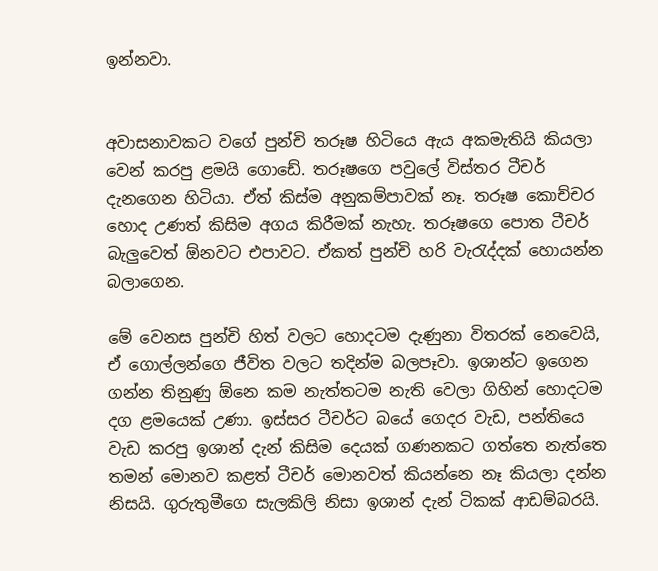ඉන්නවා.


අවාසනාවකට වගේ පුන්චි තරූෂ හිටියෙ ඇය අකමැතියි කියලා වෙන් කරපු ළමයි ගොඩේ. තරූෂගෙ පවුලේ විස්තර ටීචර් දැනගෙන හිටියා. ඒත් කිස්ම අනුකම්පාවක් නෑ. තරූෂ කොච්චර හොද උණත් කිසිම අගය කිරීමක් නැහැ. තරූෂගෙ පොත ටීචර් බැලුවෙත් ඕනවට එපාවට. ඒකත් පුන්චි හරි වැරැද්දක් හොයන්න බලාගෙන.

මේ වෙනස පුන්චි හිත් වලට හොදටම දැණුනා විතරක් නෙවෙයි, ඒ ගොල්ලන්ගෙ ජීවිත වලට තදින්ම බලපෑවා. ඉශාන්ට ඉගෙන ගන්න තිනුණු ඕනෙ කම නැත්තටම නැති වෙලා ගිහින් හොදටම දග ළමයෙක් උණා. ඉස්සර ටීචර්ට බයේ ගෙදර වැඩ, පන්තියෙ වැඩ කරපු ඉශාන් දැන් කිසිම දෙයක් ගණනකට ගත්තෙ නැත්තෙ තමන් මොනව කළත් ටීචර් මොනවත් කියන්නෙ නෑ කියලා දන්න නිසයි. ගුරුතුමීගෙ සැලකිලි නිසා ඉශාන් දැන් ටිකක් ආඩම්බරයි.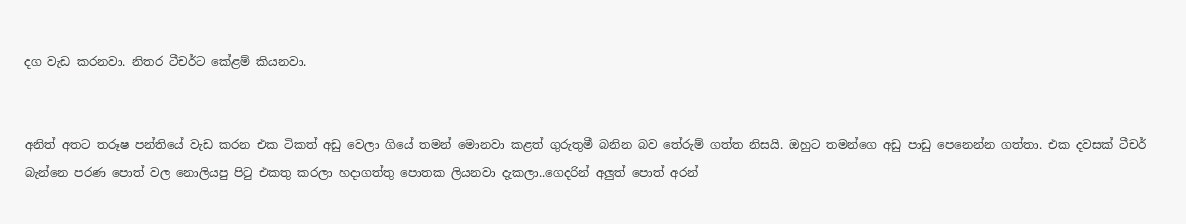දග වැඩ කරනවා. නිතර ටීචර්ට කේළම් කියනවා.


අනිත් අතට තරූෂ පන්තියේ වැඩ කරන එක ටිකත් අඩු වෙලා ගියේ තමන් මොනවා කළත් ගුරුතුමී බනින බව තේරුම් ගත්ත නිසයි. ඔහුට තමන්ගෙ අඩු පාඩු පෙනෙන්න ගත්තා. එක දවසක් ටීචර් බැන්නෙ පරණ පොත් වල නොලියපු පිටු එකතු කරලා හදාගත්තු පොතක ලියනවා දැකලා..ගෙදරින් අලුත් පොත් අරන්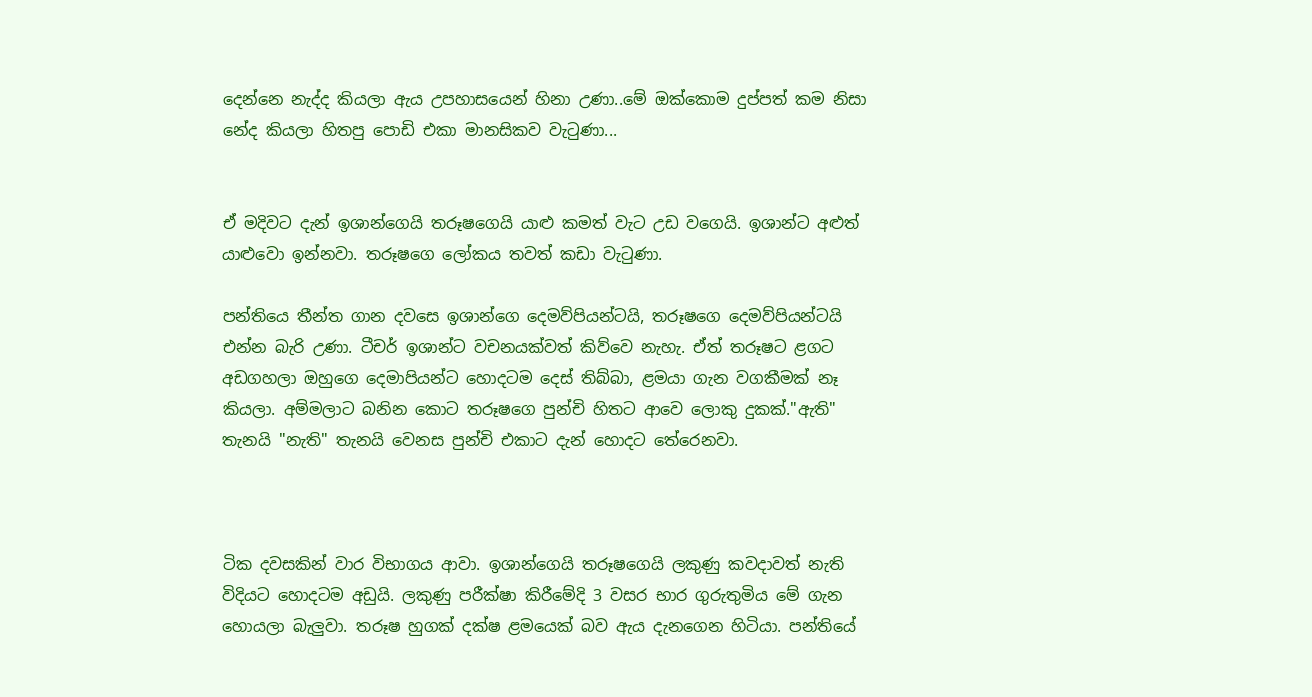දෙන්නෙ නැද්ද කියලා ඇය උපහාසයෙන් හිනා උණා..මේ ඔක්කොම දුප්පත් කම නිසා නේද කියලා හිතපු පොඩි එකා මානසිකව වැටුණා...


ඒ මදිවට දැන් ඉශාන්ගෙයි තරූෂගෙයි යාළු කමත් වැට උඩ වගෙයි. ඉශාන්ට අළුත් යාළුවො ඉන්නවා. තරූෂගෙ ලෝකය තවත් කඩා වැටුණා.

පන්තියෙ තීන්ත ගාන දවසෙ ඉශාන්ගෙ දෙමව්පියන්ටයි, තරූෂගෙ දෙමව්පියන්ටයි එන්න බැරි උණා. ටීචර් ඉශාන්ට වචනයක්වත් කිව්වෙ නැහැ. ඒත් තරූෂට ළගට අඩගහලා ඔහුගෙ දෙමාපියන්ට හොදටම දෙස් තිබ්බා, ළමයා ගැන වගකීමක් නෑ කියලා. අම්මලාට බනින කොට තරූෂගෙ පුන්චි හිතට ආවෙ ලොකු දුකක්."ඇති" තැනයි "නැති" තැනයි වෙනස පුන්චි එකාට දැන් හොදට තේරෙනවා.



ටික දවසකින් වාර විභාගය ආවා. ඉශාන්ගෙයි තරූෂගෙයි ලකුණු කවදාවත් නැති විදියට හොදටම අඩුයි. ලකුණු පරීක්ෂා කිරීමේදි 3 වසර භාර ගුරුතුමිය මේ ගැන හොයලා බැලුවා. තරූෂ හුගක් දක්ෂ ළමයෙක් බව ඇය දැනගෙන හිටියා. පන්තියේ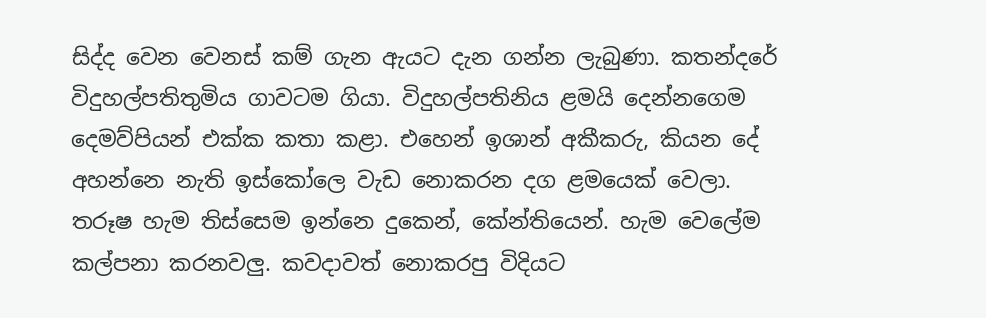සිද්ද වෙන වෙනස් කම් ගැන ඇයට දැන ගන්න ලැබුණා. කතන්දරේ විදුහල්පතිතුමිය ගාවටම ගියා. විදුහල්පතිනිය ළමයි දෙන්නගෙම දෙමව්පියන් එක්ක කතා කළා. එහෙන් ඉශාන් අකීකරු, කියන දේ අහන්නෙ නැති ඉස්කෝලෙ වැඩ නොකරන දග ළමයෙක් වෙලා. තරූෂ හැම තිස්සෙම ඉන්නෙ දුකෙන්, කේන්තියෙන්. හැම වෙලේම කල්පනා කරනවලු. කවදාවත් නොකරපු විදියට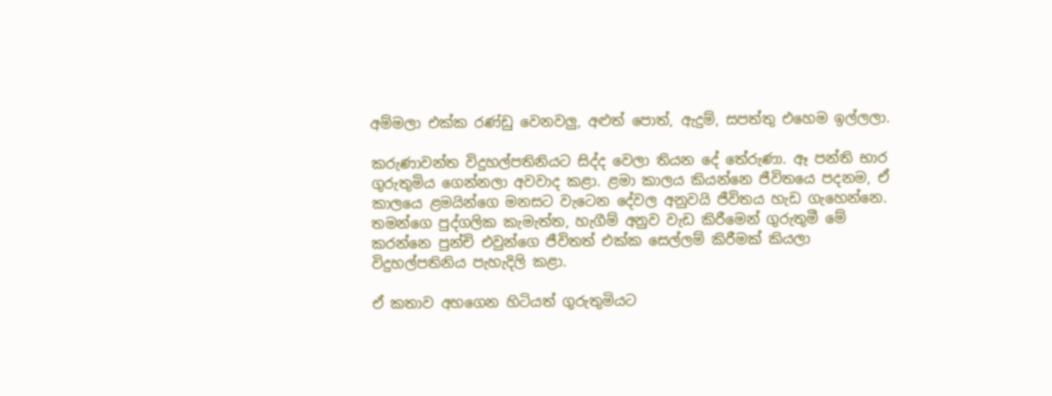අම්මලා එක්ක රණ්ඩු වෙනවලු, අළුත් පොත්, ඇදුම්, සපත්තු එහෙම ඉල්ලලා.

කරුණාවන්ත විදුහල්පතිනියට සිද්ද වෙලා තියන දේ තේරුණා. ඈ පන්ති භාර ගුරුතුමිය ගෙන්නලා අවවාද කළා. ළමා කාලය කියන්නෙ ජීවිතයෙ පදනම, ඒ කාලයෙ ළමයින්ගෙ මනසට වැටෙන දේවල අනුවයි ජීවිතය හැඩ ගැහෙන්නෙ. තමන්ගෙ පුද්ගලික කැමැත්ත, හැගීම් අනුව වැඩ කිරීමෙන් ගුරුතුමී මේ කරන්නෙ පුන්චි එවුන්ගෙ ජීවිතත් එක්ක සෙල්ලම් කිරීමක් කියලා විදුහල්පතිනිය පැහැදිලි කළා.

ඒ කතාව අහගෙන හිටියත් ගුරුතුමියට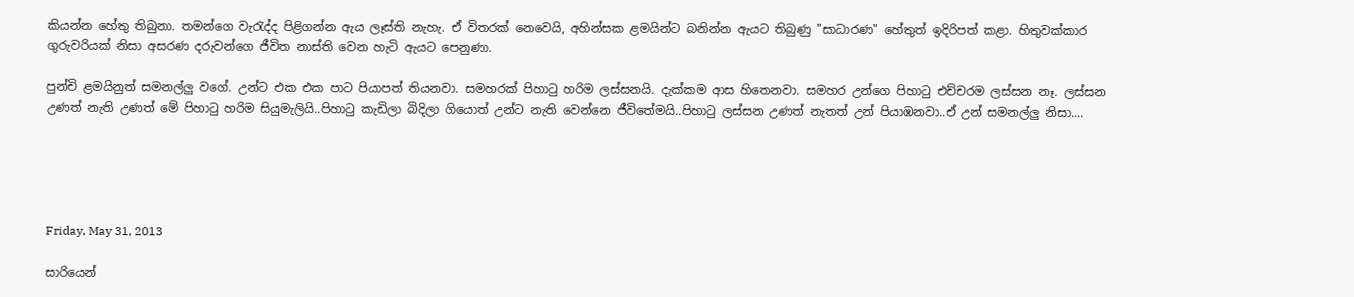කියන්න හේතු තිබුනා. තමන්ගෙ වැරැද්ද පිළිගන්න ඇය ලෑස්ති නැහැ. ඒ විතරක් නෙවෙයි, අහින්සක ළමයින්ට බනින්න ඇයට තිබුණු "සාධාරණ" හේතුත් ඉදිරිපත් කළා. හිතුවක්කාර ගුරුවරියක් නිසා අසරණ දරුවන්ගෙ ජීවිත නාස්ති වෙන හැටි ඇයට පෙනුණා.

පුන්චි ළමයිනුත් සමනල්ලු වගේ. උන්ට එක එක පාට පියාපත් තියනවා. සමහරක් පිහාටු හරිම ලස්සනයි. දැක්කම ආස හිතෙනවා. සමහර උන්ගෙ පිහාටු එච්චරම ලස්සන නෑ. ලස්සන උණත් නැති උණත් මේ පිහාටු හරිම සියුමැලියි..පිහාටු කැඩිලා බිදිලා ගියොත් උන්ට නැති වෙන්නෙ ජීවිතේමයි..පිහාටු ලස්සන උණත් නැතත් උන් පියාඹනවා..ඒ උන් සමනල්ලු නිසා....





Friday, May 31, 2013

සාරියෙන්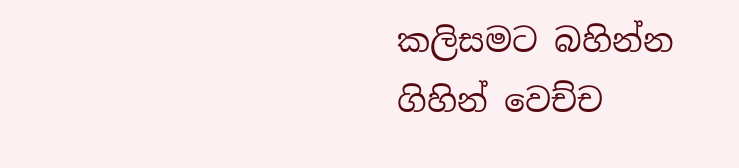කලිසමට බහින්න ගිහින් වෙච්ච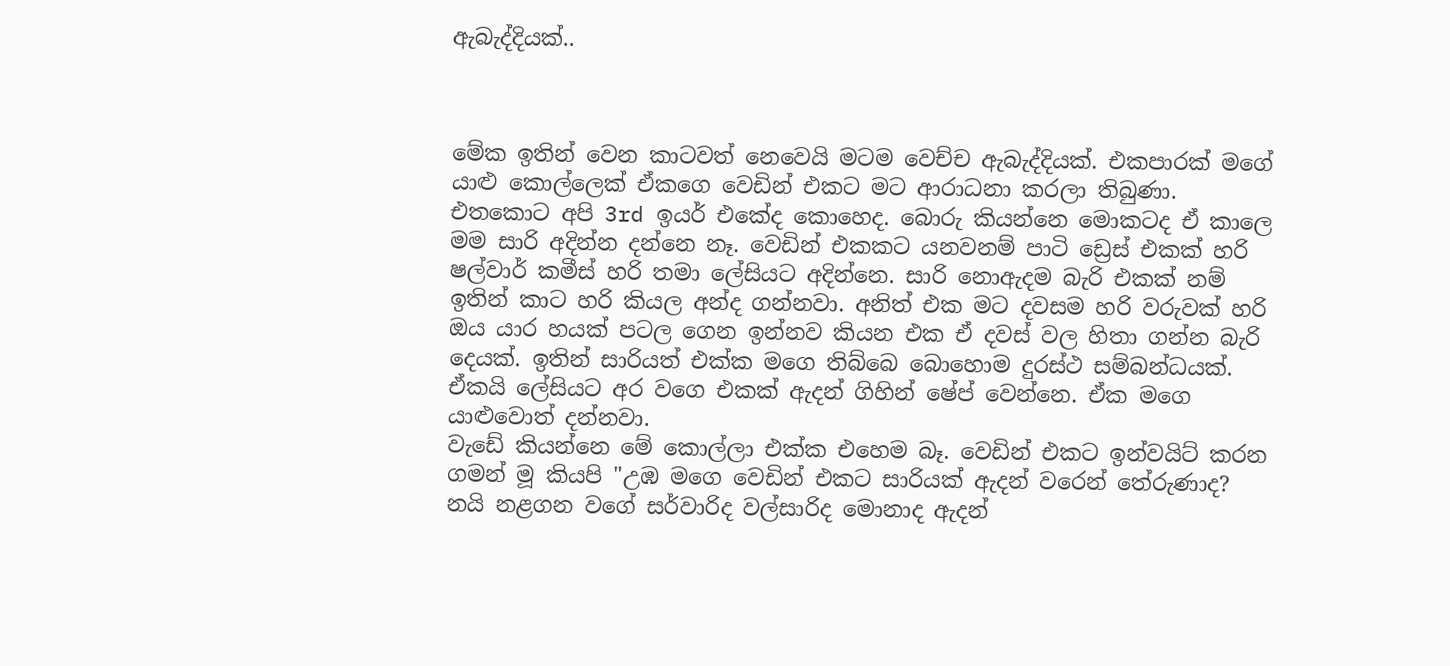ඇබැද්දියක්..



මේක ඉතින් වෙන කාටවත් නෙවෙයි මටම වෙච්ච ඇබැද්දියක්. එකපාරක් මගේ යාළු කොල්ලෙක් ඒකගෙ වෙඩින් එකට මට ආරාධනා කරලා තිබුණා. එතකොට අපි 3rd ඉයර් එකේද කොහෙද. බොරු කියන්නෙ මොකටද ඒ කාලෙ මම සාරි අදින්න දන්නෙ නෑ. වෙඩින් එකකට යනවනම් පාටි ඩ්‍රෙස් එකක් හරි ෂල්වාර් කමීස් හරි තමා ලේසියට අදින්නෙ. සාරි නොඇදම බැරි එකක් නම් ඉතින් කාට හරි කියල අන්ද ගන්නවා. අනිත් එක මට දවසම හරි වරුවක් හරි ඔය යාර හයක් පටල ගෙන ඉන්නව කියන එක ඒ දවස් වල හිතා ගන්න බැරි දෙයක්. ඉතින් සාරියත් එක්ක මගෙ තිබ්බෙ බොහොම දුරස්ථ සම්බන්ධයක්. ඒකයි ලේසියට අර වගෙ එකක් ඇදන් ගිහින් ෂේප් වෙන්නෙ. ඒක මගෙ යාළුවොත් දන්නවා.
වැඩේ කියන්නෙ මේ කොල්ලා එක්ක එහෙම බෑ. වෙඩින් එකට ඉන්වයිට් කරන ගමන් මූ කියපි "උඹ මගෙ වෙඩින් එකට සාරියක් ඇදන් වරෙන් තේරුණාද? නයි නළගන වගේ සර්වාරිද වල්සාරිද මොනාද ඇදන්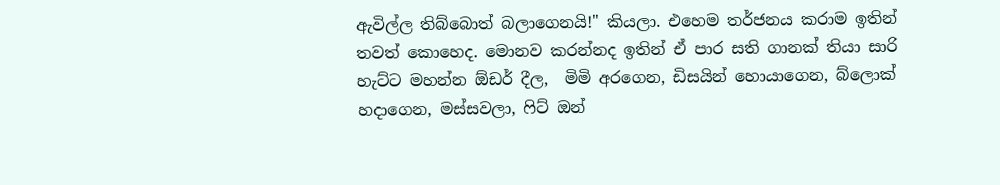ඇවිල්ල තිබ්බොත් බලාගෙනයි!" කියලා. එහෙම තර්ජනය කරාම ඉතින් තවත් කොහෙද. මොනව කරන්නද ඉතින් ඒ පාර සති ගානක් තියා සාරි හැට්ට මහන්න ඕඩර් දීල,  මිමි අරගෙන, ඩිසයින් හොයාගෙන, බ්ලොක් හදාගෙන, මස්සවලා, ෆිට් ඔන්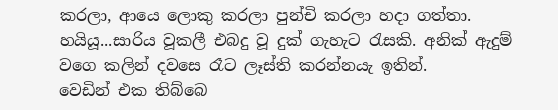කරලා, ආයෙ ලොකු කරලා පුන්චි කරලා හදා ගත්තා. හයියූ...සාරිය වූකලී එබදු වූ දුක් ගැහැට රැසකි. අනික් ඇදුම් වගෙ කලින් දවසෙ රෑට ලෑස්ති කරන්නයැ ඉතින්.
වෙඩින් එක තිබ්බෙ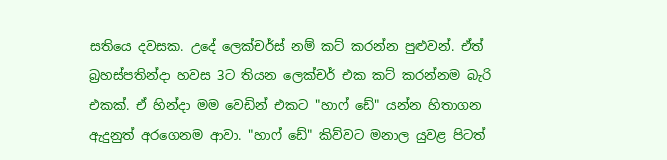සතියෙ දවසක. උදේ ලෙක්චර්ස් නම් කට් කරන්න පුළුවන්. ඒත් බ්‍රහස්පතින්දා හවස 3ට තියන ලෙක්චර් එක කට් කරන්නම බැරි එකක්. ඒ හින්දා මම වෙඩින් එකට "හාෆ් ඩේ" යන්න හිතාගන ඇදුනුත් අරගෙනම ආවා. "හාෆ් ඩේ" කිව්වට මනාල යුවළ පිටත්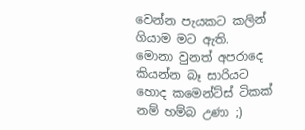වෙන්න පැයකට කලින් ගියාම මට ඇති.
මොනා වුනත් අපරාදෙ කියන්න බෑ සාරියට හොද කමෙන්ට්ස් ටිකක් නම් හම්බ උණා ;)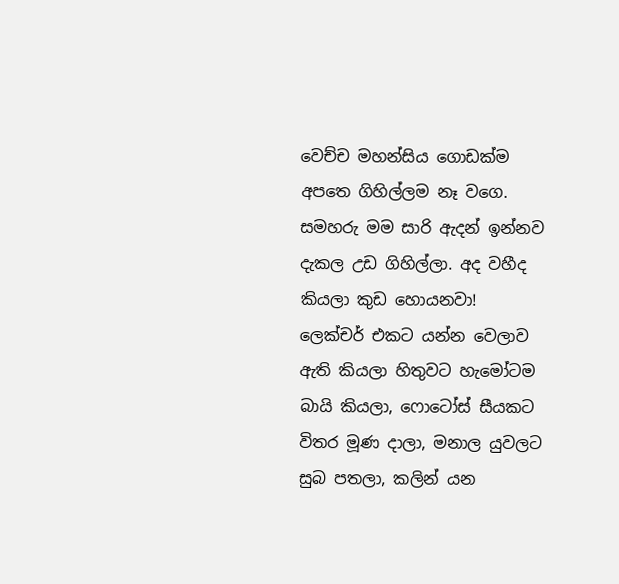වෙච්ච මහන්සිය ගොඩක්ම අපතෙ ගිහිල්ලම නෑ වගෙ. සමහරු මම සාරි ඇදන් ඉන්නව දැකල උඩ ගිහිල්ලා. අද වහීද කියලා කුඩ හොයනවා!
ලෙක්චර් එකට යන්න වෙලාව ඇති කියලා හිතුවට හැමෝටම බායි කියලා, ෆොටෝස් සීයකට විතර මූණ දාලා, මනාල යුවලට සුබ පතලා, කලින් යන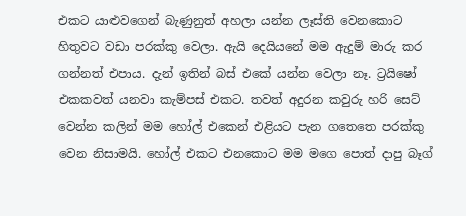එකට යාළුවගෙන් බැණුනුත් අහලා යන්න ලෑස්ති වෙනකොට හිතුවට වඩා පරක්කු වෙලා. ඇයි දෙයියනේ මම ඇදුම් මාරු කර ගන්නත් එපාය. දැන් ඉතින් බස් එකේ යන්න වෙලා නෑ. ට්‍රයිෂෝ එකකවත් යනවා කැම්පස් එකට. තවත් අදුරන කවුරු හරි සෙට් වෙන්න කලින් මම හෝල් එකෙන් එළියට පැන ගතෙතෙ පරක්කු වෙන නිසාමයි. හෝල් එකට එනකොට මම මගෙ පොත් දාපු බෑග්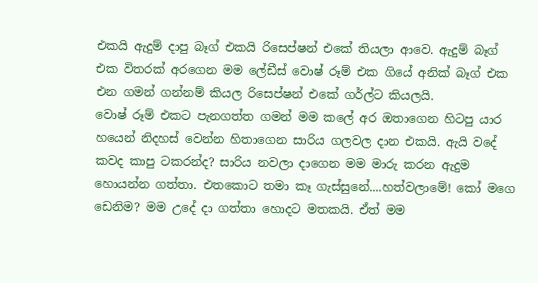එකයි ඇදුම් දාපු බෑග් එකයි රිසෙප්ෂන් එකේ තියලා ආවෙ. ඇදුම් බෑග් එක විතරක් අරගෙන මම ලේඩීස් වොෂ් රූම් එක ගියේ අනික් බෑග් එක එන ගමන් ගන්නම් කියල රිසෙප්ෂන් එකේ ගර්ල්ට කියලයි.
වොෂ් රූම් එකට පැනගත්ත ගමන් මම කලේ අර ඔතාගෙන හිටපු යාර හයෙන් නිදහස් වෙන්න හිතාගෙන සාරිය ගලවල දාන එකයි. ඇයි වදේ කවද කාපු ටකරන්ද? සාරිය නවලා දාගෙන මම මාරු කරන ඇදුම හොයන්න ගත්තා. එතකොට තමා කෑ ගැස්සුනේ....හත්වලාමේ! කෝ මගෙ ඩෙනිම? මම උදේ දා ගත්තා හොදට මතකයි. ඒත් මම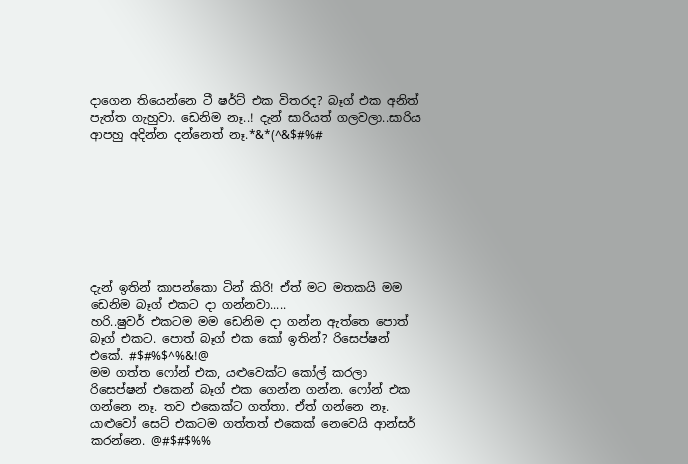දාගෙන තියෙන්නෙ ටී ෂර්ට් එක විතරද? බෑග් එක අනිත් පැත්ත ගැහුවා. ඩෙනිම නෑ..! දැන් සාරියත් ගලවලා..සාරිය ආපහු අදින්න දන්නෙත් නෑ.*&*(^&$#%#








දැන් ඉතින් කාපන්කො ටින් කිරි! ඒත් මට මතකයි මම ඩෙනිම බෑග් එකට දා ගන්නවා.....
හරි..ෂුවර් එකටම මම ඩෙනිම දා ගන්න ඇත්තෙ පොත් බෑග් එකට. පොත් බෑග් එක කෝ ඉතින්? රිසෙප්ෂන් එකේ. #$#%$^%&!@
මම ගත්ත ෆෝන් එක, යළුවෙක්ට කෝල් කරලා රිසෙප්ෂන් එකෙන් බෑග් එක ගෙන්න ගන්න. ෆෝන් එක ගන්නෙ නෑ. තව එකෙක්ට ගත්තා. ඒත් ගන්නෙ නෑ. යාළුවෝ සෙට් එකටම ගත්තත් එකෙක් නෙවෙයි ආන්සර් කරන්නෙ. @#$#$%%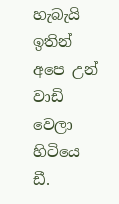හැබැයි ඉතින් අපෙ උන් වාඩි වෙලා හිටියෙ ඩී.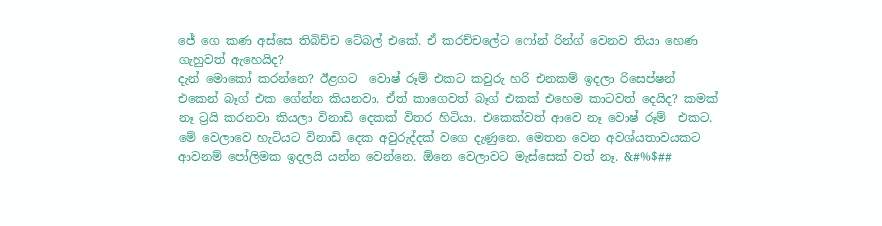ජේ ගෙ කණ අස්සෙ තිබිච්ච ටේබල් එකේ. ඒ කරච්චලේට ෆෝන් රින්ග් වෙනව තියා හෙණ ගැහුවත් ඇහෙයිද?
දැන් මොකෝ කරන්නෙ? ඊළගට  වොෂ් රූම් එකට කවුරු හරි එනකම් ඉදලා රිසෙප්ෂන් එකෙන් බෑග් එක ගේන්න කියනවා. ඒත් කාගෙවත් බෑග් එකක් එහෙම කාටවත් දෙයිද? කමක් නෑ ට්‍රයි කරනවා කියලා විනාඩි දෙකක් විතර හිටියා. එකෙක්වත් ආවෙ නෑ වොෂ් රූම්  එකට. මේ වෙලාවෙ හැටියට විනාඩි දෙක අවුරුද්දක් වගෙ දැණුනෙ. මෙතන වෙන අවශ්යතාවයකට ආවනම් පෝලිමක ඉදලයි යන්න වෙන්නෙ. ඕනෙ වෙලාවට මැස්සෙක් වත් නෑ. &#%$##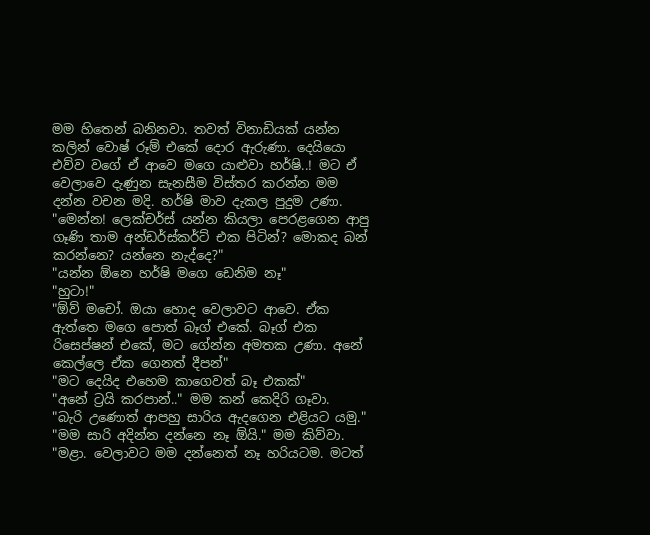මම හිතෙන් බනිනවා. තවත් විනාඩියක් යන්න කලින් වොෂ් රූම් එකේ දොර ඇරුණා. දෙයියො එව්ව වගේ ඒ ආවෙ මගෙ යාළුවා හර්ෂි..! මට ඒ වෙලාවෙ දැණුන සැනසීම විස්තර කරන්න මම දන්න වචන මදි. හර්ෂි මාව දැකල පුදුම උණා. "මෙන්න! ලෙක්චර්ස් යන්න කියලා පෙරළගෙන ආපු ගෑණි තාම අන්ඩර්ස්කර්ට් එක පිටින්? මොකද බන් කරන්නෙ? යන්නෙ නැද්දෙ?"
"යන්න ඕනෙ හර්ෂි මගෙ ඩෙනිම නෑ"
"හුටා!"
"ඕව් මචෝ. ඔයා හොද වෙලාවට ආවෙ. ඒක ඇත්තෙ මගෙ පොත් බෑග් එකේ. බෑග් එක රිසෙප්ෂන් එකේ, මට ගේන්න අමතක උණා. අනේ කෙල්ලෙ ඒක ගෙනත් දීපන්"
"මට දෙයිද එහෙම කාගෙවත් බෑ එකක්"
"අනේ ට්‍රයි කරපාන්.." මම කන් කෙදිරි ගෑවා.
"බැරි උණොත් ආපහු සාරිය ඇදගෙන එළියට යමු."
"මම සාරි අදින්න දන්නෙ නෑ ඕයි." මම කිව්වා.
"මළා. වෙලාවට මම දන්නෙත් නෑ හරියටම. මටත්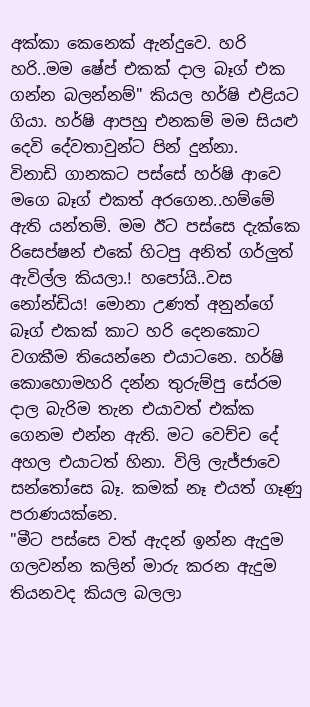අක්කා කෙනෙක් ඇන්දුවෙ. හරි හරි..මම ෂේප් එකක් දාල බෑග් එක ගන්න බලන්නම්" කියල හර්ෂි එළියට ගියා. හර්ෂි ආපහු එනකම් මම සියළු දෙවි දේවතාවුන්ට පින් දුන්නා.
විනාඩි ගානකට පස්සේ හර්ෂි ආවෙ මගෙ බෑග් එකත් අරගෙන..හම්මේ ඇති යන්තම්. මම ඊට පස්සෙ දැක්කෙ රිසෙප්ෂන් එකේ හිටපු අනිත් ගර්ලුත් ඇවිල්ල කියලා.! හපෝයි..වස නෝන්ඩිය! මොනා උණත් අනුන්ගේ බෑග් එකක් කාට හරි දෙනකොට වගකීම තියෙන්නෙ එයාටනෙ. හර්ෂි කොහොමහරි දන්න තුරුම්පු සේරම දාල බැරිම තැන එයාවත් එක්ක ගෙනම එන්න ඇති. මට වෙච්ච දේ අහල එයාටත් හිනා. විලි ලැජ්ජාවෙ සන්තෝසෙ බෑ. කමක් නෑ එයත් ගෑණු පරාණයක්නෙ.
"මීට පස්සෙ වත් ඇදන් ඉන්න ඇදුම ගලවන්න කලින් මාරු කරන ඇදුම තියනවද කියල බලලා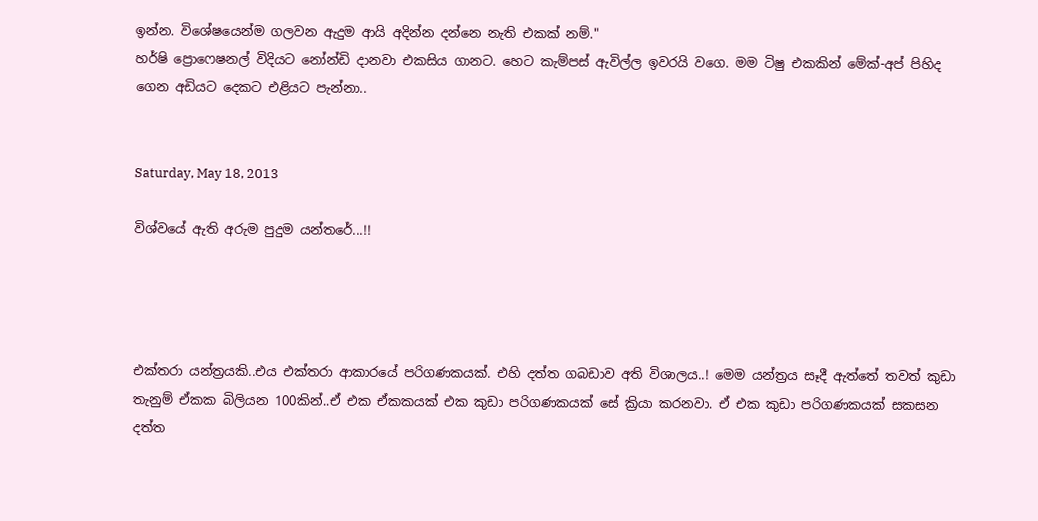ඉන්න. විශේෂයෙන්ම ගලවන ඇදුම ආයි අදින්න දන්නෙ නැති එකක් නම්."
හර්ෂි ප්‍රොෆෙෂනල් විදියට නෝන්ඩි දානවා එකසිය ගානට. හෙට කැම්පස් ඇවිල්ල ඉවරයි වගෙ. මම ටිෂු එකකින් මේක්-අප් පිහිද ගෙන අඩියට දෙකට එළියට පැන්නා..


Saturday, May 18, 2013

විශ්වයේ ඇති අරුම පුදුම යන්තරේ...!!




එක්තරා යන්ත්‍රයකි..එය එක්තරා ආකාරයේ පරිගණකයක්. එහි දත්ත ගබඩාව අති විශාලය..! මෙම යන්ත්‍රය සෑදී ඇත්තේ තවත් කුඩා තැනුම් ඒකක බිලියන 100කින්..ඒ එක ඒකකයක් එක කුඩා පරිගණකයක් සේ ක්‍රියා කරනවා. ඒ එක කුඩා පරිගණකයක් සකසන දත්ත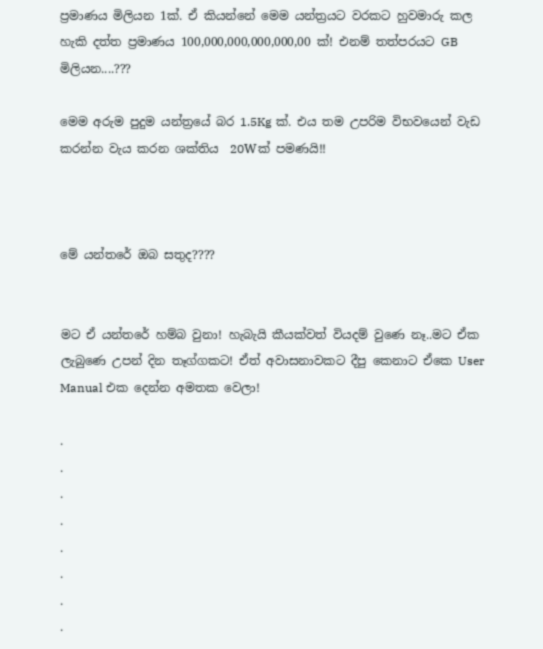ප්‍රමාණය මිලියන 1ක්. ඒ කියන්නේ මෙම යන්ත්‍රයට වරකට හුවමාරු කල හැකි දත්ත ප්‍රමාණය 100,000,000,000,000,00 ක්! එනම් තත්පරයට GB මිලියන....???

මෙම අරුම පුදුම යන්ත්‍රයේ බර 1.5Kg ක්. එය තම උපරිම විභවයෙන් වැඩ කරන්න වැය කරන ශක්තිය  20Wක් පමණයි!!



මේ යන්තරේ ඔබ සතුද????


මට ඒ යන්තරේ හම්බ වුනා! හැබැයි කීයක්වත් වියදම් වුණෙ නෑ..මට ඒක ලැබුණෙ උපන් දින තෑග්ගකට! ඒත් අවාසනාවකට දීපු කෙනාට ඒකෙ User Manual එක දෙන්න අමතක වෙලා!

.
.
.
.
.
.
.
.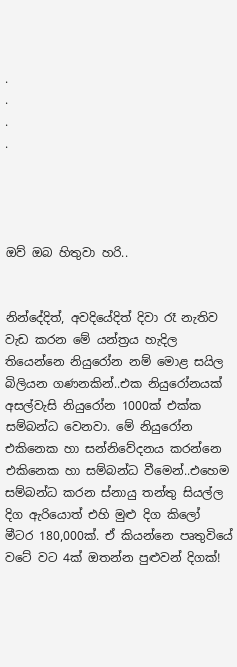.
.
.
.




ඔව් ඔබ හිතුවා හරි..


නින්දේදිත්, අවදියේදිත් දිවා රෑ නැතිව වැඩ කරන මේ යන්ත්‍රය හැදිල තියෙන්නෙ නියුරෝන නම් මොළ සයිල බිලියන ගණනකින්..එක නියුරෝනයක් අසල්වැසි නියුරෝන 1000ක් එක්ක සම්බන්ධ වෙනවා. මේ නියුරෝන එකිනෙක හා සන්නිවේදනය කරන්නෙ එකිනෙක හා සම්බන්ධ වීමෙන්..එහෙම සම්බන්ධ කරන ස්නායු තන්තු සියල්ල දිග ඇරියොත් එහි මුළු දිග කිලෝ මීටර 180,000ක්. ඒ කියන්නෙ පෘතුවියේ වටේ වට 4ක් ඔතන්න පුළුවන් දිගක්!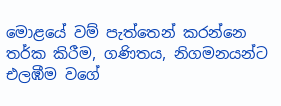මොළයේ වම් පැත්තෙන් කරන්නෙ තර්ක කිරීම, ගණිතය, නිගමනයන්ට එලඹීම වගේ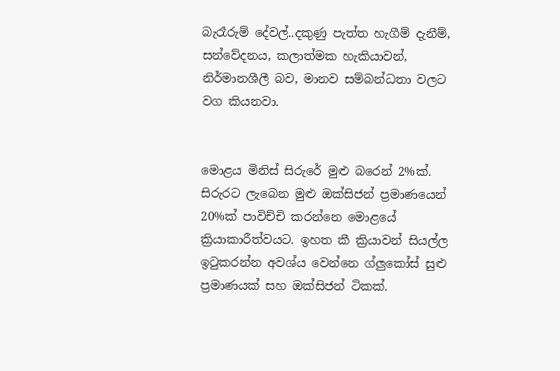බැරෑරුම් දේවල්..දකුණු පැත්ත හැගීම් දැනීම්, සන්වේදනය, කලාත්මක හැකියාවන්, නිර්මානශීලී බව, මානව සම්බන්ධතා වලට වග කියනවා.


මොළය මිනිස් සිරුරේ මුළු බරෙන් 2%ක්. සිරුරට ලැබෙන මුළු ඔක්සිජන් ප්‍රමාණයෙන් 20%ක් පාවිච්චි කරන්නෙ මොළයේ ක්‍රියාකාරීත්වයට. ඉහත කී ක්‍රියාවන් සියල්ල ඉටුකරන්න අවශ්ය වෙන්නෙ ග්ලුකෝස් සුළු ප්‍රමාණයක් සහ ඔක්සිජන් ටිකක්.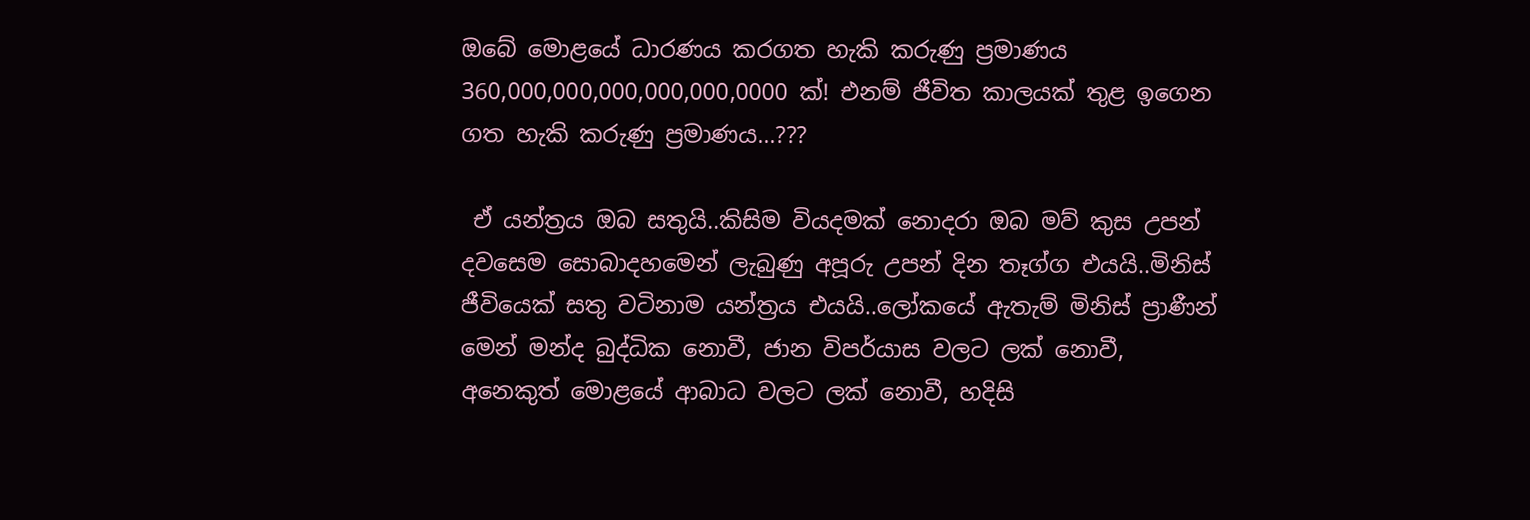ඔබේ මොළයේ ධාරණය කරගත හැකි කරුණු ප්‍රමාණය 360,000,000,000,000,000,0000 ක්! එනම් ජීවිත කාලයක් තුළ ඉගෙන ගත හැකි කරුණු ප්‍රමාණය...???

 ඒ යන්ත්‍රය ඔබ සතුයි..කිසිම වියදමක් නොදරා ඔබ මව් කුස උපන් දවසෙම සොබාදහමෙන් ලැබුණු අපූරු උපන් දින තෑග්ග එයයි..මිනිස් ජීවියෙක් සතු වටිනාම යන්ත්‍රය එයයි..ලෝකයේ ඇතැම් මිනිස් ප්‍රාණීන් මෙන් මන්ද බුද්ධික නොවී, ජාන විපර්යාස වලට ලක් නොවී, අනෙකුත් මොළයේ ආබාධ වලට ලක් නොවී, හදිසි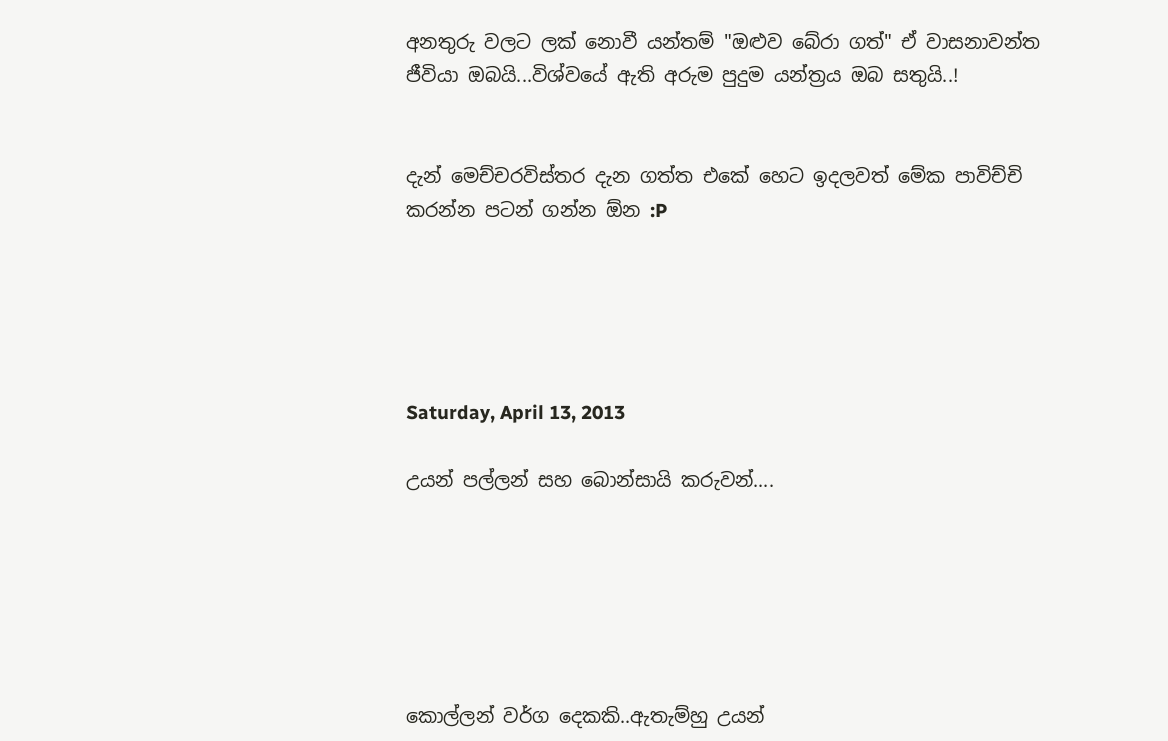අනතුරු වලට ලක් නොවී යන්තම් "ඔළුව බේරා ගත්" ඒ වාසනාවන්ත ජීවියා ඔබයි...විශ්වයේ ඇති අරුම පුදුම යන්ත්‍රය ඔබ සතුයි..!


දැන් මෙච්චරවිස්තර දැන ගත්ත එකේ හෙට ඉදලවත් මේක පාවිච්චි කරන්න පටන් ගන්න ඕන :P





Saturday, April 13, 2013

උයන් පල්ලන් සහ බොන්සායි කරුවන්....






කොල්ලන් වර්ග දෙකකි..ඇතැම්හු උයන්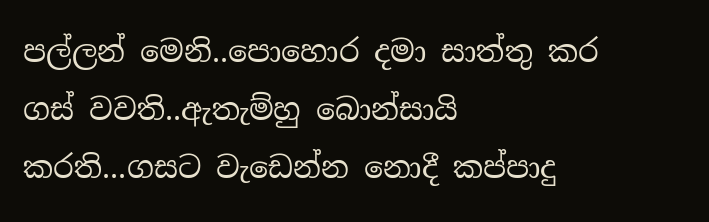පල්ලන් මෙනි..පොහොර දමා සාත්තු කර ගස් වවති..ඇතැම්හු බොන්සායි කරති...ගසට වැඩෙන්න නොදී කප්පාදු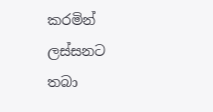කරමින් ලස්සනට තබා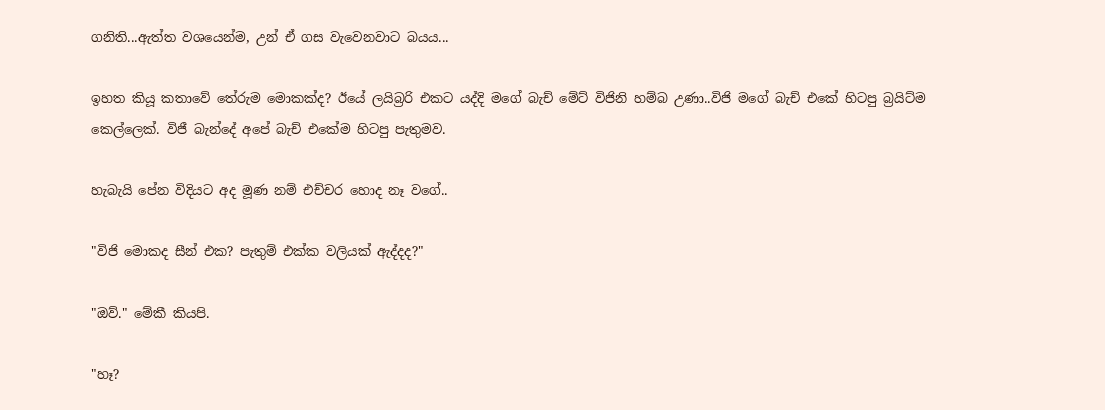ගනිති...ඇත්ත වශයෙන්ම, උන් ඒ ගස වැවෙනවාට බයය...

ඉහත කියූ කතාවේ තේරුම මොකක්ද? ඊයේ ලයිබ්‍රරි එකට යද්දි මගේ බැච් මේට් විජිනි හම්බ උණා..විජි මගේ බැච් එකේ හිටපු බ්‍රයිට්ම කෙල්ලෙක්. විජී බැන්දේ අපේ බැච් එකේම හිටපු පැතුමව.

හැබැයි පේන විදියට අද මූණ නම් එච්චර හොද නෑ වගේ..

"විජි මොකද සීන් එක? පැතුම් එක්ක වලියක් ඇද්දද?"

"ඔව්." මේකී කියපි.

"හෑ?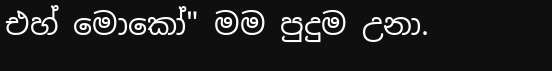එහ් මොකෝ" මම පුදුම උනා.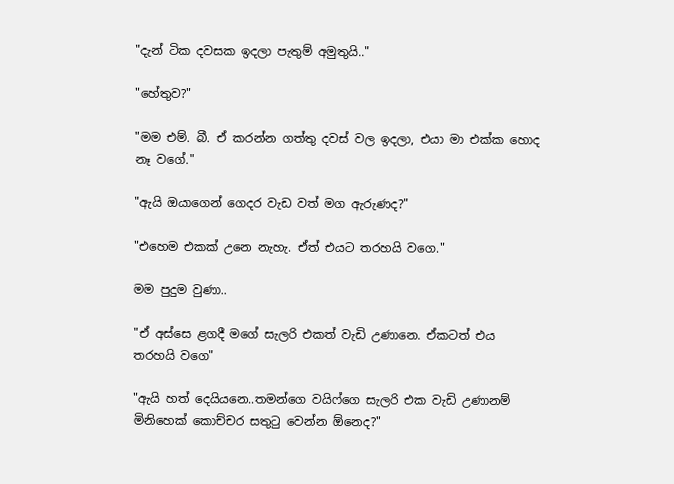"දැන් ටික දවසක ඉදලා පැතුම් අමුතුයි.."

"හේතුව?"

"මම එම්. බී. ඒ කරන්න ගත්තු දවස් වල ඉදලා, එයා මා එක්ක හොද නෑ වගේ."

"ඇයි ඔයාගෙන් ගෙදර වැඩ වත් මග ඇරුණද?"

"එහෙම එකක් උනෙ නැහැ. ඒත් එයට තරහයි වගෙ."

මම පුදුම වුණා..

"ඒ අස්සෙ ළගදී මගේ සැලරි එකත් වැඩි උණානෙ. ඒකටත් එය තරහයි වගෙ"

"ඇයි හත් දෙයියනෙ..තමන්ගෙ වයිෆ්ගෙ සැලරි එක වැඩි උණානම් මිනිහෙක් කොච්චර සතුටු වෙන්න ඕනෙද?"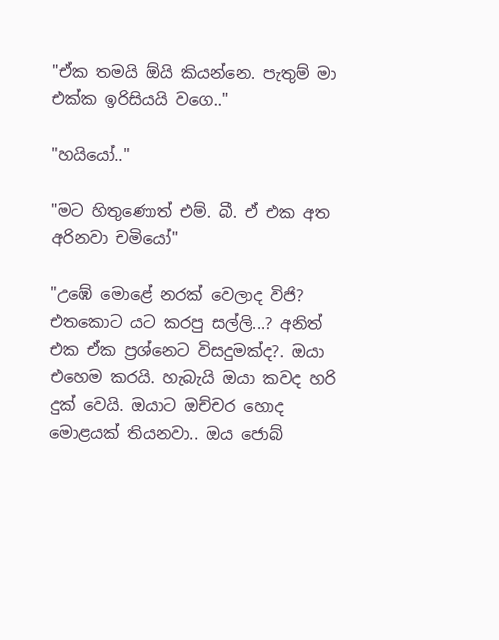"ඒක තමයි ඕයි කියන්නෙ. පැතුම් මා එක්ක ඉරිසියයි වගෙ.."

"හයියෝ.."

"මට හිතුණොත් එම්. බී. ඒ එක අත අරිනවා චමියෝ"

"උඹේ මොළේ නරක් වෙලාද විජි? එතකොට යට කරපු සල්ලි...? අනිත් එක ඒක ප්‍රශ්නෙට විසදුමක්ද?. ඔයා එහෙම කරයි. හැබැයි ඔයා කවද හරි දුක් වෙයි. ඔයාට ඔච්චර හොද මොළයක් තියනවා.. ඔය ජොබ්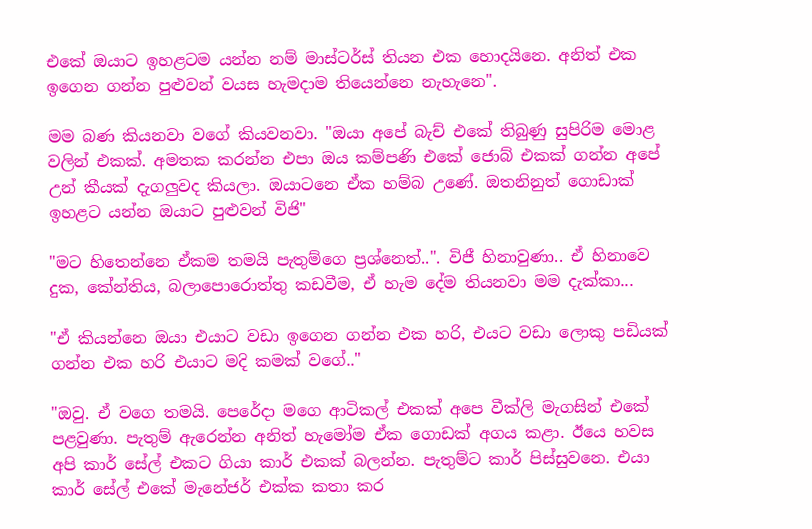එකේ ඔයාට ඉහළටම යන්න නම් මාස්ටර්ස් තියන එක හොදයිනෙ. අනිත් එක ඉගෙන ගන්න පුළුවන් වයස හැමදාම තියෙන්නෙ නැහැනෙ".

මම බණ කියනවා වගේ කියවනවා. "ඔයා අපේ බැච් එකේ තිබුණු සුපිරිම මොළ වලින් එකක්. අමතක කරන්න එපා ඔය කම්පණි එකේ ජොබ් එකක් ගන්න අපේ උන් කීයක් දැගලුවද කියලා. ඔයාටනෙ ඒක හම්බ උණේ. ඔතනිනුත් ගොඩාක් ඉහළට යන්න ඔයාට පුළුවන් විජි"

"මට හිතෙන්නෙ ඒකම තමයි පැතුම්ගෙ ප්‍රශ්නෙත්..". විජී හිනාවුණා.. ඒ හිනාවෙ දුක, කේන්තිය, බලාපොරොත්තු කඩවීම, ඒ හැම දේම තියනවා මම දැක්කා...

"ඒ කියන්නෙ ඔයා එයාට වඩා ඉගෙන ගන්න එක හරි, එයට වඩා ලොකු පඩියක් ගන්න එක හරි එයාට මදි කමක් වගේ.."

"ඔවු. ඒ වගෙ තමයි. පෙරේදා මගෙ ආටිකල් එකක් අපෙ වීක්ලි මැගසින් එකේ පළවුණා. පැතුම් ඇරෙන්න අනිත් හැමෝම ඒක ගොඩක් අගය කළා. ඊයෙ හවස අපි කාර් සේල් එකට ගියා කාර් එකක් බලන්න. පැතුම්ට කාර් පිස්සුවනෙ. එයා කාර් සේල් එකේ මැනේජර් එක්ක කතා කර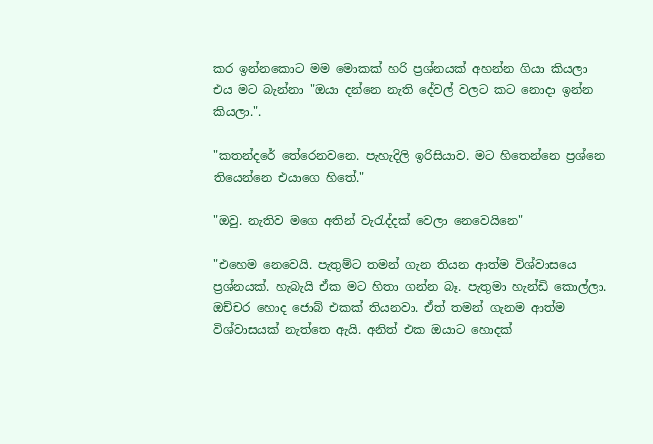කර ඉන්නකොට මම මොකක් හරි ප්‍රශ්නයක් අහන්න ගියා කියලා එය මට බැන්නා "ඔයා දන්නෙ නැති දේවල් වලට කට නොදා ඉන්න කියලා.".

"කතන්දරේ තේරෙනවනෙ. පැහැදිලි ඉරිසියාව. මට හිතෙන්නෙ ප්‍රශ්නෙ තියෙන්නෙ එයාගෙ හිතේ."

"ඔවු. නැතිව මගෙ අතින් වැරැද්දක් වෙලා නෙවෙයිනෙ"

"එහෙම නෙවෙයි. පැතුම්ට තමන් ගැන තියන ආත්ම විශ්වාසයෙ ප්‍රශ්නයක්. හැබැයි ඒක මට හිතා ගන්න බෑ. පැතුමා හැන්ඩි කොල්ලා. ඔච්චර හොද ජොබ් එකක් තියනවා. ඒත් තමන් ගැනම ආත්ම විශ්වාසයක් නැත්තෙ ඇයි. අනිත් එක ඔයාට හොදක්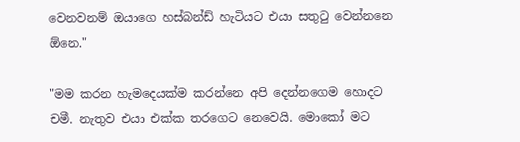වෙනවනම් ඔයාගෙ හස්බන්ඩ් හැටියට එයා සතුටු වෙන්නනෙ ඕනෙ."

"මම කරන හැමදෙයක්ම කරන්නෙ අපි දෙන්නගෙම හොදට චමී. නැතුව එයා එක්ක තරගෙට නෙවෙයි. මොකෝ මට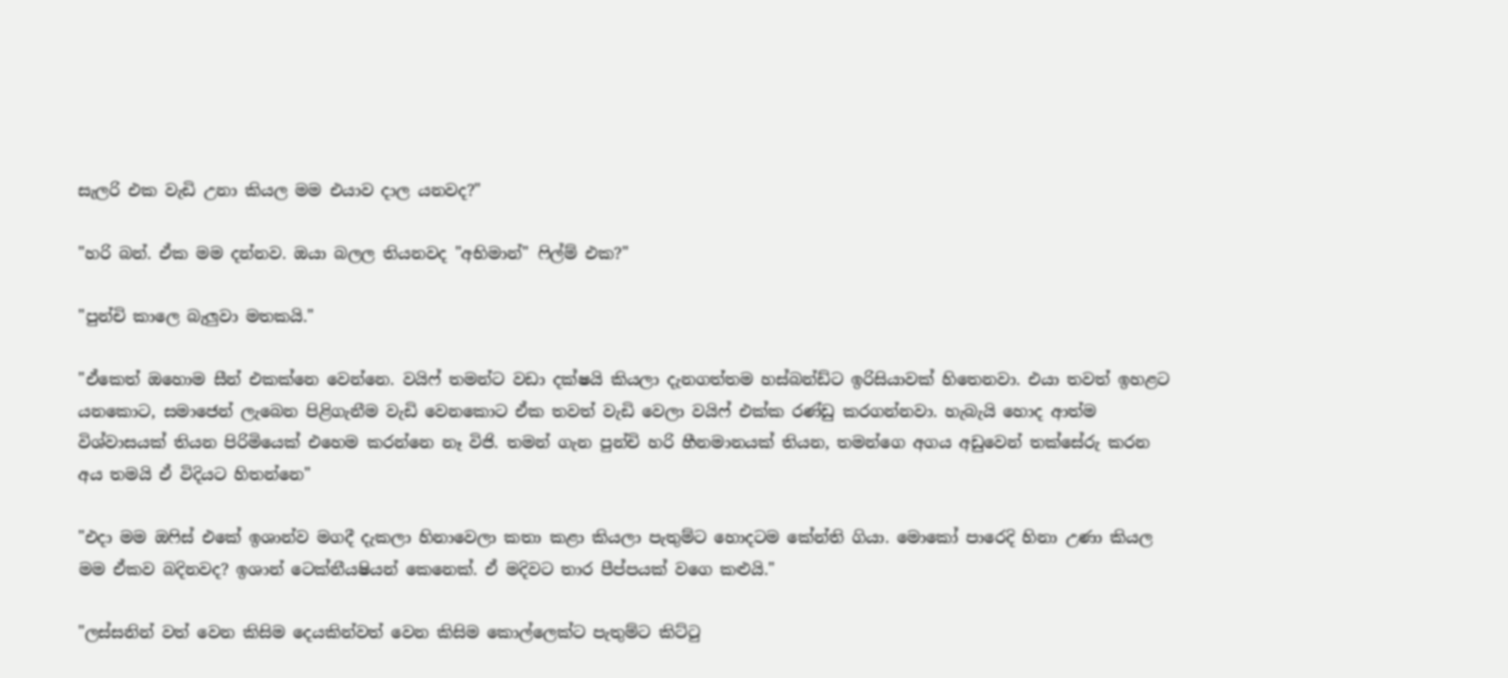සැලරි එක වැඩි උනා කියල මම එයාව දාල යනවද?"

"හරි බන්. ඒක මම දන්නව. ඔයා බලල තියනවද "අභිමාන්" ෆිල්ම් එක?"

"පුන්චි කාලෙ බැලුවා මතකයි."

"ඒකෙත් ඔහොම සීන් එකක්නෙ වෙන්නෙ. වයිෆ් තමන්ට වඩා දක්ෂයි කියලා දැනගත්තම හස්බන්ඩ්ට ඉරිසියාවක් හිතෙනවා. එයා තවත් ඉහළට යනකොට, සමාජෙන් ලැබෙන පිළිගැනීම වැඩි වෙනකොට ඒක තවත් වැඩි වෙලා වයිෆ් එක්ක රණ්ඩු කරගන්නවා. හැබැයි හොද ආත්ම විශ්වාසයක් තියන පිරිමියෙක් එහෙම කරන්නෙ නෑ විජි. තමන් ගැන පුන්චි හරි හීනමානයක් තියන, තමන්ගෙ අගය අඩුවෙන් තක්සේරු කරන අය තමයි ඒ විදියට හිතන්නෙ"

"එදා මම ඔෆිස් එකේ ඉශාන්ව මගදී දැකලා හිනාවෙලා කතා කළා කියලා පැතුම්ට හොදටම කේන්ති ගියා. මොකෝ පාරෙදි හිනා උණා කියල මම ඒකව බදිනවද? ඉශාන් ටෙක්නී‍යෂියන් කෙනෙක්. ඒ මදිවට තාර පීප්පයක් වගෙ කළුයි."

"ලස්සනින් වත් වෙන කිසිම දෙයකින්වත් වෙන කිසිම කොල්ලෙක්ට පැතුම්ට කිට්ටු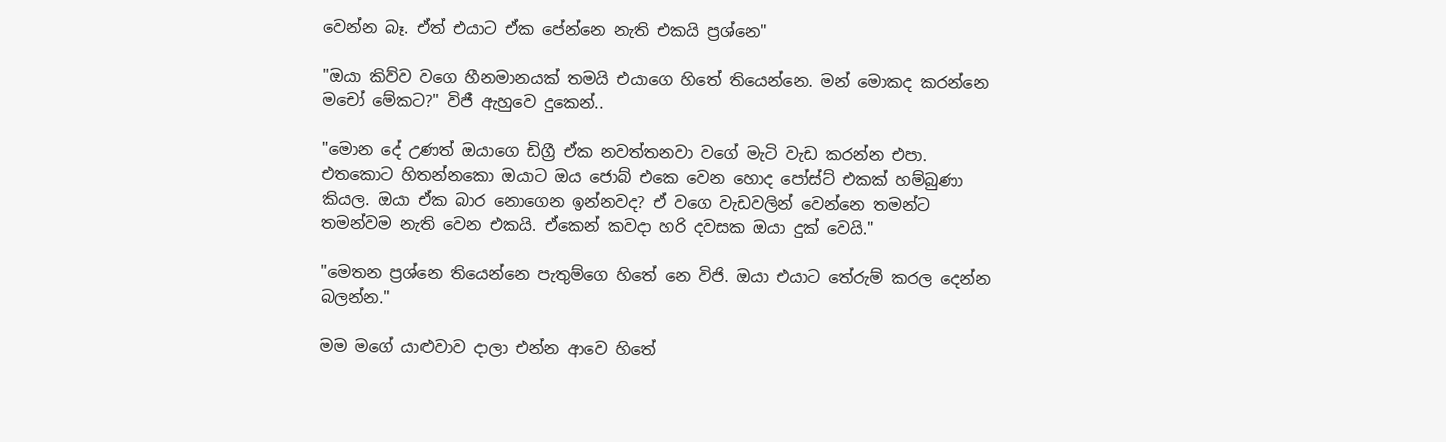වෙන්න බෑ. ඒත් එයාට ඒක පේන්නෙ නැති එකයි ප්‍රශ්නෙ"

"ඔයා කිව්ව වගෙ හීනමානයක් තමයි එයාගෙ හිතේ තියෙන්නෙ. මන් මොකද කරන්නෙ මචෝ මේකට?" විජී ඇහුවෙ දුකෙන්..

"මොන දේ උණත් ඔයාගෙ ඩිග්‍රී ඒක නවත්තනවා වගේ මැටි වැඩ කරන්න එපා. එතකොට හිතන්නකො ඔයාට ඔය ජොබ් එකෙ වෙන හොද පෝස්ට් එකක් හම්බුණා කියල. ඔයා ඒක බාර නොගෙන ඉන්නවද? ඒ වගෙ වැඩවලින් වෙන්නෙ තමන්ට තමන්වම නැති වෙන එකයි. ඒකෙන් කවදා හරි දවසක ඔයා දුක් වෙයි."

"මෙතන ප්‍රශ්නෙ තියෙන්නෙ පැතුම්ගෙ හිතේ නෙ විජි. ඔයා එයාට තේරුම් කරල දෙන්න බලන්න."

මම මගේ යාළුවාව දාලා එන්න ආවෙ හිතේ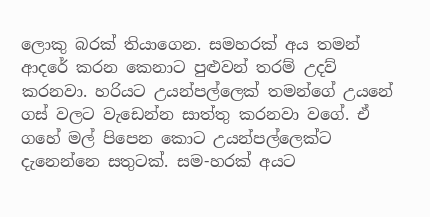ලොකු බරක් තියාගෙන. සමහරක් අය තමන් ආදරේ කරන කෙනාට පුළුවන් තරම් උදව් කරනවා. හරියට උයන්පල්ලෙක් තමන්ගේ උයනේ ගස් වලට වැඩෙන්න සාත්තු කරනවා වගේ. ඒ ගහේ මල් පිපෙන කොට උයන්පල්ලෙක්ට දැනෙන්නෙ සතුටක්. සම-හරක් අයට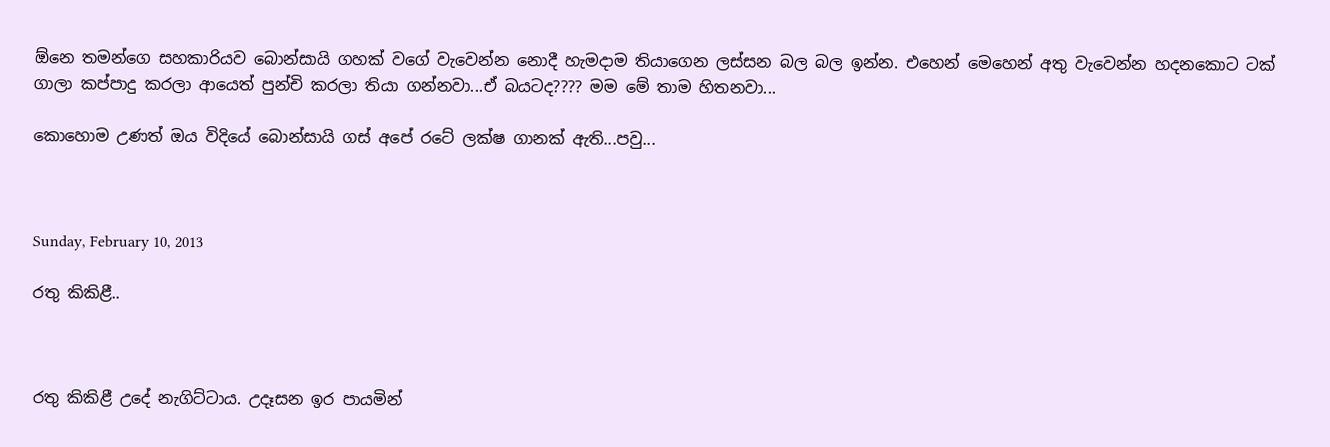ඕනෙ තමන්ගෙ සහකාරියව බොන්සායි ගහක් වගේ වැවෙන්න නොදී හැමදාම තියාගෙන ලස්සන බල බල ඉන්න. එහෙන් මෙහෙන් අතු වැවෙන්න හදනකොට ටක් ගාලා කප්පාදු කරලා ආයෙත් පුන්චි කරලා තියා ගන්නවා...ඒ බයටද???? මම මේ තාම හිතනවා...

කොහොම උණත් ඔය විදියේ බොන්සායි ගස් අපේ රටේ ලක්ෂ ගානක් ඇති...පවු...



Sunday, February 10, 2013

රතු කිකිළී..



රතු කිකිළී උදේ නැගිට්ටාය. උදෑසන ඉර පායමින්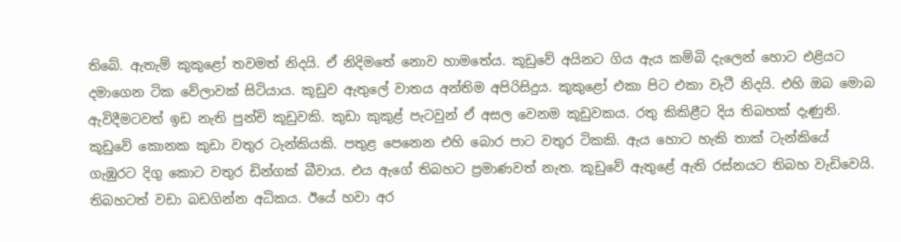තිබේ. ඇතැම් කුකුළෝ තවමත් නිදයි. ඒ නිදිමතේ නොව හාමතේය. කූඩුවේ අයිනට ගිය ඇය කම්බි දැලෙන් හොට එළියට දමාගෙන ටික වේලාවක් සිටියාය. කූඩුව ඇතුලේ වාතය අන්තිම අපිරිසිදුය. කුකුළෝ එකා පිට එකා වැටී නිදයි. එහි ඔබ මොබ ඇවිදීමටවත් ඉඩ නැති පුන්චි කූඩුවකි. කුඩා කුකුළ් පැටවුන් ඒ අසල වෙනම කූඩුවකය. රතු කිකිළීට දිය තිබහක් දැණුනි. කූඩුවේ කොනක කුඩා වතුර ටැන්කියකි. පතුළ පෙනෙන එහි බොර පාට වතුර ටිකකි. ඇය හොට හැකි තාක් ටැන්කියේ ගැඹුරට දිගු කොට වතුර ඩින්ගක් බීවාය. එය ඇගේ තිබහට ප්‍රමාණවත් නැත. කූඩුවේ ඇතුළේ ඇති රස්නයට තිබහ වැඩිවෙයි. තිබහටත් වඩා බඩගින්න අධිකය. ඊයේ හවා අර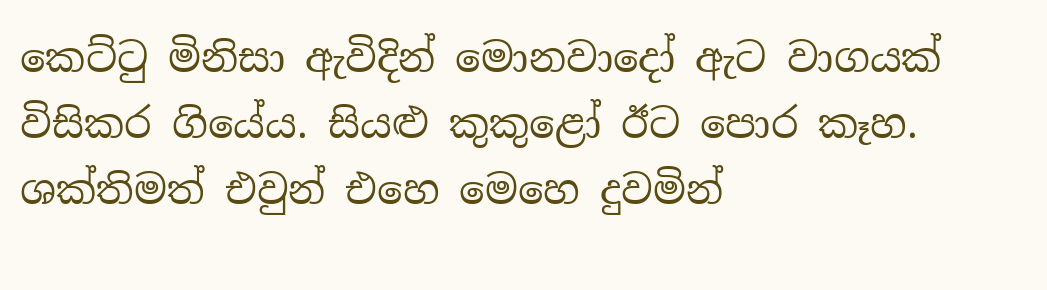කෙට්ටු මිනිසා ඇවිදින් මොනවාදෝ ඇට වාගයක් විසිකර ගියේය. සියළු කුකුළෝ ඊට පොර කෑහ. ශක්තිමත් එවුන් එහෙ මෙහෙ දුවමින්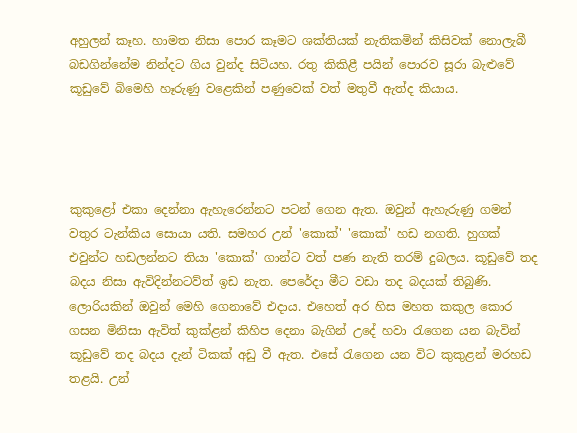අහුලන් කෑහ. හාමත නිසා පොර කෑමට ශක්තියක් නැතිකමින් කිසිවක් නොලැබී බඩගින්නේම නින්දට ගිය වුන්ද සිටියහ. රතු කිකිළී පයින් පොරව සූරා බැළුවේ කූඩුවේ බිමෙහි හෑරුණු වළෙකින් පණුවෙක් වත් මතුවී ඇත්ද කියාය.




කුකුළෝ එකා දෙන්නා ඇහැරෙන්නට පටන් ගෙන ඇත. ඔවුන් ඇහැරුණු ගමන් වතුර ටැන්කිය සොයා යති. සමහර උන් 'කොක්' 'කොක්' හඩ නගති. හුගක් එවුන්ට හඩලන්නට තියා 'කොක්' ගාන්ට වත් පණ නැති තරම් දුබලය. කූඩුවේ තද බදය නිසා ඇවිදින්නටව්ත් ඉඩ නැත. පෙරේදා මීට වඩා තද බදයක් තිබුණි. ලොරියකින් ඔවුන් මෙහි ගෙනාවේ එදාය. එහෙත් අර හිස මහත කකුල කොර ගසන මිනිසා ඇවිත් කුක්ළන් කිහිප දෙනා බැගින් උදේ හවා රැගෙන යන බැවින් කූඩුවේ තද බදය දැන් ටිකක් අඩු වී ඇත. එසේ රැගෙන යන විට කුකුළන් මරහඩ තළයි. උන්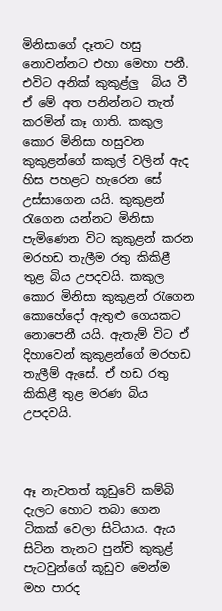මිනිසාගේ දෑතට හසු නොවන්නට එහා මෙහා පනී. එවිට අනික් කුකුළ්ලු  බිය වී ඒ මේ අත පනින්නට තැත් කරමින් කෑ ගාති. කකුල කොර මිනිසා හසුවන කුකුළන්ගේ කකුල් වලින් ඇද හිස පහළට හැරෙන සේ උස්සාගෙන යයි. කුකුළන් රැගෙන යන්නට මිනිසා පැමිණෙන විට කුකුළන් කරන මරහඩ තැලීම රතු කිකිළී තුළ බිය උපදවයි. කකුල කොර මිනිසා කුකුළන් රැගෙන කොහේදෝ ඇතුළු ගෙයකට නොපෙනී යයි. ඇතැම් විට ඒ දිහාවෙන් කුකුළන්ගේ මරහඩ තැලීම් ඇසේ. ඒ හඩ රතු කිකිළී තුළ මරණ බිය උපදවයි.



ඈ නැවතත් කූඩුවේ කම්බි දැලට හොට තබා ගෙන ටිකක් වෙලා සිටියාය. ඇය සිටින තැනට පුන්චි කුකුළ් පැටවුන්ගේ කූඩුව මෙන්ම මහ පාරද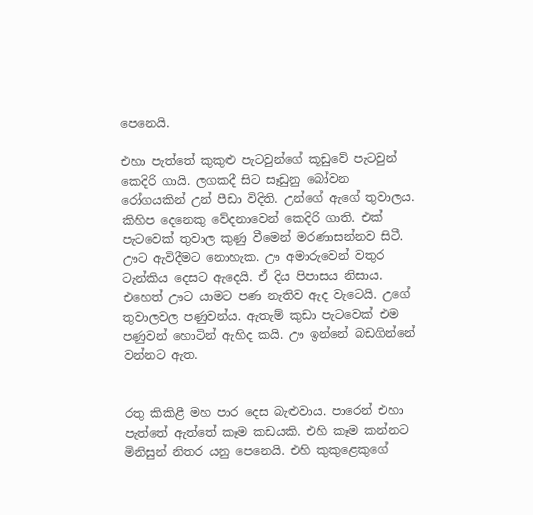පෙනෙයි.

එහා පැත්තේ කුකුළු පැටවුන්ගේ කූඩුවේ පැටවුන් කෙදිරි ගායි. ලගකදී සිට සෑඩුනු බෝවන රෝගයකින් උන් පීඩා විදිති. උන්ගේ ඇගේ තුවාලය. කිහිප දෙනෙකු වේදනාවෙන් කෙදිරි ගාති. එක් පැටවෙක් තුවාල කුණු වීමෙන් මරණාසන්නව සිටී. ඌට ඇවිදීමට නොහැක. ඌ අමාරුවෙන් වතුර ටැන්කිය දෙසට ඇදෙයි. ඒ දිය පිපාසය නිසාය. එහෙත් ඌට යාමට පණ නැතිව ඇද වැටෙයි. උගේ තුවාලවල පණුවන්ය. ඇතැම් කුඩා පැටවෙක් එම පණුවන් හොටින් ඇහිද කයි. ඌ ඉන්නේ බඩගින්නේ වන්නට ඇත.


රතු කිකිළී මහ පාර දෙස බැළුවාය. පාරෙන් එහා පැත්තේ ඇත්තේ කෑම කඩයකි. එහි කෑම කන්නට මිනිසුන් නිතර යනු පෙනෙයි. එහි කුකුළෙකුගේ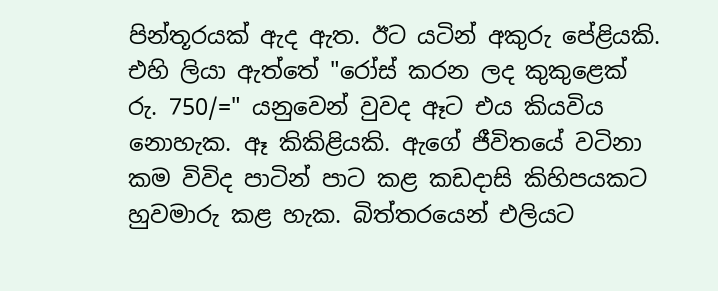පින්තූරයක් ඇද ඇත. ඊට යටින් අකුරු පේළියකි. එහි ලියා ඇත්තේ "රෝස් කරන ලද කුකුළෙක් රු. 750/=" යනුවෙන් වුවද ඈට එය කියවිය නොහැක. ඈ කිකිළියකි. ඇගේ ජීවිතයේ වටිනා කම විවිද පාටින් පාට කළ කඩදාසි කිහිපයකට හුවමාරු කළ හැක. බිත්තරයෙන් එලියට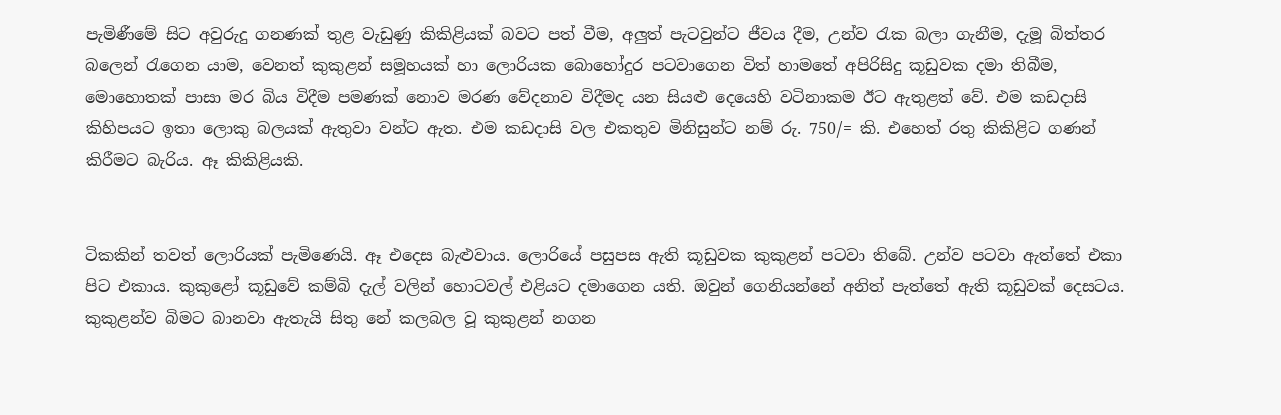පැමිණීමේ සිට අවුරුදු ගනණක් තුළ වැඩුණු කිකිළියක් බවට පත් වීම, අලුත් පැටවුන්ට ජීවය දීම, උන්ව රැක බලා ගැනීම, දැමූ බිත්තර බලෙන් රැගෙන යාම, වෙනත් කුකුළන් සමූහයක් හා ලොරියක බොහෝදුර පටවාගෙන විත් හාමතේ අපිරිසිදු කූඩුවක දමා තිබීම, මොහොතක් පාසා මර බිය විදීම පමණක් නොව මරණ වේදනාව විදීමද යන සියළු දෙයෙහි වටිනාකම ඊට ඇතුළත් වේ. එම කඩදාසි කිහිපයට ඉතා ලොකු බලයක් ඇතුවා වන්ට ඇත. එම කඩදාසි වල එකතුව මිනිසුන්ට නම් රු. 750/= කි. එහෙත් රතු කිකිළිට ගණන් කිරීමට බැරිය. ඈ කිකිළියකි.


ටිකකින් තවත් ලොරියක් පැමිණෙයි. ඈ එදෙස බැළුවාය. ලොරියේ පසුපස ඇති කූඩුවක කුකුළන් පටවා තිබේ. උන්ව පටවා ඇත්තේ එකා පිට එකාය. කුකුළෝ කූඩුවේ කම්බි දැල් වලින් හොටවල් එළියට දමාගෙන යති. ඔවුන් ගෙනියන්නේ අනිත් පැත්තේ ඇති කූඩුවක් දෙසටය. කුකුළන්ව බිමට බානවා ඇතැයි සිතු නේ කලබල වූ කුකුළන් නගන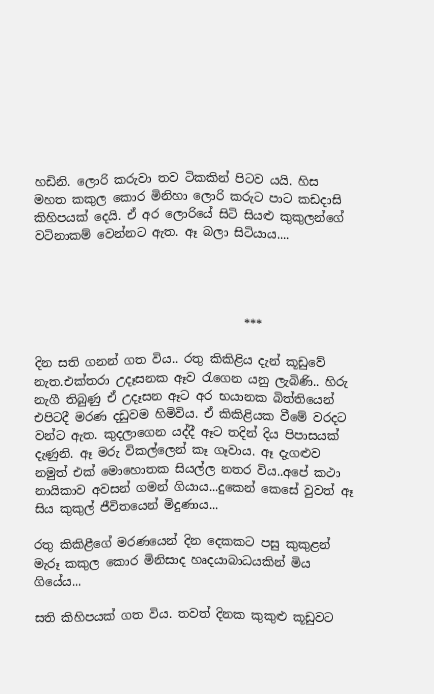හඩිනි. ලොරි කරුවා තව ටිකකින් පිටව යයි. හිස මහත කකුල කොර මිනිහා ලොරි කරුට පාට කඩදාසි කිහිපයක් දෙයි. ඒ අර ලොරියේ සිටි සියළු කුකුලන්ගේ වටිනාකම් වෙන්නට ඇත. ඈ බලා සිටියාය....




                                   ***

දින සති ගනන් ගත විය.. රතු කිකිළිය දැන් කූඩුවේ නැත.එක්තරා උදෑසනක ඈව රැගෙන යනු ලැබිණි.. හිරු නැගී තිබුණු ඒ උදෑසන ඈට අර භයානක බිත්තියෙන් එපිටදී මරණ දඩුවම හිමිවිය. ඒ කිකිළියක වීමේ වරදට වන්ට ඇත. කුදලාගෙන යද්දී ඈට තදින් දිය පිපාසයක් දැණුනි. ඈ මරු විකල්ලෙන් කෑ ගෑවාය. ඈ දැගළුව නමුත් එක් මොහොතක සියල්ල නතර විය..අපේ කථා නායිකාව අවසන් ගමන් ගියාය...දුකෙන් කෙසේ වුවත් ඈ සිය කුකුල් ජීවිතයෙන් මිදුණාය...

රතු කිකිළීගේ මරණයෙන් දින දෙකකට පසු කුකුළන් මැරූ කකුල කොර මිනිසාද හෘදයාබාධයකින් මිය ගියේය...

සති කිහිපයක් ගත විය. තවත් දිනක කුකුළු කූඩුවට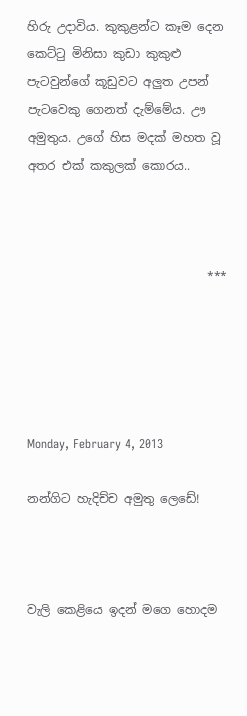හිරු උදාවිය. කුකුළන්ට කෑම දෙන කෙට්ටු මිනිසා කුඩා කුකුළු පැටවුන්ගේ කූඩුවට අලුත උපන් පැටවෙකු ගෙනත් දැම්මේය. ඌ අමුතුය. උගේ හිස මදක් මහත වූ අතර එක් කකුලක් කොරය..



                              ***





Monday, February 4, 2013

නන්ගිට හැදිච්ච අමුතු ලෙඩේ!



වැලි කෙළියෙ ඉදන් මගෙ හොදම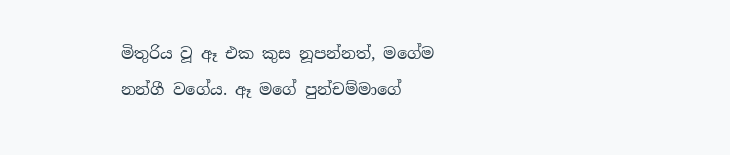මිතුරිය වූ ඈ එක කුස නූපන්නත්, මගේම නන්ගී වගේය. ඈ මගේ පුන්චම්මාගේ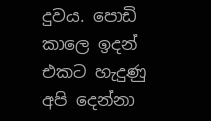දුවය. පොඩි කාලෙ ඉදන් එකට හැදුණු අපි දෙන්නා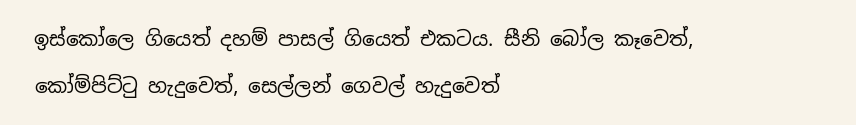ඉස්කෝලෙ ගියෙත් දහම් පාසල් ගියෙත් එකටය. සීනි බෝල කෑවෙත්, කෝම්පිට්ටු හැදුවෙත්, සෙල්ලන් ගෙවල් හැදුවෙත්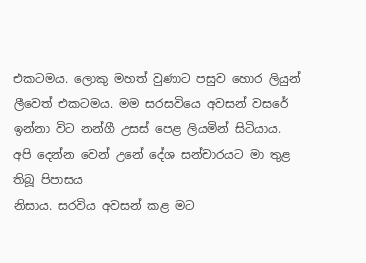එකටමය. ලොකු මහත් වුණාට පසුව හොර ලියුන් ලීවෙත් එකටමය. මම සරසවියෙ අවසන් වසරේ ඉන්නා විට නන්ගී උසස් පෙළ ලියමින් සිටියාය. අපි දෙන්න වෙන් උනේ දේශ සන්චාරයට මා තුළ තිබූ පිපාසය
නිසාය. සරවිය අවසන් කළ මට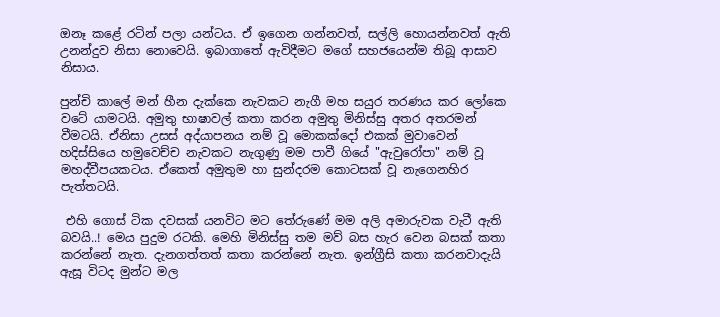ඔනෑ කළේ රටින් පලා යන්ටය. ඒ ඉගෙන ගන්නවත්, සල්ලි හොයන්නවත් ඇති උනන්දුව නිසා නොවෙයි. ඉබාගාතේ ඇවිදීමට මගේ සහජයෙන්ම තිබූ ආසාව නිසාය.

පුන්චි කාලේ මන් හීන දැක්කෙ නැවකට නැගී මහ සයුර තරණය කර ලෝකෙ වටේ යාමටයි. අමුතු භාෂාවල් කතා කරන අමුතු මිනිස්සු අතර අතරමන් වීමටයි. ඒනිසා උසස් අද්යාපනය නම් වූ මොකක්දෝ එකක් මුවාවෙන් හදිස්සියෙ හමුවෙච්ච නැවකට නැගුණු මම පාවී ගියේ "ඇවුරෝපා" නම් වූ මහද්වීපයකටය. ඒකෙත් අමුතුම හා සුන්දරම කොටසක් වූ නැගෙනහිර පැත්තටයි.

 එහි ගොස් ටික දවසක් යනවිට මට තේරුණේ මම අලි අමාරුවක වැටී ඇති බවයි..! මෙය පුදුම රටකි. මෙහි මිනිස්සු තම මව් බස හැර වෙන බසක් කතා කරන්නේ නැත. දැනගත්තත් කතා කරන්නේ නැත. ඉන්ග්‍රීසි කතා කරනවාදැයි ඇසූ විටද මුන්ට මල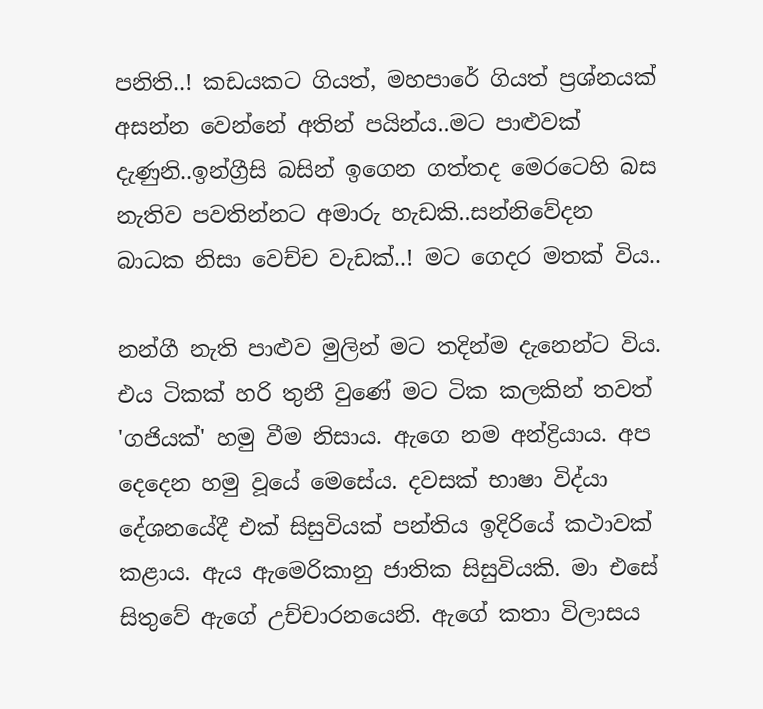පනිති..! කඩයකට ගියත්, මහපාරේ ගියත් ප්‍රශ්නයක් අසන්න වෙන්නේ අතින් පයින්ය..මට පාළුවක් දැණුනි..ඉන්ග්‍රීසි බසින් ඉගෙන ගත්තද මෙරටෙහි බස නැතිව පවතින්නට අමාරු හැඩකි..සන්නිවේදන බාධක නිසා වෙච්ච වැඩක්..! මට ගෙදර මතක් විය..

නන්ගී නැති පාළුව මුලින් මට තදින්ම දැනෙන්ට විය. එය ටිකක් හරි තුනී වුණේ මට ටික කලකින් තවත් 'ගජියක්' හමු වීම නිසාය. ඇගෙ නම අන්ද්‍රියාය. අප දෙදෙන හමු වූයේ මෙසේය. දවසක් භාෂා විද්යා දේශනයේදී එක් සිසුවියක් පන්තිය ඉදිරියේ කථාවක් කළාය. ඇය ඇමෙරිකානු ජාතික සිසුවියකි. මා එසේ සිතුවේ ඇගේ උච්චාරනයෙනි. ඇගේ කතා විලාසය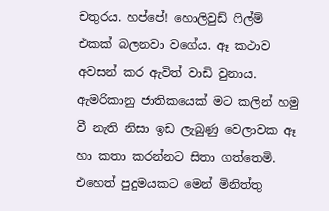චතුරය. හප්පේ! හොලිවුඩ් ෆිල්ම් එකක් බලනවා වගේය. ඈ කථාව අවසන් කර ඇවිත් වාඩි වුනාය. ඇමරිකානු ජාතිකයෙක් මට කලින් හමු වී නැති නිසා ඉඩ ලැබුණු වෙලාවක ඈ හා කතා කරන්නට සිතා ගත්තෙමි. එහෙත් පුදුමයකට මෙන් මිනිත්තු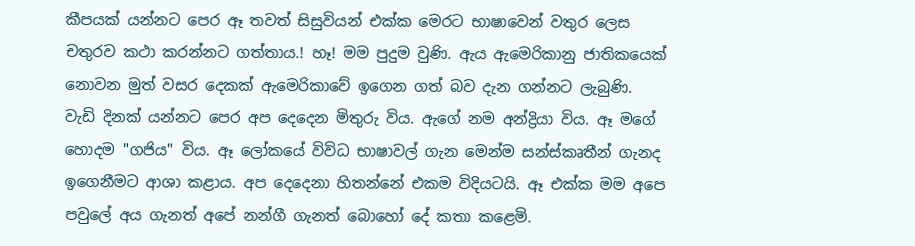කීපයක් යන්නට පෙර ඈ තවත් සිසුවියන් එක්ක මෙරට භාෂාවෙන් වතුර ලෙස චතුරව කථා කරන්නට ගත්තාය.! හෑ! මම පුදුම වුණි. ඇය ඇමෙරිකානු ජාතිකයෙක් නොවන මුත් වසර දෙකක් ඇමෙරිකාවේ ඉගෙන ගත් බව දැන ගන්නට ලැබුණි. වැඩි දිනක් යන්නට පෙර අප දෙදෙන මිතුරු විය. ඇගේ නම අන්ද්‍රියා විය. ඈ මගේ හොදම "ගජිය" විය. ඈ ලෝකයේ විවිධ භාෂාවල් ගැන මෙන්ම සන්ස්කෘතීන් ගැනද ඉගෙනීමට ආශා කළාය. අප දෙදෙනා හිතන්නේ එකම විදියටයි. ඈ එක්ක මම අපෙ පවුලේ අය ගැනත් අපේ නන්ගී ගැනත් බොහෝ දේ කතා කළෙමි.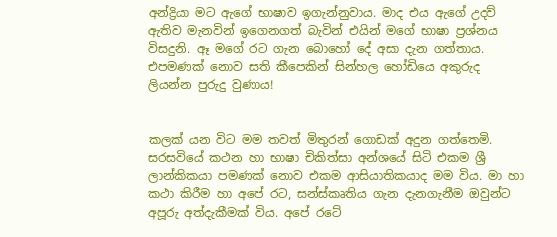අන්ද්‍රියා මට ඇගේ භාෂාව ඉගැන්නුවාය. මාද එය ඇගේ උදව් ඇතිව මැනවින් ඉගෙනගත් බැවින් එයින් මගේ භාෂා ප්‍රශ්නය විසදුනි. ඈ මගේ රට ගැන බොහෝ දේ අසා දැන ගත්තාය. එපමණක් නොව සති කීපෙකින් සින්හල හෝඩියෙ අකුරුද ලියන්න පුරුදු වුණාය!


කලක් යන විට මම තවත් මිතුරන් ගොඩක් අදුන ගත්තෙමි. සරසවියේ කථන හා භාෂා චිකිත්සා අන්ශයේ සිටි එකම ශ්‍රී ලාන්කිකයා පමණක් නොව එකම ආසියාතිකයාද මම විය. මා හා කථා කිරීම හා අපේ රට, සන්ස්කෘතිය ගැන දැනගැනීම ඔවුන්ට අපූරු අත්දැකීමක් විය. අපේ රටේ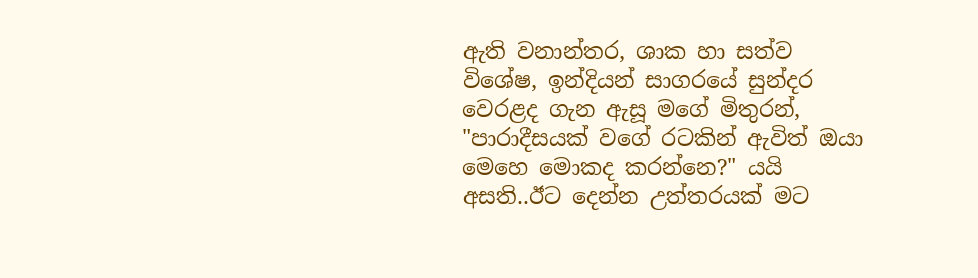ඇති වනාන්තර, ශාක හා සත්ව විශේෂ, ඉන්දියන් සාගරයේ සුන්දර වෙරළද ගැන ඇසූ මගේ මිතුරන්, "පාරාදීසයක් වගේ රටකින් ඇවිත් ඔයා මෙහෙ මොකද කරන්නෙ?" යයි අසති..ඊට දෙන්න උත්තරයක් මට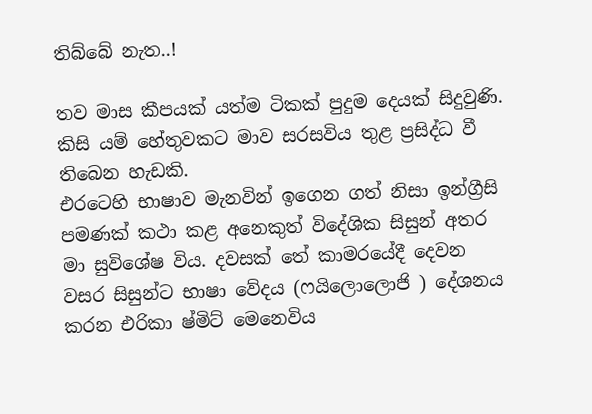තිබ්බේ නැත..!

තව මාස කීපයක් යත්ම ටිකක් පුදුම දෙයක් සිදුවුණි. කිසි යම් හේතුවකට මාව සරසවිය තුළ ප්‍රසිද්ධ වී තිබෙන හැඩකි.
එරටෙහි භාෂාව මැනවින් ඉගෙන ගත් නිසා ඉන්ග්‍රීසි පමණක් කථා කළ අනෙකුත් විදේශික සිසුන් අතර මා සුවිශේෂ විය. දවසක් තේ කාමරයේදී දෙවන වසර සිසුන්ට භාෂා වේදය (ෆයිලොලොජි ) දේශනය කරන එරිකා ෂ්මිට් මෙනෙවිය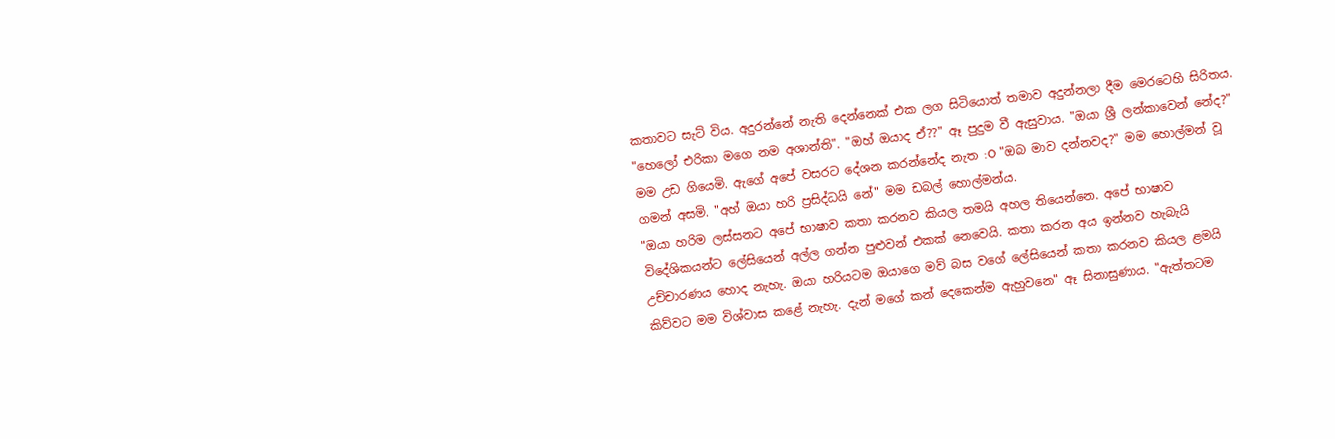කතාවට සැට් විය. අදුරන්නේ නැති දෙන්නෙක් එක ලග සිටියොත් තමාව අදුන්නලා දීම මෙරටෙහි සිරිතය. "හෙලෝ එරිකා මගෙ නම අශාන්ති". "ඔහ් ඔයාද ඒ??" ඈ පුදුම වී ඇසුවාය. "ඔයා ශ්‍රී ලන්කාවෙන් නේද?" මම උඩ ගියෙමි. ඇගේ අපේ වසරට දේශන කරන්නේද නැත :O "ඔබ මාව දන්නවද?" මම හොල්මන් වූ ගමන් අසමි. "අහ් ඔයා හරි ප්‍රසිද්ධයි නේ" මම ඩබල් හොල්මන්ය.
"ඔයා හරිම ලස්සනට අපේ භාෂාව කතා කරනව කියල තමයි අහල තියෙන්නෙ. අපේ භාෂාව විදේශිකයන්ට ලේසියෙන් අල්ල ගන්න පුළුවන් එකක් නෙවෙයි. කතා කරන අය ඉන්නව හැබැයි උච්චාරණය හොද නැහැ. ඔයා හරියටම ඔයාගෙ මව් බස වගේ ලේසියෙන් කතා කරනව කියල ළමයි කිව්වට මම විශ්වාස කළේ නැහැ. දැන් මගේ කන් දෙකෙන්ම ඇහුවනෙ" ඈ සිනාසුණාය. "ඇත්තටම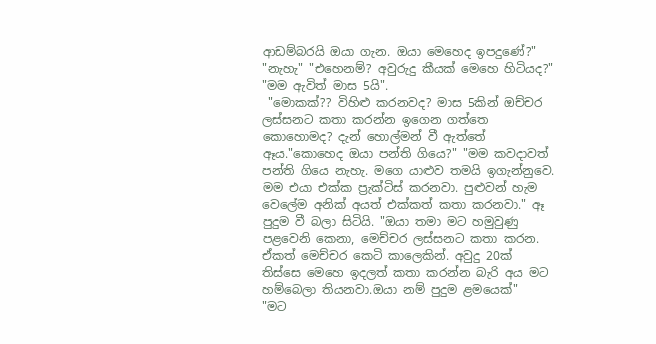ආඩම්බරයි ඔයා ගැන. ඔයා මෙහෙද ඉපදුණේ?" "නැහැ" "එහෙනම්? අවුරුදු කීයක් මෙහෙ හිටියද?" "මම ඇවිත් මාස 5යි".
 "මොකක්?? විහිළු කරනවද? මාස 5කින් ඔච්චර ලස්සනට කතා කරන්න ඉගෙන ගත්තෙ කොහොමද? දැන් හොල්මන් වී ඇත්තේ ඈය."කොහෙද ඔයා පන්ති ගියෙ?" "මම කවදාවත් පන්ති ගියෙ නැහැ. මගෙ යාළුව තමයි ඉගැන්නුවෙ. මම එයා එක්ක ප්‍රැක්ටිස් කරනවා. පුළුවන් හැම වෙලේම අනික් අයත් එක්කත් කතා කරනවා." ඈ පුදුම වී බලා සිටියි. "ඔයා තමා මට හමුවුණු පළවෙනි කෙනා, මෙච්චර ලස්සනට කතා කරන. ඒකත් මෙච්චර කෙටි කාලෙකින්. අවුදු 20ක් තිස්සෙ මෙහෙ ඉදලත් කතා කරන්න බැරි අය මට හම්බෙලා තියනවා.ඔයා නම් පුදුම ළමයෙක්"
"මට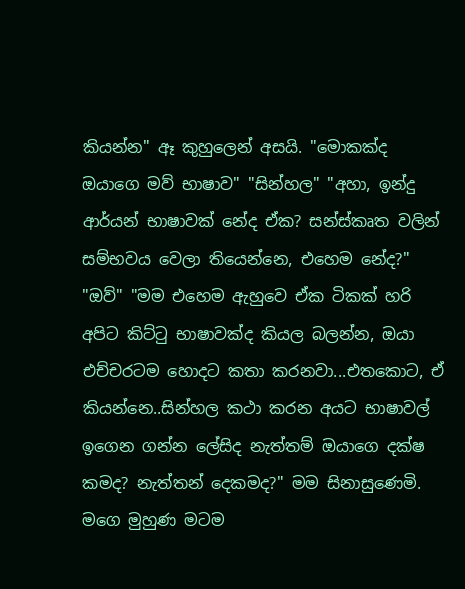කියන්න" ඈ කුහුලෙන් අසයි. "මොකක්ද ඔයාගෙ මව් භාෂාව" "සින්හල" "අහා, ඉන්දු ආර්යන් භාෂාවක් නේද ඒක? සන්ස්කෘත වලින් සම්භවය වෙලා තියෙන්නෙ, එහෙම නේද?" "ඔව්" "මම එහෙම ඇහුවෙ ඒක ටිකක් හරි අපිට කිට්ටු භාෂාවක්ද කියල බලන්න, ඔයා එච්චරටම හොදට කතා කරනවා...එතකොට, ඒ කියන්නෙ..සින්හල කථා කරන අයට භාෂාවල් ඉගෙන ගන්න ලේසිද නැත්තම් ඔයාගෙ දක්ෂ කමද? නැත්තන් දෙකමද?" මම සිනාසුණෙමි. මගෙ මුහුණ මටම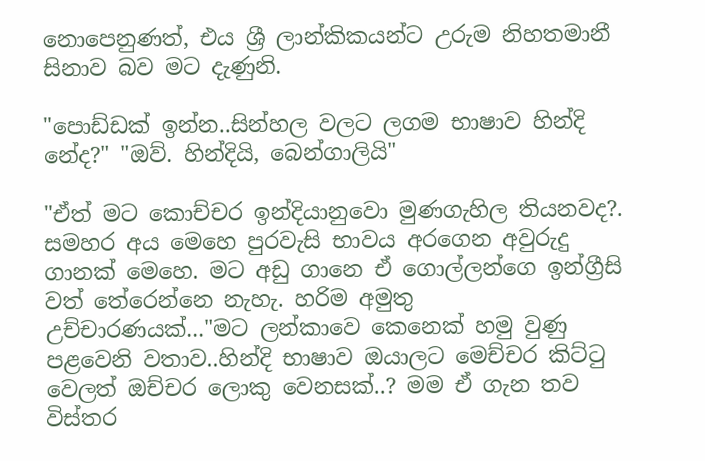නොපෙනුණත්, එය ශ්‍රී ලාන්කිකයන්ට උරුම නිහතමානී සිනාව බව මට දැණුනි.

"පොඩ්ඩක් ඉන්න..සින්හල වලට ලගම භාෂාව හින්දි නේද?" "ඔව්. හින්දියි, බෙන්ගාලියි"

"ඒත් මට කොච්චර ඉන්දියානුවො මුණගැහිල තියනවද?. සමහර අය මෙහෙ පුරවැසි භාවය අරගෙන අවුරුදු ගානක් මෙහෙ. මට අඩු ගානෙ ඒ ගොල්ලන්ගෙ ඉන්ග්‍රීසි වත් තේරෙන්නෙ නැහැ. හරිම අමුතු උච්චාරණයක්..."මට ලන්කාවෙ කෙනෙක් හමු වුණු පළවෙනි වතාව..හින්දි භාෂාව ඔයාලට මෙච්චර කිට්ටු වෙලත් ඔච්චර ලොකු වෙනසක්..? මම ඒ ගැන තව විස්තර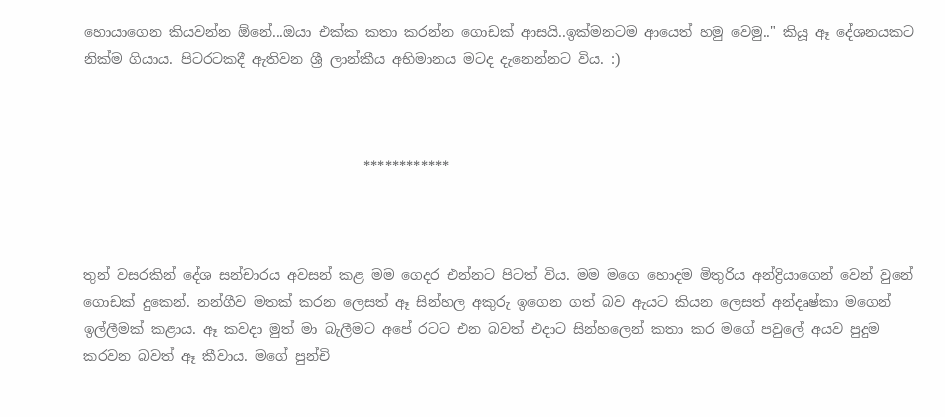හොයාගෙන කියවන්න ඕනේ...ඔයා එක්ක කතා කරන්න ගොඩක් ආසයි..ඉක්මනටම ආයෙත් හමු වෙමු.." කියූ ඈ දේශනයකට නික්ම ගියාය. පිටරටකදී ඇතිවන ශ්‍රී ලාන්කීය අභිමානය මටද දැනෙන්නට විය. :)



                                        ************



තුන් වසරකින් දේශ සන්චාරය අවසන් කළ මම ගෙදර එන්නට පිටත් විය. මම මගෙ හොදම මිතුරිය අන්ද්‍රියාගෙන් වෙන් වුනේ ගොඩක් දුකෙන්. නන්ගීව මතක් කරන ලෙසත් ඈ සින්හල අකුරු ඉගෙන ගත් බව ඇයට කියන ලෙසත් අන්දෘෂ්කා මගෙන් ඉල්ලීමක් කළාය. ඈ කවදා මුත් මා බැලීමට අපේ රටට එන බවත් එදාට සින්හලෙන් කතා කර මගේ පවුලේ අයව පුදුම කරවන බවත් ඈ කීවාය. මගේ පුන්චි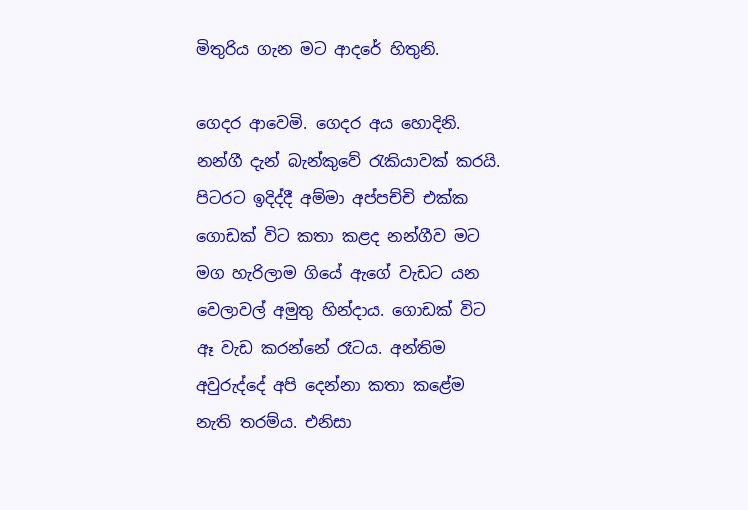මිතුරිය ගැන මට ආදරේ හිතුනි.

ගෙදර ආවෙමි. ගෙදර අය හොදිනි. නන්ගී දැන් බැන්කුවේ රැකියාවක් කරයි. පිටරට ඉදිද්දී අම්මා අප්පච්චි එක්ක ගොඩක් විට කතා කළද නන්ගීව මට මග හැරිලාම ගියේ ඇගේ වැඩට යන වෙලාවල් අමුතු හින්දාය. ගොඩක් විට ඈ වැඩ කරන්නේ රෑටය. අන්තිම අවුරුද්දේ අපි දෙන්නා කතා කළේම නැති තරම්ය. එනිසා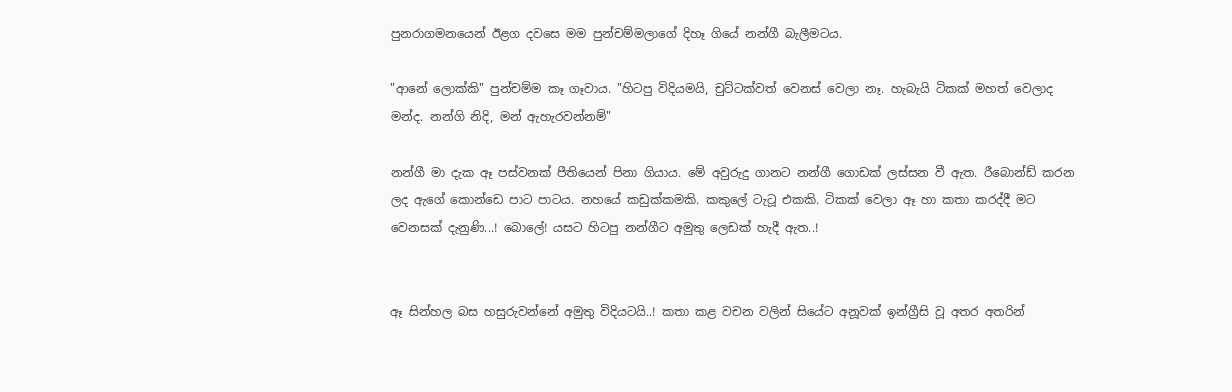පුනරාගමනයෙන් ඊළග දවසෙ මම පුන්චම්මලාගේ දිහෑ ගියේ නන්ගී බැලීමටය.

"ආනේ ලොක්කි" පුන්චම්ම කෑ ගෑවාය. "හිටපු විදියමයි, චුට්ටක්වත් වෙනස් වෙලා නෑ. හැබැයි ටිකක් මහත් වෙලාද මන්ද. නන්ගි නිදි, මන් ඇහැරවන්නම්"

නන්ගී මා දැක ඈ පස්වනක් පීතියෙන් පිනා ගියාය. මේ අවුරුදු ගානට නන්ගී ගොඩක් ලස්සන වී ඇත. රීබොන්ඩ් කරන ලද ඇගේ කොන්ඩෙ පාට පාටය. නහයේ කඩුක්කමකි. කකුලේ ටැටූ එකකි. ටිකක් වෙලා ඈ හා කතා කරද්දී මට වෙනසක් දැනුණි...! බොලේ! යසට හිටපු නන්ගීට අමුතු ලෙඩක් හැදී ඇත..!


ඈ සින්හල බස හසුරුවන්නේ අමුතු විදියටයි..! කතා කළ වචන වලින් සියේට අනූවක් ඉන්ග්‍රීසි වූ අතර අතරින්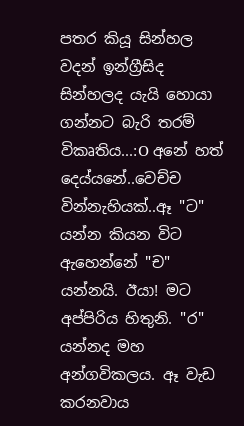පතර කියූ සින්හල වදන් ඉන්ග්‍රීසිද සින්හලද යැයි හොයා ගන්නට බැරි තරම් විකෘතිය...:O අනේ හත් දෙය්යනේ..වෙච්ච වින්නැහියක්..ඈ "ට" යන්න කියන විට ඇහෙන්නේ "ච" යන්නයි. ඊයා! මට අප්පිරිය හිතුනි. "ර" යන්නද මහ අන්ගවිකලය. ඈ වැඩ කරනවාය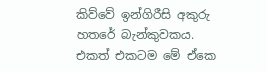කිව්වේ ඉන්ගිරීසි අකුරු හතරේ බැන්කුවකය. එකත් එකටම මේ ඒකෙ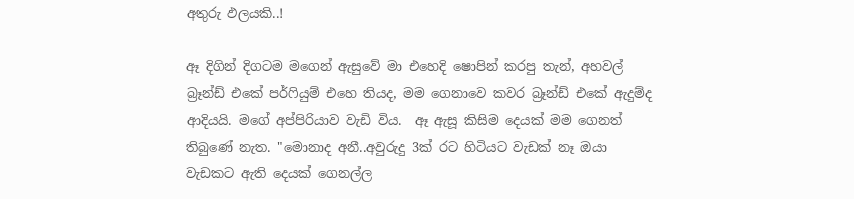අතුරු ඵලයකි..!

ඈ දිගින් දිගටම මගෙන් ඇසුවේ මා එහෙදි ෂොපින් කරපු තැන්, අහවල් බ්‍රෑන්ඩ් එකේ පර්ෆියුම් එහෙ තියද, මම ගෙනාවෙ කවර බ්‍රෑන්ඩ් එකේ ඇදුම්ද ආදියයි. මගේ අප්පිරියාව වැඩි විය.  ඈ ඇසූ කිසිම දෙයක් මම ගෙනත් තිබුණේ නැත. "මොනාද අනී..අවුරුදු 3ක් රට හිටියට වැඩක් නෑ ඔයා වැඩකට ඇති දෙයක් ගෙනල්ල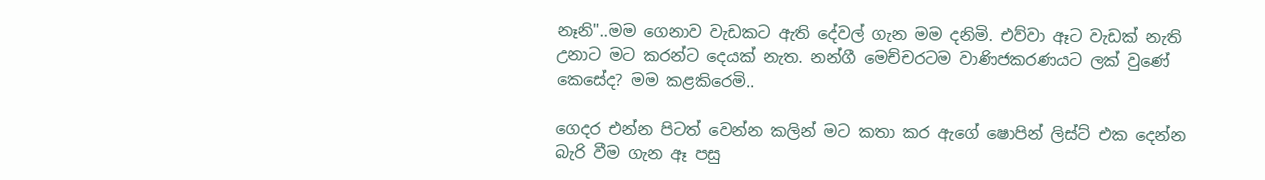නෑනි"..මම ගෙනාව වැඩකට ඇති දේවල් ගැන මම දනිමි. එව්වා ඈට වැඩක් නැති උනාට මට කරන්ට දෙයක් නැත. නන්ගී මෙච්චරටම වාණිජකරණයට ලක් වුණේ කෙසේද? මම කළකිරෙමි..

ගෙදර එන්න පිටත් වෙන්න කලින් මට කතා කර ඇගේ ෂොපින් ලිස්ට් එක දෙන්න බැරි වීම ගැන ඈ පසු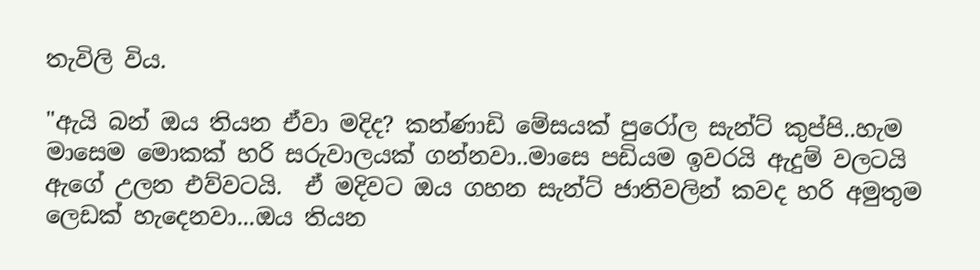තැවිලි විය.

"ඇයි බන් ඔය තියන ඒවා මදිද? කන්ණාඩි මේසයක් පුරෝල සැන්ට් කුප්පි..හැම මාසෙම මොකක් හරි සරුවාලයක් ගන්නවා..මාසෙ පඩියම ඉවරයි ඇදුම් වලටයි ඇගේ උලන එව්වටයි.  ඒ මදිවට ඔය ගහන සැන්ට් ජාතිවලින් කවද හරි අමුතුම ලෙඩක් හැදෙනවා...ඔය තියන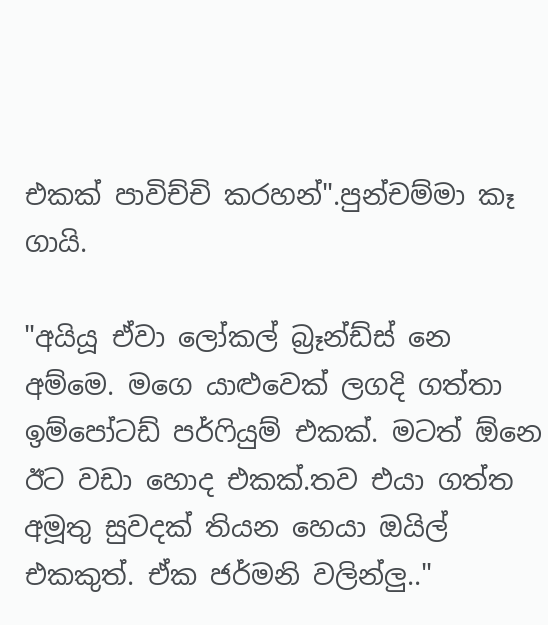එකක් පාවිච්චි කරහන්".පුන්චම්මා කෑ ගායි.

"අයියූ ඒවා ලෝකල් බ්‍රෑන්ඩ්ස් නෙ අම්මෙ. මගෙ යාළුවෙක් ලගදි ගත්තා ඉම්පෝටඩ් පර්ෆියුම් එකක්. මටත් ඕනෙ ඊට වඩා හොද එකක්.තව එයා ගත්ත අමූතු සුවදක් තියන හෙයා ඔයිල් එකකුත්. ඒක ජර්මනි වලින්ලු.."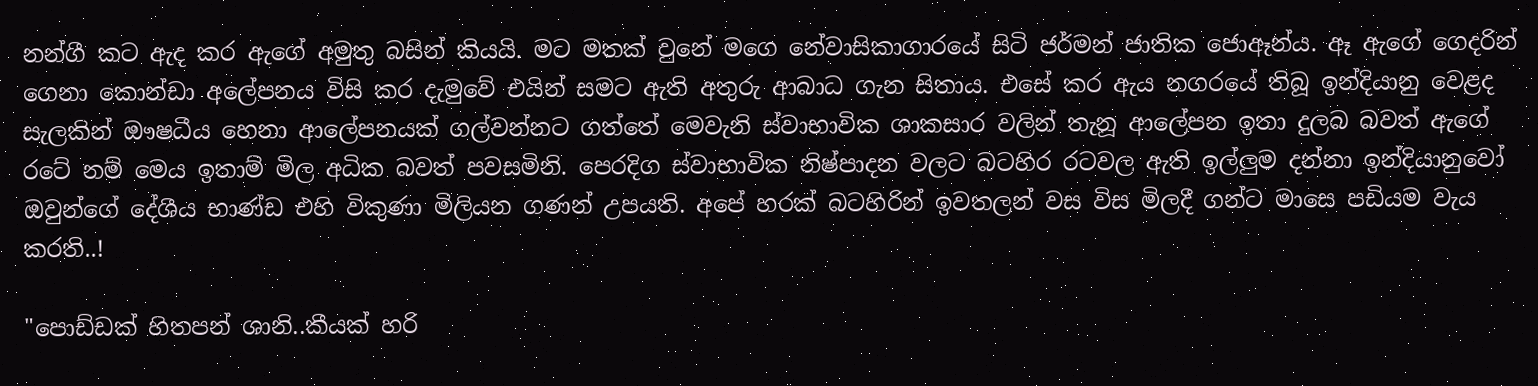නන්ගී කට ඇද කර ඇගේ අමුතු බසින් කියයි. මට මතක් වුනේ මගෙ නේවාසිකාගාරයේ සිටි ජර්මන් ජාතික ජොඈන්ය. ඈ ඇගේ ගෙදරින් ගෙනා කොන්ඩා අලේපනය විසි කර දැමුවේ එයින් සමට ඇති අතුරු ආබාධ ගැන සිතාය. එසේ කර ඇය නගරයේ තිබූ ඉන්දියානු වෙළද සැලකින් ඖෂධීය හෙනා ආලේපනයක් ගල්වන්නට ගත්තේ මෙවැනි ස්වාභාවික ශාකසාර වලින් තැනූ ආලේපන ඉතා දුලබ බවත් ඇගේ රටේ නම් මෙය ඉතාම් මිල අධික බවත් පවසමිනි. පෙරදිග ස්වාභාවික නිෂ්පාදන වලට බටහිර රටවල ඇති ඉල්ලුම දන්නා ඉන්දියානුවෝ ඔවුන්ගේ දේශීය භාණ්ඩ එහි විකුණා මිලියන ගණන් උපයති. අපේ හරක් බටහිරින් ඉවතලන් වස විස මිලදී ගන්ට මාසෙ පඩියම වැය කරති..!

"පොඩ්ඩක් හිතපන් ශානි..කීයක් හරි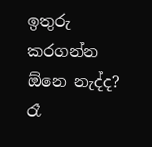ඉතුරු කරගන්න ඕනෙ නැද්ද? රෑ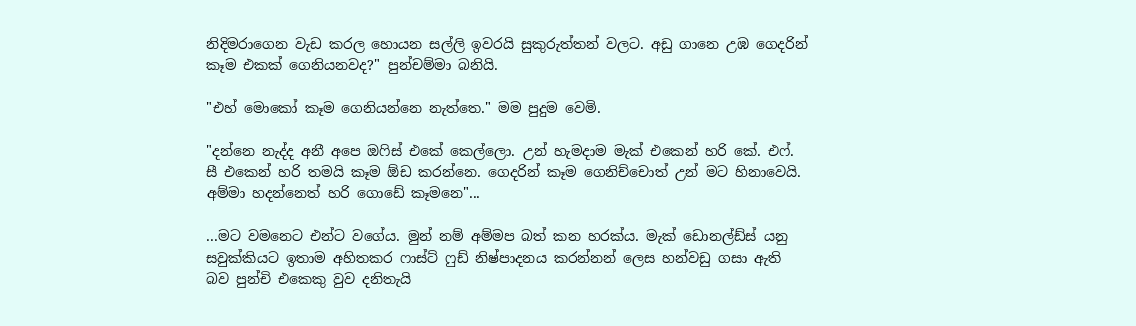නිදිමරාගෙන වැඩ කරල හොයන සල්ලි ඉවරයි සුකුරුත්තන් වලට. අඩු ගානෙ උඹ ගෙදරින් කෑම එකක් ගෙනියනවද?" පුන්චම්මා බනියි.

"එහ් මොකෝ කෑම ගෙනියන්නෙ නැත්තෙ." මම පුදුම වෙමි.

"දන්නෙ නැද්ද අනී අපෙ ඔෆිස් එකේ කෙල්ලො. උන් හැමදාම මැක් එකෙන් හරි කේ. එෆ්. සී එකෙන් හරි තමයි කෑම ඕඩ කරන්නෙ. ගෙදරින් කෑම ගෙනිච්චොත් උන් මට හිනාවෙයි. අම්මා හදන්නෙත් හරි ගොඩේ කෑමනෙ"...

...මට වමනෙට එන්ට වගේය. මුන් නම් අම්මප බත් කන හරක්ය. මැක් ඩොනල්ඩ්ස් යනු සවුක්කියට ඉතාම අහිතකර ෆාස්ට් ෆුඩ් නිෂ්පාදනය කරන්නන් ලෙස හන්වඩු ගසා ඇති බව පුන්චි එකෙකු වුව දනිතැයි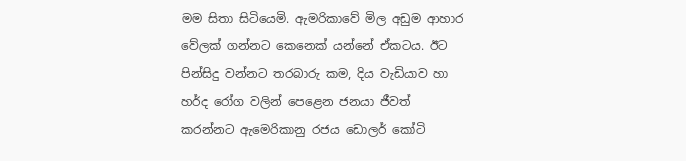මම සිතා සිටියෙමි. ඇමරිකාවේ මිල අඩුම ආහාර වේලක් ගන්නට කෙනෙක් යන්නේ ඒකටය. ඊට පින්සිදු වන්නට තරබාරු කම, දිය වැඩියාව හා හර්ද රෝග වලින් පෙළෙන ජනයා ජීවත් කරන්නට ඇමෙරිකානු රජය ඩොලර් කෝටි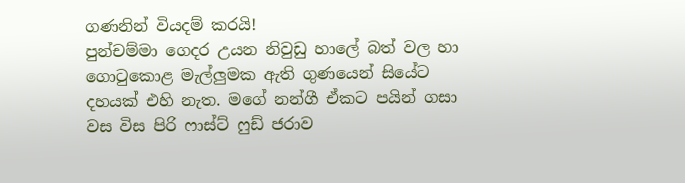ගණනින් වියදම් කරයි!
පුන්චම්මා ගෙදර උයන නිවුඩු හාලේ බත් වල හා ගොටුකොළ මැල්ලුමක ඇති ගුණයෙන් සියේට දහයක් එහි නැත. මගේ නන්ගී ඒකට පයින් ගසා වස විස පිරි ෆාස්ට් ෆුඩ් ජරාව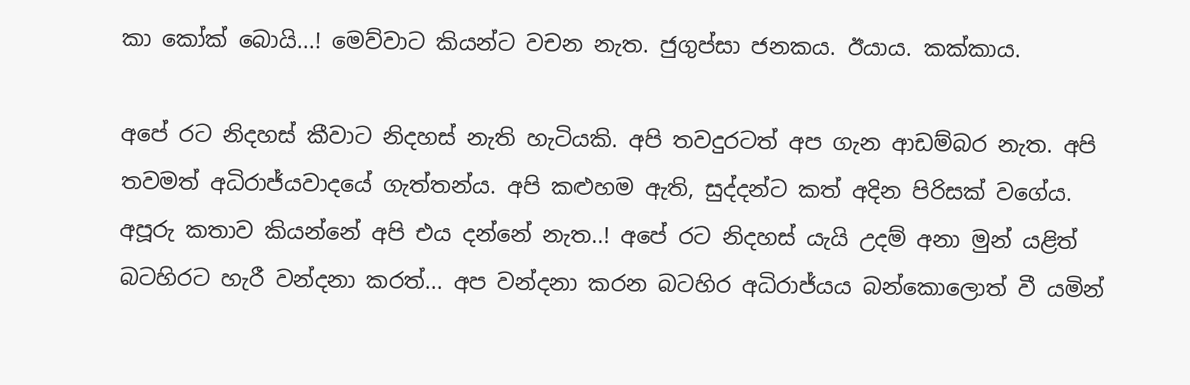කා කෝක් බොයි...! මෙව්වාට කියන්ට වචන නැත. ජුගුප්සා ජනකය. ඊයාය. කක්කාය.

අපේ රට නිදහස් කීවාට නිදහස් නැති හැටියකි. අපි තවදුරටත් අප ගැන ආඩම්බර නැත. අපි තවමත් අධිරාජ්යවාදයේ ගැත්තන්ය. අපි කළුහම ඇති, සුද්දන්ට කත් අදින පිරිසක් වගේය. අපූරු කතාව කියන්නේ අපි එය දන්නේ නැත..! අපේ රට නිදහස් යැයි උදම් අනා මුන් යළිත් බටහිරට හැරී වන්දනා කරත්... අප වන්දනා කරන බටහිර අධිරාජ්යය බන්කොලොත් වී යමින්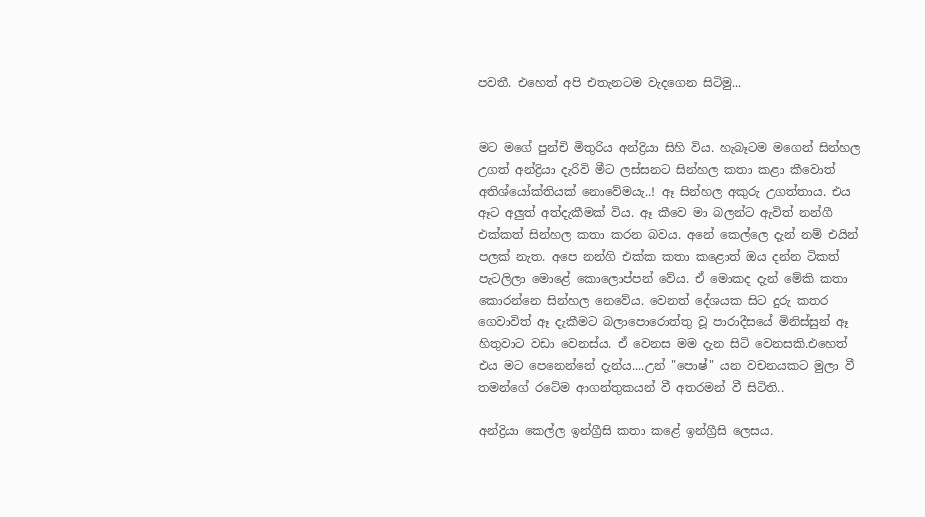පවතී. එහෙත් අපි එතැනටම වැදගෙන සිටිමු...


මට මගේ පුන්චි මිතුරිය අන්ද්‍රියා සිහි විය. හැබෑටම මගෙන් සින්හල උගත් අන්ද්‍රියා දැරිවි මීට ලස්සනට සින්හල කතා කළා කීවොත් අතිශ්යෝක්තියක් නොවේම‍යැ..! ඈ සින්හල අකුරු උගත්තාය. එය ඈට අලුත් අත්දැකීමක් විය. ඈ කීවෙ මා බලන්ට ඇවිත් නන්ගී එක්කත් සින්හල කතා කරන බවය. අනේ කෙල්ලෙ දැන් නම් එයින් පලක් නැත. අපෙ නන්ගි එක්ක කතා කළොත් ඔය දන්න ටිකත් පැටලිලා මොළේ කොලොප්පන් වේය. ඒ මොකද දැන් මේකි කතා කොරන්නෙ සින්හල නෙවේය. වෙනත් දේශයක සිට දුරු කතර ගෙවාවිත් ඈ දැකීමට බලාපොරොත්තු වූ පාරාදීසයේ මිනිස්සුන් ඈ හිතුවාට වඩා වෙනස්ය. ඒ වෙනස මම දැන සිටි වෙනසකි.එහෙත් එය මට පෙනෙන්නේ දැන්ය....උන් "පොෂ්" යන වචනයකට මුලා වී තමන්ගේ රටේම ආගන්තුකයන් වී අතරමන් වී සිටිති..

අන්ද්‍රියා කෙල්ල ඉන්ග්‍රීසි කතා කළේ ඉන්ග්‍රීසි ලෙසය.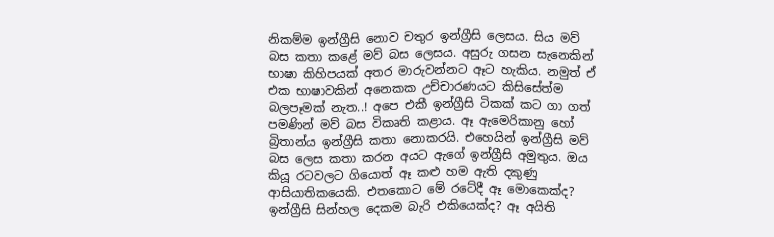නිකම්ම ඉන්ග්‍රීසි නොව චතුර ඉන්ග්‍රීසි ලෙසය. සිය මව් බස කතා කළේ මව් බස ලෙසය. අසුරු ගසන සැනෙකින් භාෂා කිහිපයක් අතර මාරුවන්නට ඈට හැකිය. නමුත් ඒ එක භාෂාවකින් අනෙකක උච්චාරණයට කිසිසේත්ම බලපෑමක් නැත..! අපෙ එකී ඉන්ග්‍රීසි ටිකක් කට ගා ගත් පමණින් මව් බස විකෘති කළාය. ඈ ඇමෙරිකානු හෝ බ්‍රිතාන්ය ඉන්ග්‍රීසි කතා නොකරයි. එහෙයින් ඉන්ග්‍රීසි මව් බස ලෙස කතා කරන අයට ඇගේ ඉන්ග්‍රීසි අමුතුය. ඔය කියූ රටවලට ගියොත් ඈ කළු හම ඇති දකුණු ආසියාතිකයෙකි. එතකොට මේ රටේදී ඈ මොකෙක්ද? ඉන්ග්‍රීසි සින්හල දෙකම බැරි එකියෙක්ද? ඈ අයිති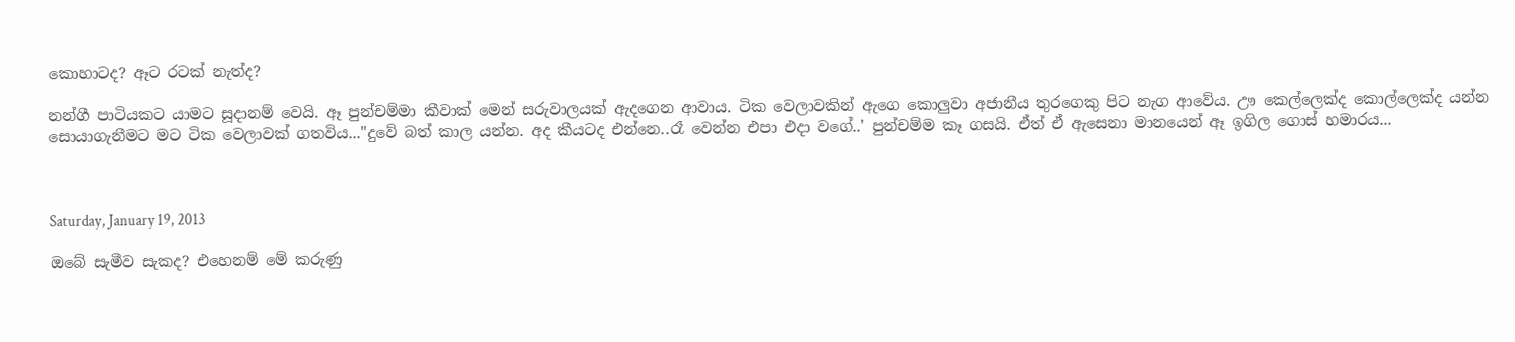කොහාටද? ඈට රටක් නැත්ද?

නන්ගී පාටියකට යාමට සූදානම් වෙයි. ඈ පුන්චම්මා කීවාක් මෙන් සරුවාලයක් ඇදගෙන ආවාය. ටික වෙලාවකින් ඇගෙ කොලුවා අජානීය තුරගෙකු පිට නැග ආවේය. ඌ කෙල්ලෙක්ද කොල්ලෙක්ද යන්න සොයාගැනීමට මට ටික වෙලාවක් ගතවිය..."දුවේ බත් කාල යන්න. අද කීයටද එන්නෙ..රෑ වෙන්න එපා එදා වගේ..' පුන්චම්ම කෑ ගසයි. ඒත් ඒ ඇසෙනා මානයෙන් ඈ ඉගිල ගොස් හමාරය...



Saturday, January 19, 2013

ඔබේ සැමීව සැකද? එහෙනම් මේ කරුණු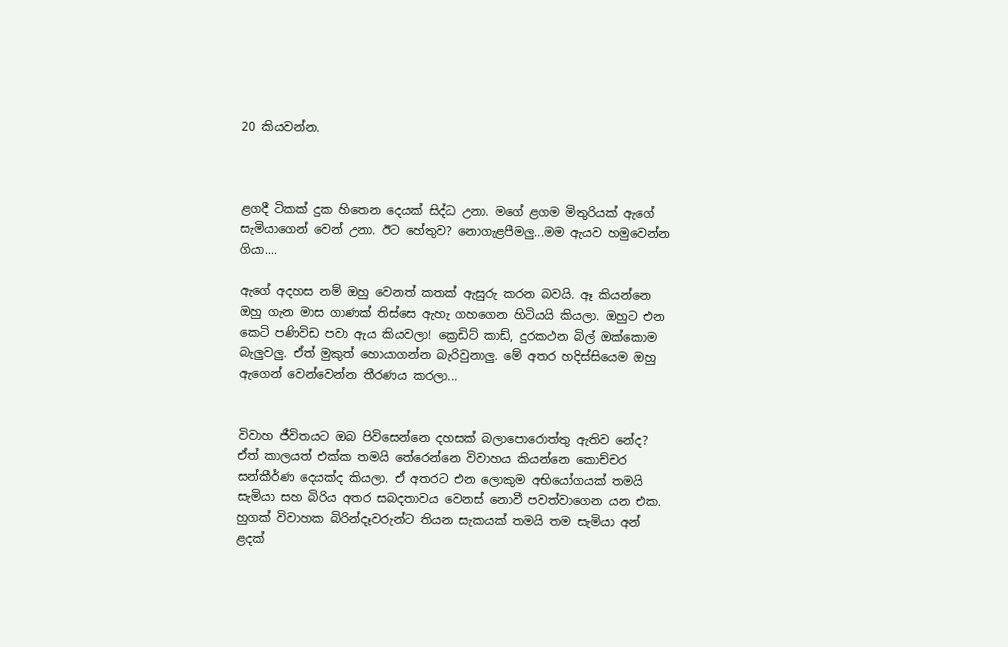20 කියවන්න.



ළගදී ටිකක් දුක හිතෙන දෙයක් සිද්ධ උනා. මගේ ළගම මිතුරියක් ඇගේ සැමියාගෙන් වෙන් උනා. ඊට හේතුව? නොගැළපීමලු...මම ඇයව හමුවෙන්න ගියා....

ඇගේ අදහස නම් ඔහු වෙනත් කතක් ඇසුරු කරන බවයි. ඈ කියන්නෙ ඔහු ගැන මාස ගාණක් තිස්සෙ ඇහැ ගහගෙන හිටියයි කියලා. ඔහුට එන කෙටි පණිවිඩ පවා ඇය කියවලා! ක්‍රෙඩිට් කාඩ්, දුරකථන බිල් ඔක්කොම බැලුවලු. ඒත් මුකුත් හොයාගන්න බැරිවුනාලු. මේ අතර හදිස්සියෙම ඔහු ඇගෙන් වෙන්වෙන්න තීරණය කරලා...


විවාහ ජීවිතයට ඔබ පිවිසෙන්නෙ දහසක් බලාපොරොත්තු ඇතිව නේද? ඒත් කාලයත් එක්ක තමයි තේරෙන්නෙ විවාහය කියන්නෙ කොච්චර සන්කීර්ණ දෙයක්ද කියලා. ඒ අතරට එන ලොකුම අභියෝගයක් තමයි සැමියා සහ බිරිය අතර සබදතාවය වෙනස් නොවී පවත්වාගෙන යන එක. හුගක් විවාහක බිරින්දෑවරුන්ට තියන සැකයක් තමයි තම සැමියා අන් ළදක්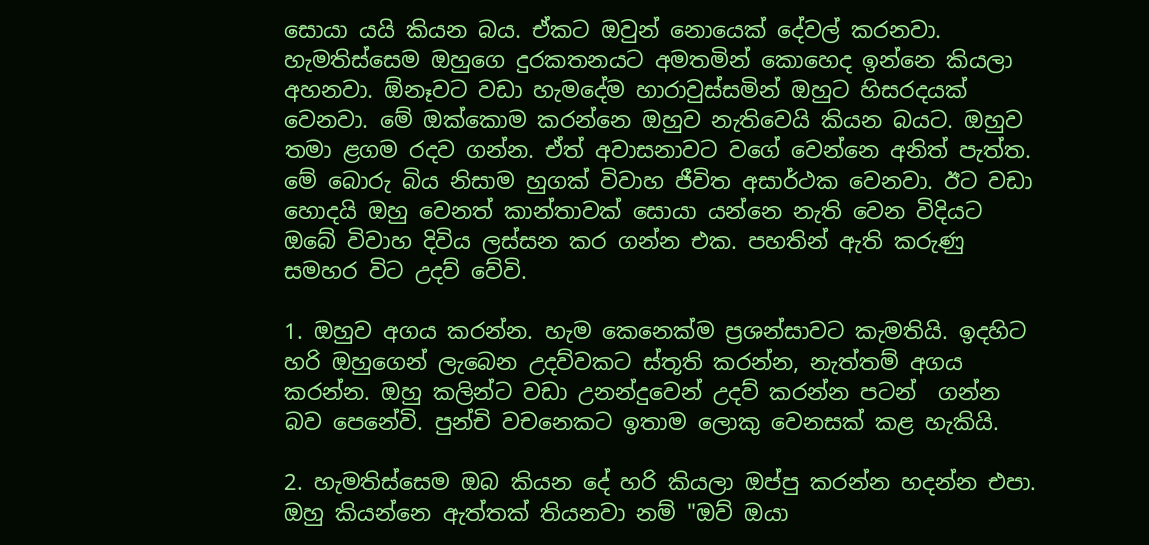සොයා යයි කියන බය. ඒකට ඔවුන් නොයෙක් දේවල් කරනවා. හැමතිස්සෙම ඔහුගෙ දුරකතනයට අමතමින් කොහෙද ඉන්නෙ කියලා අහනවා. ඕනෑවට වඩා හැමදේම හාරාවුස්සමින් ඔහුට හිසරදයක් වෙනවා. මේ ඔක්කොම කරන්නෙ ඔහුව නැතිවෙයි කියන බයට. ඔහුව තමා ළගම රදව ගන්න. ඒත් අවාසනාවට වගේ වෙන්නෙ අනිත් පැත්ත. මේ බොරු බිය නිසාම හුගක් විවාහ ජීවිත අසාර්ථක වෙනවා. ඊට වඩා හොදයි ඔහු වෙනත් කාන්තාවක් සොයා යන්නෙ නැති වෙන විදියට ඔබේ විවාහ දිවිය ලස්සන කර ගන්න එක. පහතින් ඇති කරුණු සමහර විට උදව් වේවි.

1. ඔහුව අගය කරන්න. හැම කෙනෙක්ම ප්‍රශන්සාවට කැමතියි. ඉදහිට හරි ඔහුගෙන් ලැබෙන උදව්වකට ස්තූති කරන්න, නැත්තම් අගය කරන්න. ඔහු කලින්ට වඩා උනන්දුවෙන් උදව් කරන්න පටන්  ගන්න බව පෙනේවි. පුන්චි වචනෙකට ඉතාම ලොකු වෙනසක් කළ හැකියි.

2. හැමතිස්සෙම ඔබ කියන දේ හරි කියලා ඔප්පු කරන්න හදන්න එපා. ඔහු කියන්නෙ ඇත්තක් තියනවා නම් "ඔව් ඔයා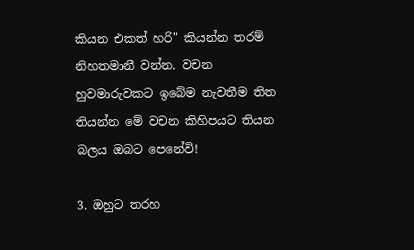කියන එකත් හරි" කියන්න තරම් නිහතමානී වන්න. වචන හුවමාරුවකට ඉබේම නැවතීම තිත තියන්න මේ වචන කිහිපයට තියන බලය ඔබට පෙනේවි!

3. ඔහුට තරහ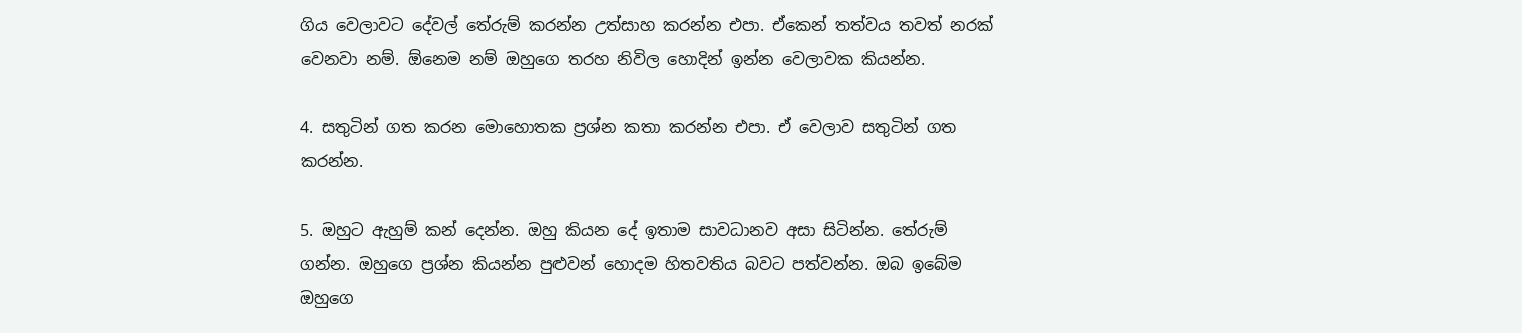ගිය වෙලාවට දේවල් තේරුම් කරන්න උත්සාහ කරන්න එපා. ඒකෙන් තත්වය තවත් නරක් වෙනවා නම්. ඕනෙම නම් ඔහුගෙ තරහ නිවිල හොදින් ඉන්න වෙලාවක කියන්න.

4. සතුටින් ගත කරන මොහොතක ප්‍රශ්න කතා කරන්න එපා. ඒ වෙලාව සතුටින් ගත කරන්න.

5. ඔහුට ඇහුම් කන් දෙන්න. ඔහු කියන දේ ඉතාම සාවධානව අසා සිටින්න. තේරුම් ගන්න. ඔහුගෙ ප්‍රශ්න කියන්න පුළුවන් හොදම හිතවතිය බවට පත්වන්න. ඔබ ඉබේම ඔහුගෙ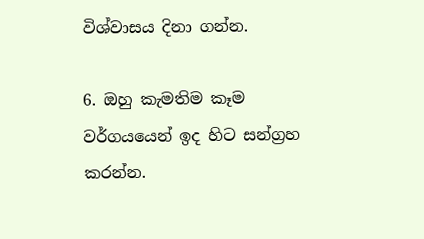විශ්වාසය දිනා ගන්න.

6. ඔහු කැමතිම කෑම වර්ගයයෙන් ඉද හිට සන්ග්‍රහ කරන්න.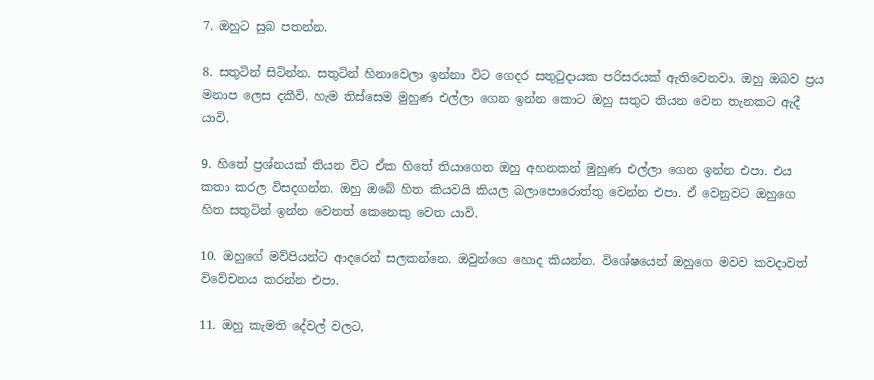7. ඔහුට සුබ පතන්න.

8. සතුටින් සිටින්න. සතුටින් හිනාවෙලා ඉන්නා විට ගෙදර සතුටුදායක පරිසරයක් ඇතිවෙනවා. ඔහු ඔබව ප්‍රය මනාප ලෙස දකීවි. හැම තිස්සෙම මුහුණ එල්ලා ගෙන ඉන්න කොට ඔහු සතුට තියන වෙන තැනකට ඇදී යාවි.

9. හිතේ ප්‍රශ්නයක් තියන විට ඒක හිතේ තියාගෙන ඔහු අහනකන් මුහුණ එල්ලා ගෙන ඉන්න එපා. එය කතා කරල විසදගන්න. ඔහු ඔබේ හිත කියවයි කියල බලාපොරොත්තු වෙන්න එපා. ඒ වෙනුවට ඔහුගෙ හිත සතුටින් ඉන්න වෙනත් කෙනෙකු වෙත යාවි.

10. ඔහුගේ මව්පියන්ට ආදරෙන් සලකන්නෙ. ඔවුන්ගෙ හොද කියන්න. විශේෂයෙන් ඔහුගෙ මවව කවදාවත් විවේචනය කරන්න එපා.

11. ඔහු කැමති දේවල් වලට,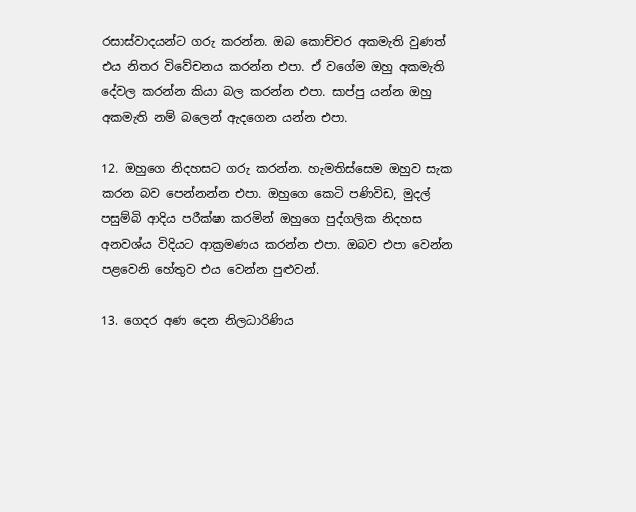රසාස්වාදයන්ට ගරු කරන්න. ඔබ කොච්චර අකමැති වුණත් එය නිතර විවේචනය කරන්න එපා. ඒ වගේම ඔහු අකමැති දේවල කරන්න කියා බල කරන්න එපා. සාප්පු යන්න ඔහු අකමැති නම් බලෙන් ඇදගෙන යන්න එපා.

12. ඔහුගෙ නිදහසට ගරු කරන්න. හැමතිස්සෙම ඔහුව සැක කරන බව පෙන්නන්න එපා. ඔහුගෙ කෙටි පණිවිඩ, මුදල් පසුම්බි ආදිය පරීක්ෂා කරමින් ඔහුගෙ පුද්ගලික නිදහස අනවශ්ය විදියට ආක්‍රමණය කරන්න එපා. ඔබව එපා වෙන්න පළවෙනි හේතුව එය වෙන්න පුළුවන්.

13. ගෙදර අණ දෙන නිලධාරිණිය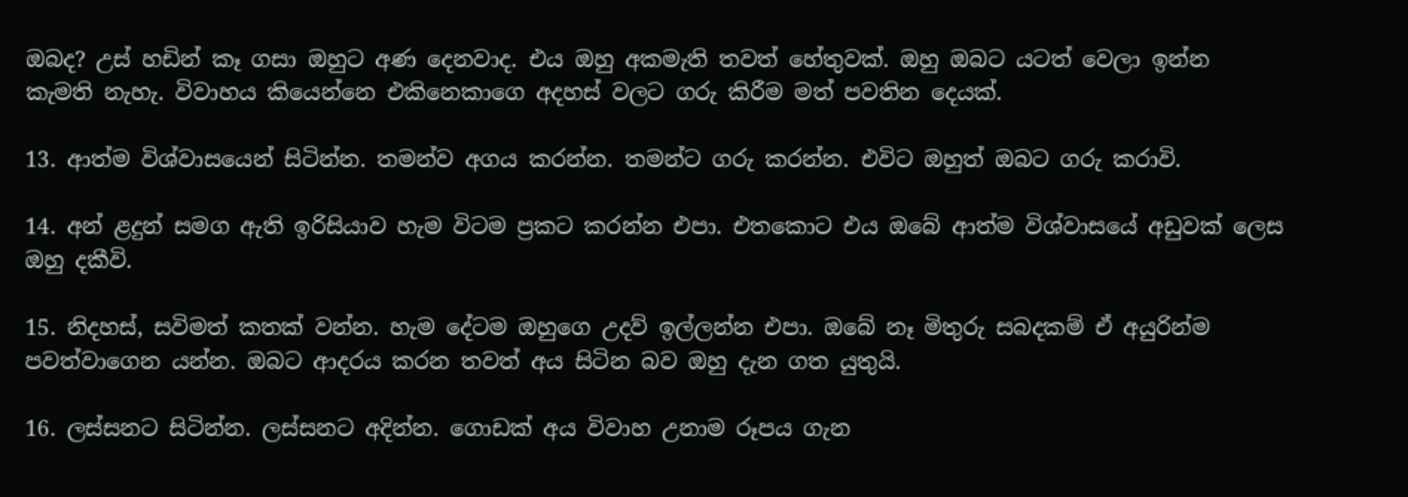ඔබද? උස් හඩින් කෑ ගසා ඔහුට අණ දෙනවාද. එය ඔහු අකමැති තවත් හේතුවක්. ඔහු ඔබට යටත් වෙලා ඉන්න කැමති නැහැ. විවාහය කියෙන්නෙ එකිනෙකාගෙ අදහස් වලට ගරු කිරීම මත් පවතින දෙයක්.

13. ආත්ම විශ්වාසයෙන් සිටින්න. තමන්ව අගය කරන්න. තමන්ට ගරු කරන්න. එවිට ඔහුත් ඔබට ගරු කරාවි.

14. අන් ළදුන් සමග ඇති ඉරිසියාව හැම විටම ප්‍රකට කරන්න එපා. එතකොට එය ඔබේ ආත්ම විශ්වාසයේ අඩුවක් ලෙස ඔහු දකීවි.

15. නිදහස්, සවිමත් කතක් වන්න. හැම දේටම ඔහුගෙ උදව් ඉල්ලන්න එපා. ඔබේ නෑ මිතුරු සබදකම් ඒ අයුරින්ම පවත්වාගෙන යන්න. ඔබට ආදරය කරන තවත් අය සිටින බව ඔහු දැන ගත යුතුයි.

16. ලස්සනට සිටින්න. ලස්සනට අදින්න. ගොඩක් අය විවාහ උනාම රූපය ගැන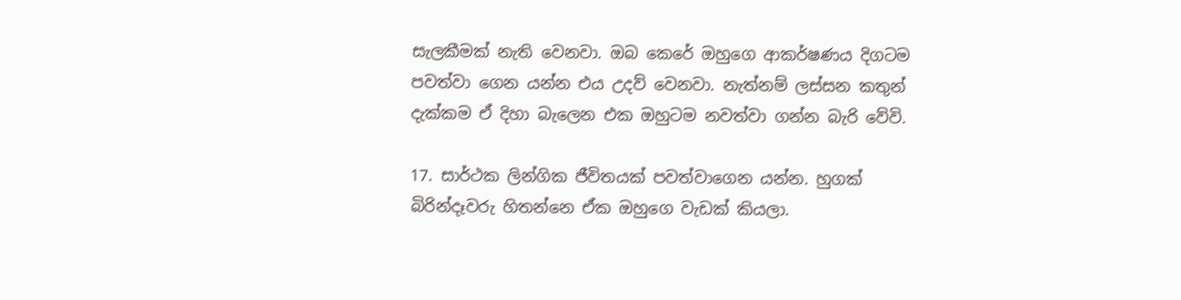සැලකීමක් නැති වෙනවා. ඔබ කෙරේ ඔහුගෙ ආකර්ෂණය දිගටම පවත්වා ගෙන යන්න එය උදව් වෙනවා. නැත්නම් ලස්සන කතුන් දැක්කම ඒ දිහා බැලෙන එක ඔහුටම නවත්වා ගන්න බැරි වේවි.

17. සාර්ථක ලින්ගික ජීවිතයක් පවත්වාගෙන යන්න. හුගක් බිරින්දෑවරු හිතන්නෙ ඒක ඔහුගෙ වැඩක් කියලා.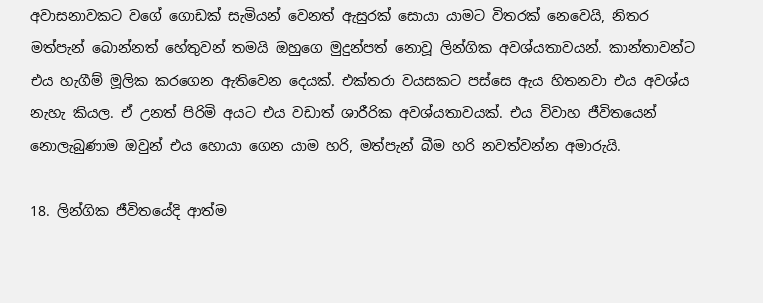අවාසනාවකට වගේ ගොඩක් සැමියන් වෙනත් ඇසුරක් සොයා යාමට විතරක් නෙවෙයි, නිතර මත්පැන් බොන්නත් හේතුවන් තමයි ඔහුගෙ මුදුන්පත් නොවූ ලින්ගික අවශ්යතාවයන්. කාන්තාවන්ට එය හැගීම් මූලික කරගෙන ඇතිවෙන දෙයක්. එක්තරා වයසකට පස්සෙ ඇය හිතනවා එය අවශ්ය නැහැ කියල. ඒ උනත් පිරිමි අයට එය වඩාත් ශාරීරික අවශ්යතාවයක්. එය විවාහ ජීවිතයෙන් නොලැබුණාම ඔවුන් එය හොයා ගෙන යාම හරි, මත්පැන් බීම හරි නවත්වන්න අමාරුයි.

18. ලින්ගික ජීවිතයේදි ආත්ම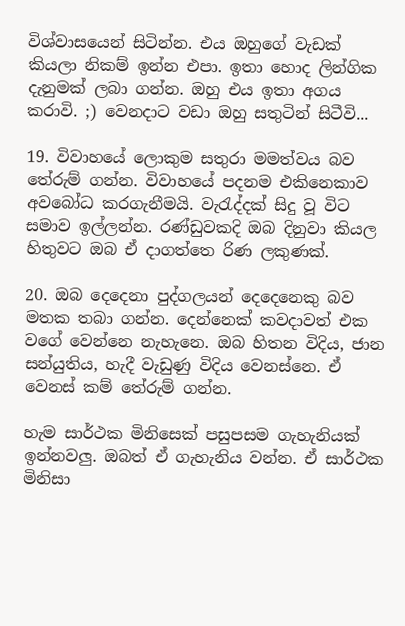විශ්වාසයෙන් සිටින්න. එය ඔහුගේ වැඩක් කියලා නිකම් ඉන්න එපා. ඉතා හොද ලින්ගික දැනුමක් ලබා ගන්න. ඔහු එය ඉතා අගය කරාවි. ;) වෙනදාට වඩා ඔහු සතුටින් සිටීවි...

19. විවාහයේ ලොකුම සතුරා මමත්වය බව තේරුම් ගන්න. විවාහයේ පදනම එකිනෙකාව අවබෝධ කරගැනීමයි. වැරැද්දක් සිදු වූ විට සමාව ඉල්ලන්න. රණ්ඩුවකදි ඔබ දිනුවා කියල හිතුවට ඔබ ඒ දාගත්තෙ රිණ ලකුණක්.

20. ඔබ දෙදෙනා පුද්ගලයන් දෙදෙනෙකු බව මතක තබා ගන්න. දෙන්නෙක් කවදාවත් එක වගේ වෙන්නෙ නැහැනෙ. ඔබ හිතන විදිය, ජාන සන්යුතිය, හැදී වැඩුණු විදිය වෙනස්නෙ. ඒ වෙනස් කම් තේරුම් ගන්න.

හැම සාර්ථක මිනිසෙක් පසුපසම ගැහැනියක් ඉන්නවලු. ඔබත් ඒ ගැහැනිය වන්න. ඒ සාර්ථක මිනිසා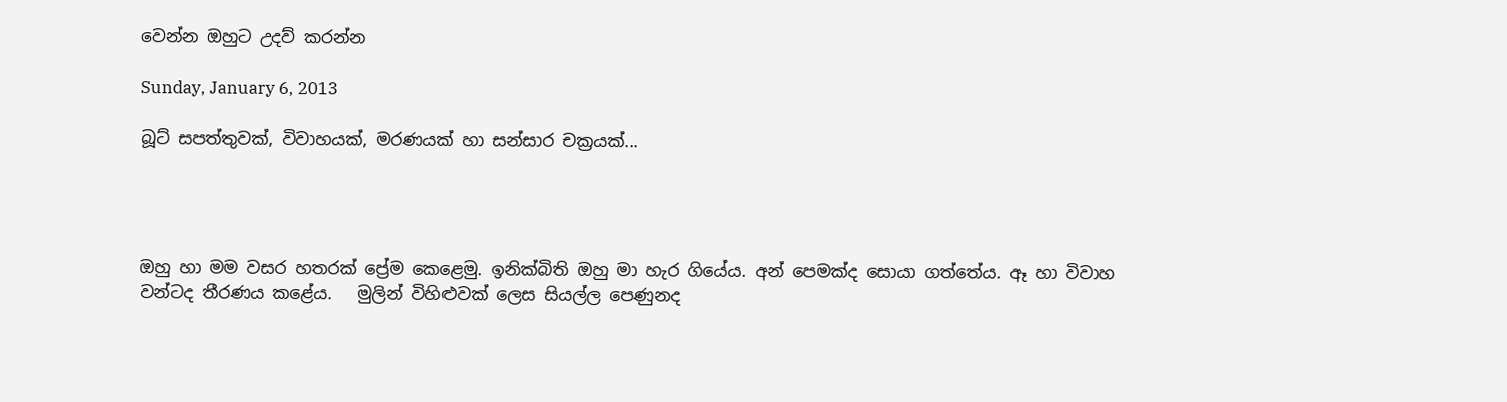වෙන්න ඔහුට උදව් කරන්න

Sunday, January 6, 2013

බූට් සපත්තුවක්, විවාහයක්, මරණයක් හා සන්සාර චක්‍රයක්...




ඔහු හා මම වසර හතරක් ප්‍රේම කෙළෙමු. ඉනික්බිති ඔහු මා හැර ගියේය. අන් පෙමක්ද සොයා ගත්තේය. ඈ හා විවාහ වන්ටද තීරණය කළේය.   මුලින් විහිළුවක් ලෙස සියල්ල පෙණුනද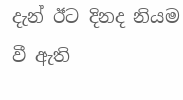දැන් ඊට දිනද නියම වී ඇති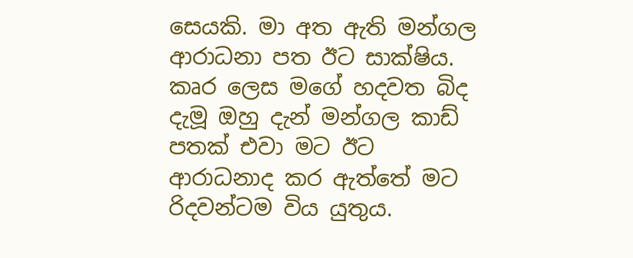සෙයකි. මා අත ඇති මන්ගල ආරාධනා පත ඊට සාක්ෂිය. කෘර ලෙස මගේ හදවත බිද දැමූ ඔහු දැන් මන්ගල කාඩ් පතක් එවා මට ඊට ආරාධනාද කර ඇත්තේ මට රිදවන්ටම විය යුතුය.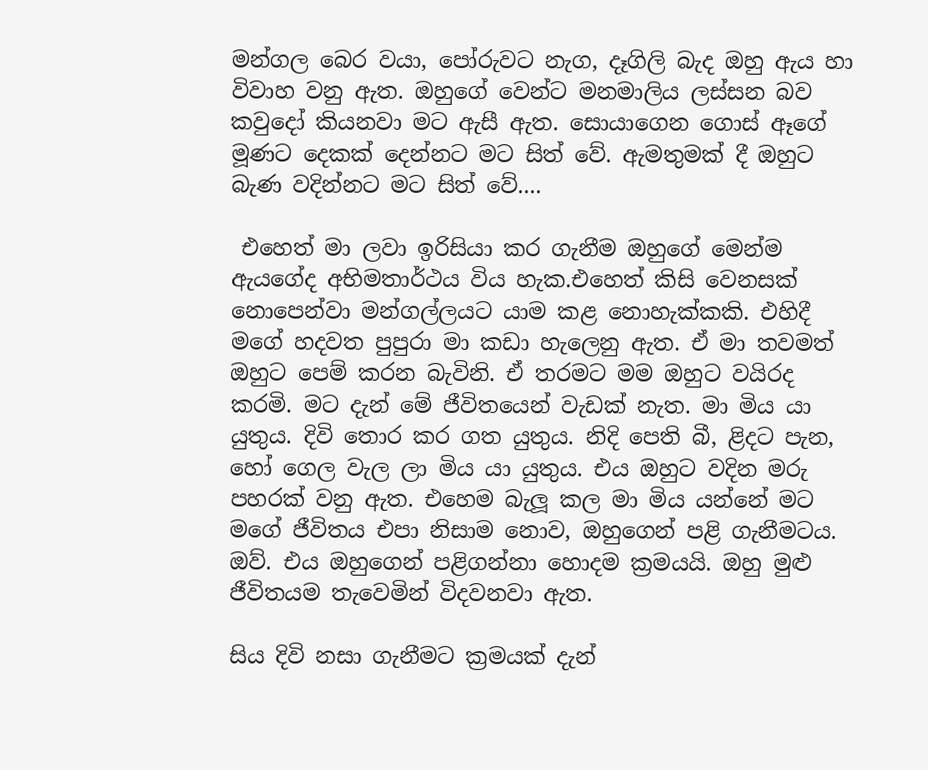මන්ගල බෙර වයා, පෝරුවට නැග, දෑගිලි බැද ඔහු ඇය හා විවාහ වනු ඇත. ඔහුගේ වෙන්ට මනමාලිය ලස්සන බව කවුදෝ කියනවා මට ඇසී ඇත. සොයාගෙන ගොස් ඈගේ මූණට දෙකක් දෙන්නට මට සිත් වේ. ඇමතුමක් දී ඔහුට බැණ වදින්නට මට සිත් වේ....

 එහෙත් මා ලවා ඉරිසියා කර ගැනීම ඔහුගේ මෙන්ම ඇයගේද අභිමතාර්ථය විය හැක.එහෙත් කිසි වෙනසක් නොපෙන්වා මන්ගල්ලයට යාම කළ නොහැක්කකි. එහිදී මගේ හදවත පුපුරා මා කඩා හැලෙනු ඇත. ඒ මා තවමත් ඔහුට පෙම් කරන බැවිනි. ඒ තරමට මම ඔහුට වයිරද කරමි. මට දැන් මේ ජීවිතයෙන් වැඩක් නැත. මා මිය යා යුතුය. දිවි තොර කර ගත යුතුය. නිදි පෙති බී, ළිදට පැන, හෝ ගෙල වැල ලා මිය යා යුතුය. එය ඔහුට වදින මරු පහරක් වනු ඇත. එහෙම බැලූ කල මා මිය යන්නේ මට මගේ ජීවිතය එපා නිසාම නොව, ඔහුගෙන් පළි ගැනීමටය. ඔව්. එය ඔහුගෙන් පළිගන්නා හොදම ක්‍රමයයි. ඔහු මුළු ජීවිතයම තැවෙමින් විදවනවා ඇත.

සිය දිවි නසා ගැනීමට ක්‍රමයක් දැන්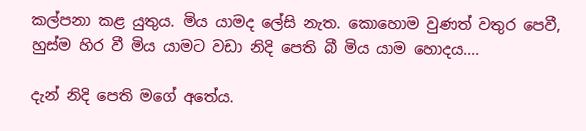කල්පනා කළ යුතුය. මිය යාමද ලේසි නැත. කොහොම වුණත් වතුර පෙවී, හුස්ම හිර වී මිය යාමට වඩා නිදි පෙති බී මිය යාම හොදය....

දැන් නිදි පෙති මගේ අතේය.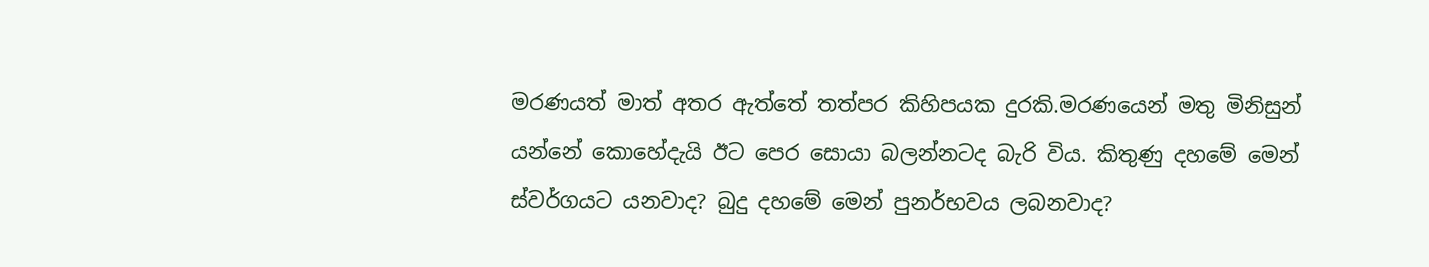මරණයත් මාත් අතර ඇත්තේ තත්පර කිහිපයක දුරකි.මරණයෙන් මතු මිනිසුන් යන්නේ කොහේදැයි ඊට පෙර සොයා බලන්නටද බැරි විය. කිතුණු දහමේ මෙන් ස්වර්ගයට යනවාද? බුදු දහමේ මෙන් පුනර්භවය ලබනවාද?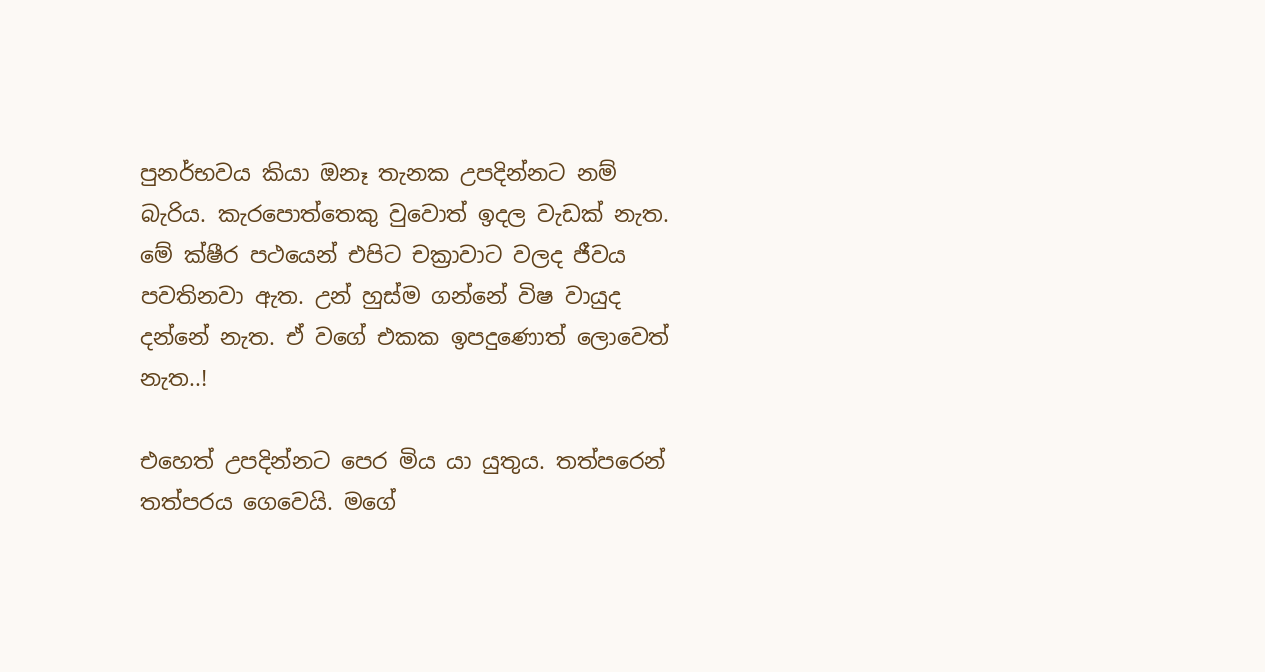පුනර්භවය කියා ඔනෑ තැනක උපදින්නට නම් බැරිය. කැරපොත්තෙකු වුවොත් ඉදල වැඩක් නැත. මේ ක්ෂීර පථයෙන් එපිට චක්‍රාවාට වලද ජීවය  පවතිනවා ඇත. උන් හුස්ම ගන්නේ විෂ වායුද දන්නේ නැත. ඒ වගේ එකක ඉපදුණොත් ලොවෙත් නැත..!

එහෙත් උපදින්නට පෙර මිය යා යුතුය. තත්පරෙන් තත්පරය ගෙවෙයි. මගේ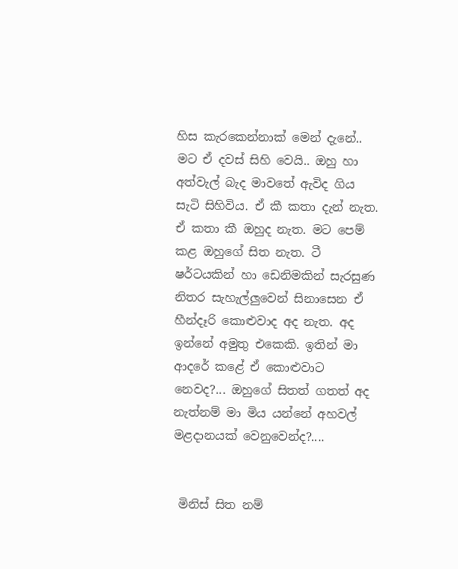හිස කැරකෙන්නාක් මෙන් දැනේ.. මට ඒ දවස් සිහි වෙයි.. ඔහු හා අත්වැල් බැද මාවතේ ඇවිද ගිය සැටි සිහිවිය. ඒ කී කතා දැන් නැත. ඒ කතා කී ඔහුද නැත. මට පෙම් කළ ඔහුගේ සිත නැත. ටී ෂර්ටයකින් හා ඩෙනිමකින් සැරසුණ නිතර සැහැල්ලුවෙන් සිනාසෙන ඒ හීන්දෑරි කොළුවාද අද නැත. අද ඉන්නේ අමුතු එකෙකි. ඉතින් මා ආදරේ කළේ ඒ කොළුවාට නෙවද?... ඔහුගේ සිතත් ගතත් අද නැත්නම් මා මිය යන්නේ අහවල් මළදානයක් වෙනුවෙන්ද?....


 මිනිස් සිත නම්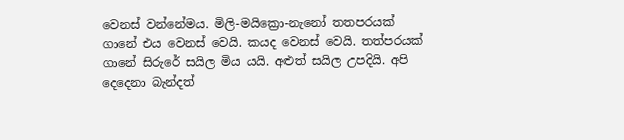වෙනස් වන්නේමය. මිලි-මයික්‍රො-නැනෝ තතපරයක් ගානේ එය වෙනස් වෙයි. කයද වෙනස් වෙයි. තත්පරයක් ගානේ සිරුරේ සයිල මිය යයි. අළුත් සයිල උපදියි. අපි දෙදෙනා බැන්දත්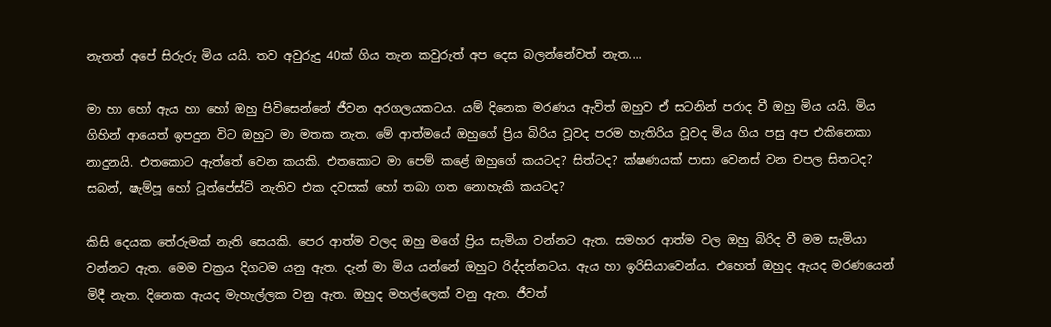නැතත් අපේ සිරුරු මිය යයි. තව අවුරුදු 40ක් ගිය තැන කවුරුත් අප දෙස බලන්නේවත් නැත....

මා හා හෝ ඇය හා හෝ ඔහු පිවිසෙන්නේ ජීවන අරගලයකටය. යම් දිනෙක මරණය ඇවිත් ඔහුව ඒ සටනින් පරාද වී ඔහු මිය යයි. මිය ගිහින් ආයෙත් ඉපදුන විට ඔහුට මා මතක නැත. මේ ආත්මයේ ඔහුගේ ප්‍රිය බිරිය වූවද පරම හැතිරිය වූවද මිය ගිය පසු අප එකිනෙකා නාදුනයි. එතකොට ඇත්තේ වෙන කයකි. එතකොට මා පෙම් කළේ ඔහුගේ කයටද? සිත්ටද? ක්ෂණයක් පාසා වෙනස් වන චපල සිතටද? සබන්, ෂැම්පූ හෝ ටූත්පේස්ට් නැතිව එක දවසක් හෝ තබා ගත නොහැකි කයටද?

කිසි දෙයක තේරුමක් නැති සෙයකි. පෙර ආත්ම වලද ඔහු මගේ ප්‍රිය සැමියා වන්නට ඇත. සමහර ආත්ම වල ඔහු බිරිද වී මම සැමියා වන්නට ඇත. මෙම චක්‍රය දිගටම යනු ඇත. දැන් මා මිය යන්නේ ඔහුට රිද්දන්නටය. ඇය හා ඉරිසියාවෙන්ය. එහෙත් ඔහුද ඇයද මරණයෙන් මිදී නැත. දිනෙක ඇයද මැහැල්ලක වනු ඇත. ඔහුද මහල්ලෙක් වනු ඇත. ජීවත්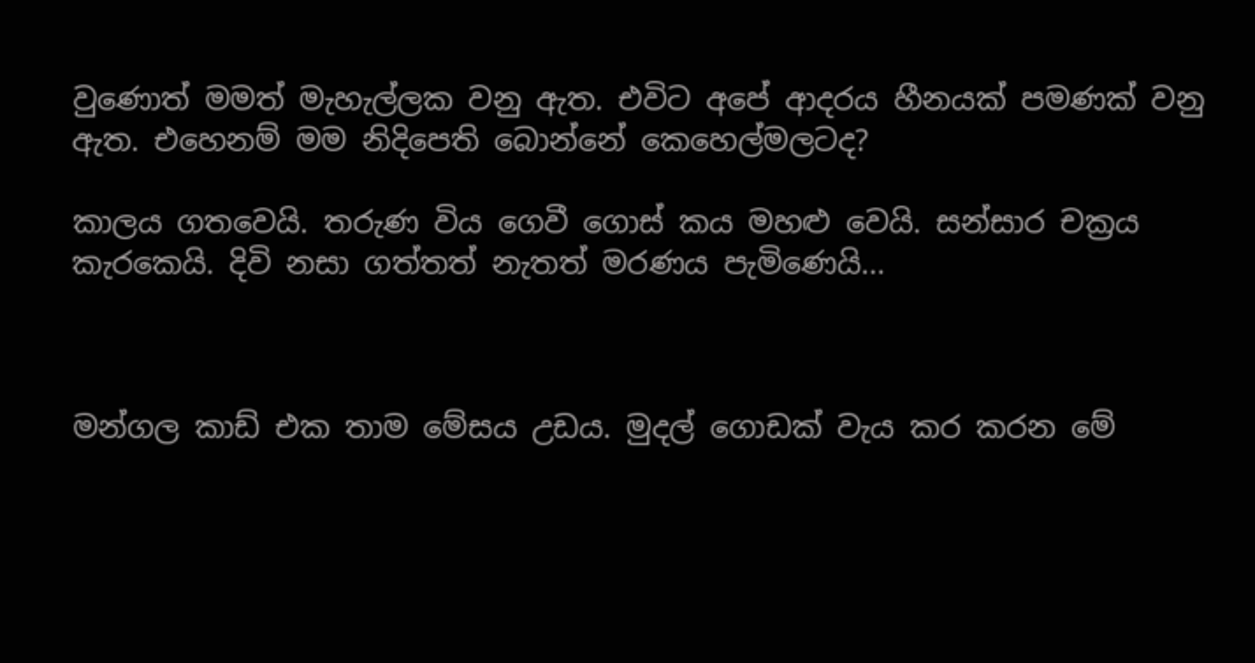වුණොත් මමත් මැහැල්ලක වනු ඇත. එවිට අපේ ආදරය හීනයක් පමණක් වනු ඇත. එහෙනම් මම නිදිපෙති බොන්නේ කෙහෙල්මලටද?

කාලය ගතවෙයි. තරුණ විය ගෙවී ගොස් කය මහළු වෙයි. සන්සාර චක්‍රය කැරකෙයි. දිවි නසා ගත්තත් නැතත් මරණය පැමිණෙයි...



මන්ගල කාඩ් එක තාම මේසය උඩය. මුදල් ගොඩක් වැය කර කරන මේ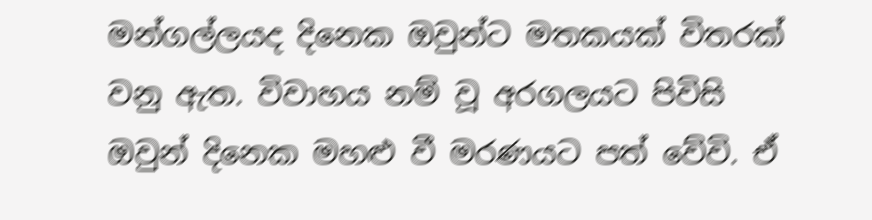මන්ගල්ලයද දිනෙක ඔවුන්ට මතකයක් විතරක් වනු ඇත. විවාහය නම් වූ අරගලයට පිවිසි ඔවුන් දිනෙක මහළු වී මරණයට පත් වේවි. ඒ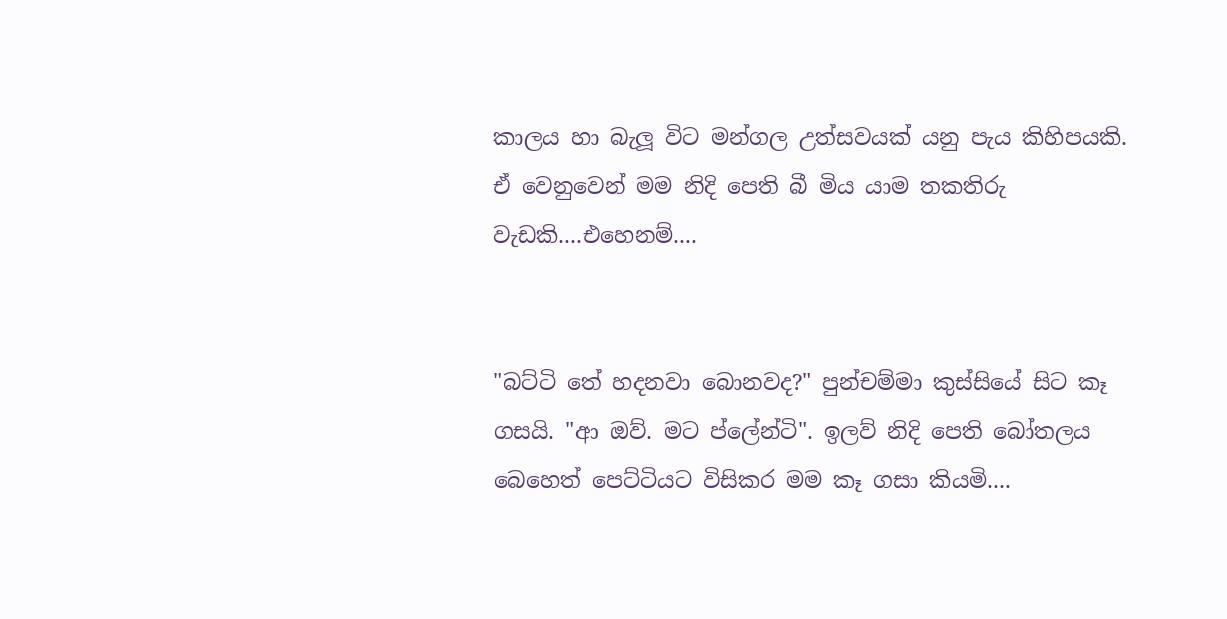කාලය හා බැලූ විට මන්ගල උත්සවයක් යනු පැය කිහිපයකි. ඒ වෙනුවෙන් මම නිදි පෙති බී මිය යාම තකතිරු වැඩකි....එහෙනම්....


"බට්ටි තේ හදනවා බොනවද?" පුන්චම්මා කුස්සියේ සිට කෑ ගසයි. "ආ ඔව්. මට ප්ලේන්ටි". ඉලව් නිදි පෙති බෝතලය බෙහෙත් පෙට්ටියට විසිකර මම කෑ ගසා කියමි....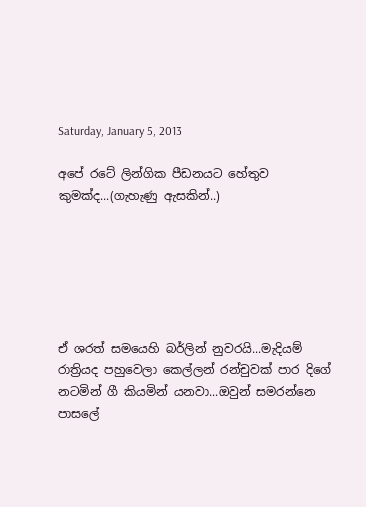Saturday, January 5, 2013

අපේ රටේ ලින්ගික පීඩනයට හේතුව කුමක්ද...(ගැහැණු ඇසකින්..)






ඒ ශරත් සමයෙහි බර්ලින් නුවරයි...මැදියම් රාත්‍රියද පහුවෙලා කෙල්ලන් රන්චුවක් පාර දිගේ නටමින් ගී කියමින් යනවා...ඔවුන් සමරන්නෙ පාසලේ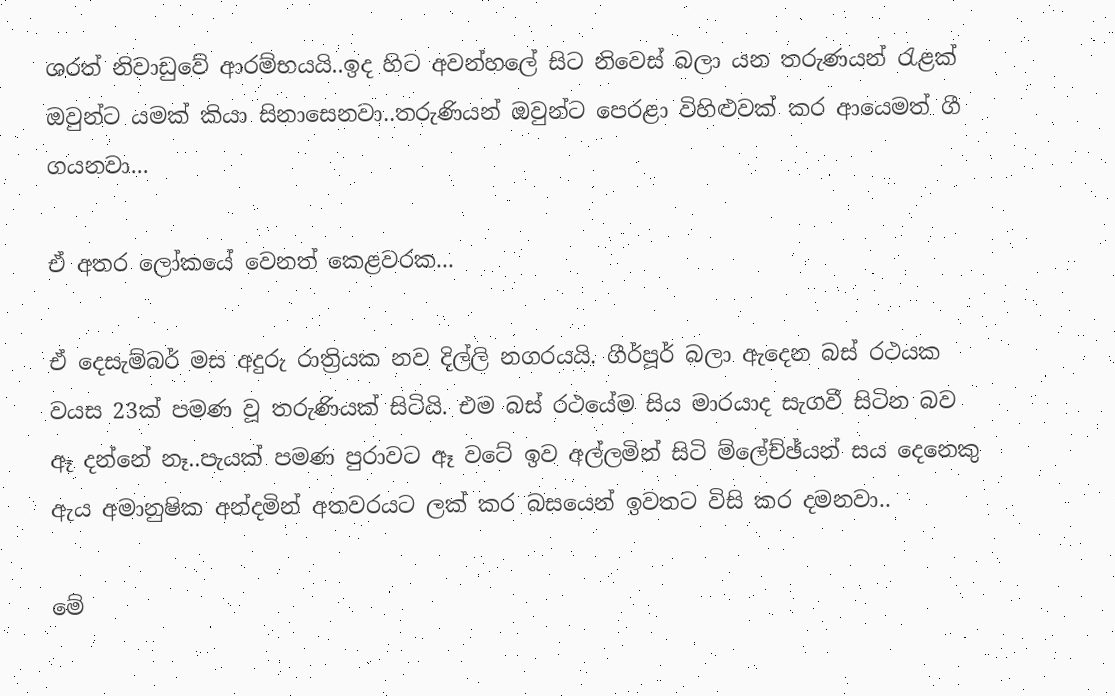ශරත් නිවාඩුවේ ආරම්භයයි..ඉද හිට අවන්හලේ සිට නිවෙස් බලා යන තරුණයන් රැළක් ඔවුන්ට යමක් කියා සිනාසෙනවා..තරුණියන් ඔවුන්ට පෙරළා විහිළුවක් කර ආයෙමත් ගී ගයනවා...

ඒ අතර ලෝකයේ වෙනත් කෙළවරක...

ඒ දෙසැම්බර් මස අදුරු රාත්‍රියක නව දිල්ලි නගරයයි. ගීර්පූර් බලා ඇදෙන බස් රථයක වයස 23ක් පමණ වූ තරුණියක් සිටියි. එම බස් රථයේම සිය මාරයාද සැගවී සිටින බව ඈ දන්නේ නෑ..පැයක් පමණ පුරාවට ඈ වටේ ඉව අල්ලමින් සිටි ම්ලේච්ඡ්යන් සය දෙනෙකු ඇය අමානුෂික අන්දමින් අතවරයට ලක් කර බසයෙන් ඉවතට විසි කර දමනවා..

මේ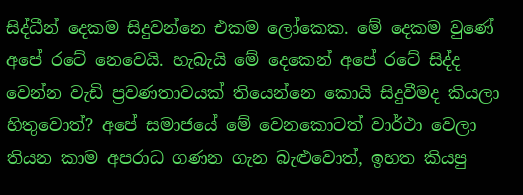සිද්ධීන් දෙකම සිදුවන්නෙ එකම ලෝකෙක. මේ දෙකම වුණේ අපේ රටේ නෙවෙයි. හැබැයි මේ දෙකෙන් අපේ රටේ සිද්ද වෙන්න වැඩි ප්‍රවණතාවයක් තියෙන්නෙ කොයි සිදුවීමද කියලා හිතුවොත්? අපේ සමාජයේ මේ වෙනකොටත් වාර්ථා වෙලා තියන කාම අපරාධ ගණන ගැන බැළුවොත්, ඉහත කියපු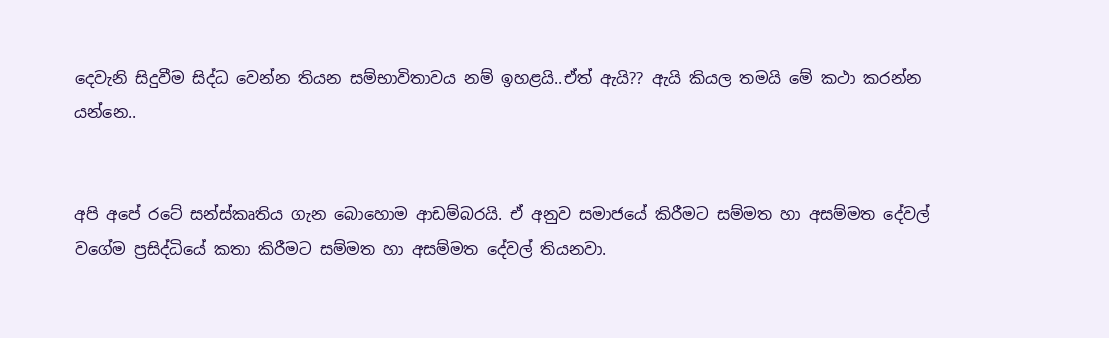දෙවැනි සිදුවීම සිද්ධ වෙන්න තියන සම්භාවිතාවය නම් ඉහළයි..ඒත් ඇයි?? ඇයි කියල තමයි මේ කථා කරන්න යන්නෙ..


අපි අපේ රටේ සන්ස්කෘතිය ගැන බොහොම ආඩම්බරයි. ඒ අනුව සමාජයේ කිරීමට සම්මත හා අසම්මත දේවල් වගේම ප්‍රසිද්ධියේ කතා කිරීමට සම්මත හා අසම්මත දේවල් තියනවා.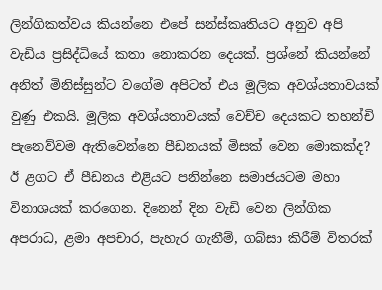ලින්ගිකත්වය කියන්නෙ එපේ සන්ස්කෘතියට අනුව අපි වැඩිය ප්‍රසිද්ධියේ කතා නොකරන දෙයක්. ප්‍රශ්නේ කියන්නේ අනිත් මිනිස්සුන්ට වගේම අපිටත් එය මූලික අවශ්යතාවයක් වුණු එකයි. මූලික අවශ්යතාවයක් වෙච්ච දෙයකට තහන්චි පැනෙව්වම ඇතිවෙන්නෙ පීඩනයක් මිසක් වෙන මොකක්ද? ඊ ළගට ඒ පීඩනය එළියට පනින්නෙ සමාජයටම මහා විනාශයක් කරගෙන. දිනෙන් දින වැඩි වෙන ලින්ගික අපරාධ, ළමා අපචාර, පැහැර ගැනීම්, ගබ්සා කිරීම් විතරක්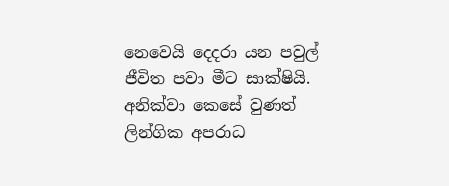නෙවෙයි දෙදරා යන පවුල් ජීවිත පවා මීට සාක්ෂියි. අනික්වා කෙසේ වුණත් ලින්ගික අපරාධ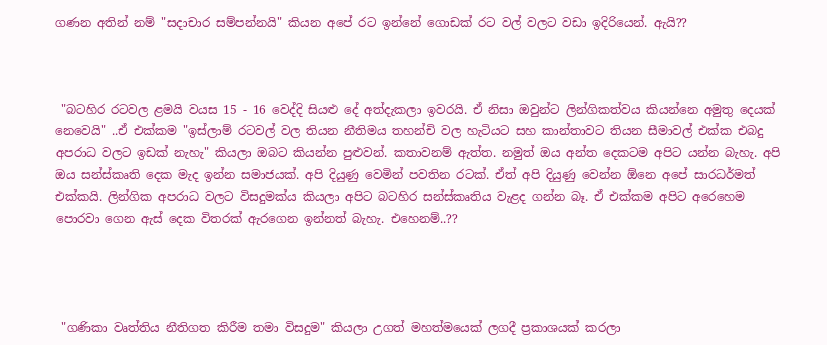ගණන අතින් නම් "සදාචාර සම්පන්නයි" කියන අපේ රට ඉන්නේ ගොඩක් රට වල් වලට වඩා ඉදිරියෙන්. ඇයි??



 "බටහිර රටවල ළමයි වයස 15 - 16 වෙද්දි සියළු දේ අත්දැකලා ඉවරයි. ඒ නිසා ඔවුන්ට ලින්ගිකත්වය කියන්නෙ අමුතු දෙයක් නෙවෙයි" ..ඒ එක්කම "ඉස්ලාම් රටවල් වල තියන නීතිමය තහන්චි වල හැටියට සහ කාන්තාවට තියන සීමාවල් එක්ක එබදු අපරාධ වලට ඉඩක් නැහැ" කියලා ඔබට කියන්න පුළුවන්. කතාවනම් ඇත්ත. නමුත් ඔය අන්ත දෙකටම අපිට යන්න බැහැ. අපි ඔය සන්ස්කෘති දෙක මැද ඉන්න සමාජයක්. අපි දියුණු වෙමින් පවතින රටක්. ඒත් අපි දියුණු වෙන්න ඕනෙ අපේ සාරධර්මත් එක්කයි. ලින්ගික අපරාධ වලට විසදුමක්ය කියලා අපිට බටහිර සන්ස්කෘතිය වැළද ගන්න බෑ. ඒ එක්කම අපිට අරෙහෙම පොරවා ගෙන ඇස් දෙක විතරක් ඇරගෙන ඉන්නත් බැහැ. එහෙනම්..??




 "ගණිකා වෘත්තිය නීතිගත කිරීම තමා විසදුම" කියලා උගත් මහත්මයෙක් ලගදී ප්‍රකාශයක් කරලා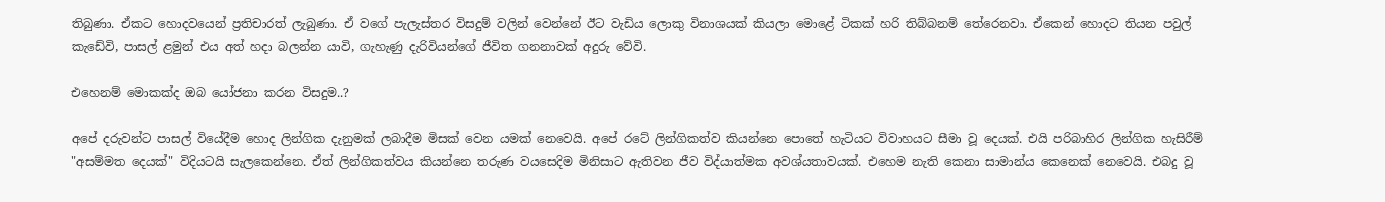තිබුණා. ඒකට හොදවයෙන් ප්‍රතිචාරත් ලැබුණා. ඒ වගේ පැලැස්තර විසදුම් වලින් වෙන්නේ ඊට වැඩිය ලොකු විනාශයක් කියලා මොළේ ටිකක් හරි තිබ්බනම් තේරෙනවා. ඒකෙන් හොදට තියන පවුල් කැඩේවි, පාසල් ළමුන් එය අත් හදා බලන්න යාවි, ගැහැණු දැරිවියන්ගේ ජීවිත ගනනාවක් අදුරු වේවි.

එහෙනම් මොකක්ද ඔබ යෝජනා කරන විසදුම..?

අපේ දරුවන්ට පාසල් වියේදීම හොද ලින්ගික දැනුමක් ලබාදීම මිසක් වෙන යමක් නෙවෙයි. අපේ රටේ ලින්ගිකත්ව කියන්නෙ පොතේ හැටියට විවාහයට සීමා වූ දෙයක්. එයි පරිබාහිර ලින්ගික හැසිරීම් "අසම්මත දෙයක්" විදියටයි සැලකෙන්නෙ. ඒත් ලින්ගිකත්වය කියන්නෙ තරුණ වයසෙදිම මිනිසාට ඇතිවන ජීව විද්යාත්මක අවශ්යතාවයක්. එහෙම නැති කෙනා සාමාන්ය කෙනෙක් නෙවෙයි. එබදු වූ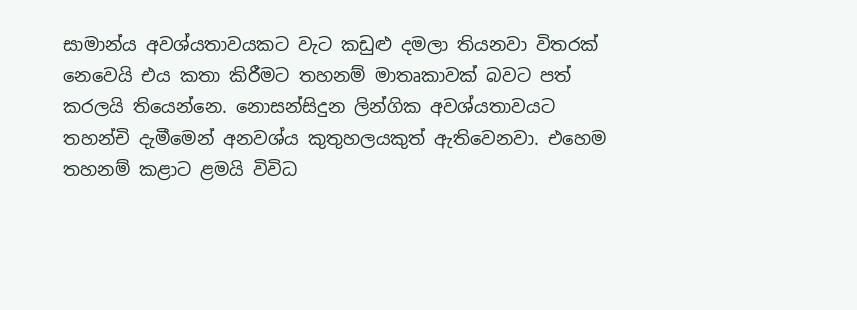සාමාන්ය අවශ්යතාවයකට වැට කඩුළු දමලා තියනවා විතරක් නෙවෙයි එය කතා කිරීමට තහනම් මාතෘකාවක් බවට පත් කරලයි තියෙන්නෙ. නොසන්සිදුන ලින්ගික අවශ්යතාවයට තහන්චි දැමීමෙන් අනවශ්ය කුතුහලයකුත් ඇතිවෙනවා. එහෙම තහනම් කළාට ළමයි විවිධ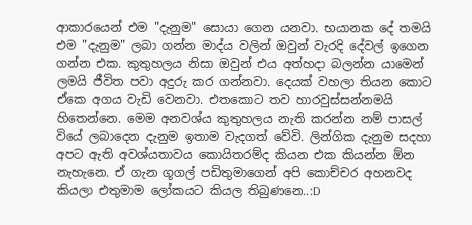ආකාරයෙන් එම "දැනුම" සොයා ගෙන යනවා. භයානක දේ තමයි එම "දැනුම" ලබා ගන්න මාද්ය වලින් ඔවුන් වැරදි දේවල් ඉගෙන ගන්න එක. කුතුහලය නිසා ඔවුන් එය අත්හදා බලන්න යාමෙන් ලමයි ජීවිත පවා අදුරු කර ගන්නවා. දෙයක් වහලා තියන කොට ඒකෙ අගය වැඩි වෙනවා. එතකොට තව හාරවුස්සන්නමයි හිතෙන්නෙ. මෙම අනවශ්ය කුතුහලය නැති කරන්න නම් පාසල් වියේ ලබාදෙන දැනුම ඉතාම වැදගත් වේවි. ලින්ගික දැනුම සදහා අපට ඇති අවශ්යතාවය කොයිතරම්ද කියන එක කියන්න ඕන නැහැනෙ. ඒ ගැන ගූගල් පඩිතුමාගෙන් අපි කොච්චර අහනවද කියලා එතුමාම ලෝකයට කියල තිබුණනෙ..:D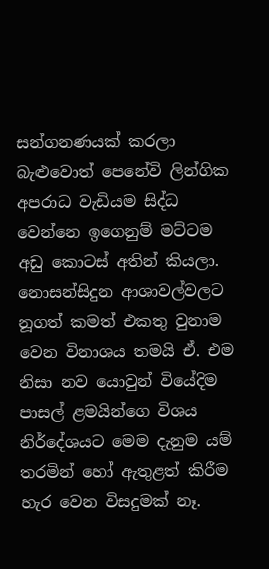සන්ගනණයක් කරලා බැළුවොත් පෙනේවි ලින්ගික අපරාධ වැඩියම සිද්ධ වෙන්නෙ ඉගෙනුම් මට්ටම අඩු කොටස් අතින් කියලා. නොසන්සිදුන ආශාවල්වලට නූගත් කමත් එකතු වුනාම වෙන විනාශය තමයි ඒ. එම නිසා නව යොවුන් වියේදිම පාසල් ළමයින්ගෙ විශය නිර්දේශයට මෙම දැනුම යම් තරමින් හෝ ඇතුළත් කිරීම හැර වෙන විසදුමක් නෑ.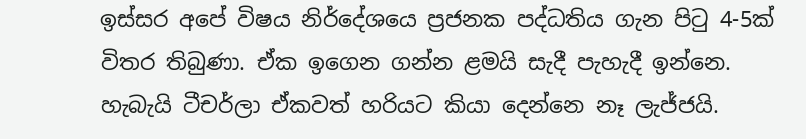ඉස්සර අපේ විෂය නිර්දේශයෙ ප්‍රජනක පද්ධතිය ගැන පිටු 4-5ක් විතර තිබුණා. ඒක ඉගෙන ගන්න ළමයි සැදී පැහැදී ඉන්නෙ. හැබැයි ටීචර්ලා ඒකවත් හරියට කියා දෙන්නෙ නෑ ලැජ්ජයි.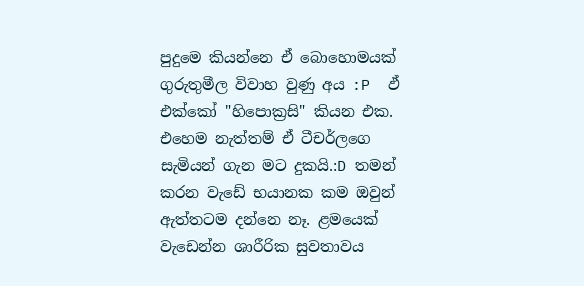පුදුමෙ කියන්නෙ ඒ බොහොමයක් ගුරුතුමීල විවාහ වුණු අය :P  ඵ් එක්කෝ "හිපොක්‍රසි" කියන එක. එහෙම නැත්තම් ඒ ටීචර්ලගෙ සැමියන් ගැන මට දුකයි.:D තමන් කරන වැඩේ භයානක කම ඔවුන් ඇත්තටම දන්නෙ නෑ. ළමයෙක් වැඩෙන්න ශාරීරික සුවතාවය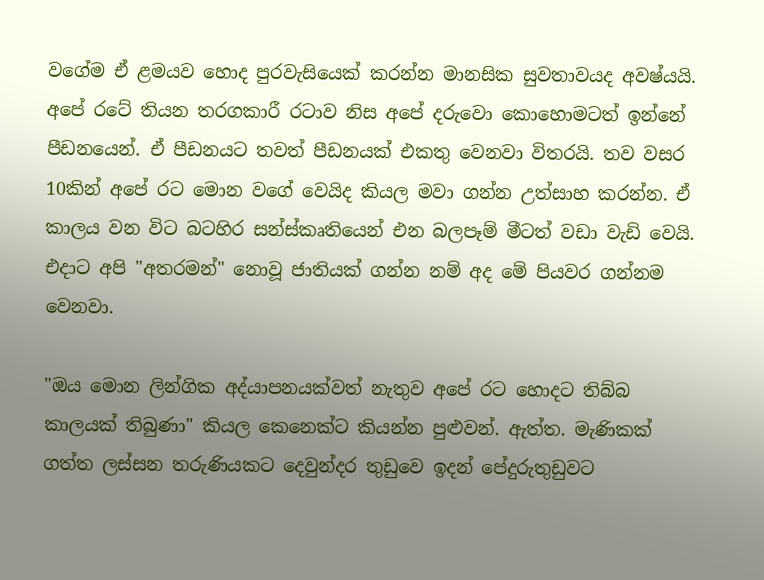වගේම ඒ ළමයව හොද පුරවැසියෙක් කරන්න මානසික සුවතාවයද අවෂ්යයි. අපේ රටේ තියන තරගකාරී රටාව නිස අපේ දරුවො කොහොමටත් ඉන්නේ පීඩනයෙන්. ඒ පීඩනයට තවත් පීඩනයක් එකතු වෙනවා විතරයි. තව වසර 10කින් අපේ රට මොන වගේ වෙයිද කියල මවා ගන්න උත්සාහ කරන්න. ඒ කාලය වන විට බටහිර සන්ස්කෘතියෙන් එන බලපෑම් මීටත් වඩා වැඩි වෙයි. එදාට අපි "අතරමන්" නොවූ ජාතියක් ගන්න නම් අද මේ පියවර ගන්නම වෙනවා.

"ඔය මොන ලින්ගික අද්යාපනයක්වත් නැතුව අපේ රට හොදට තිබ්බ කාලයක් තිබුණා" කියල කෙනෙක්ට කියන්න පුළුවන්. ඇත්ත. මැණිකක් ගත්ත ලස්සන තරුණියකට දෙවුන්දර තුඩුවෙ ඉදන් පේදුරුතුඩුවට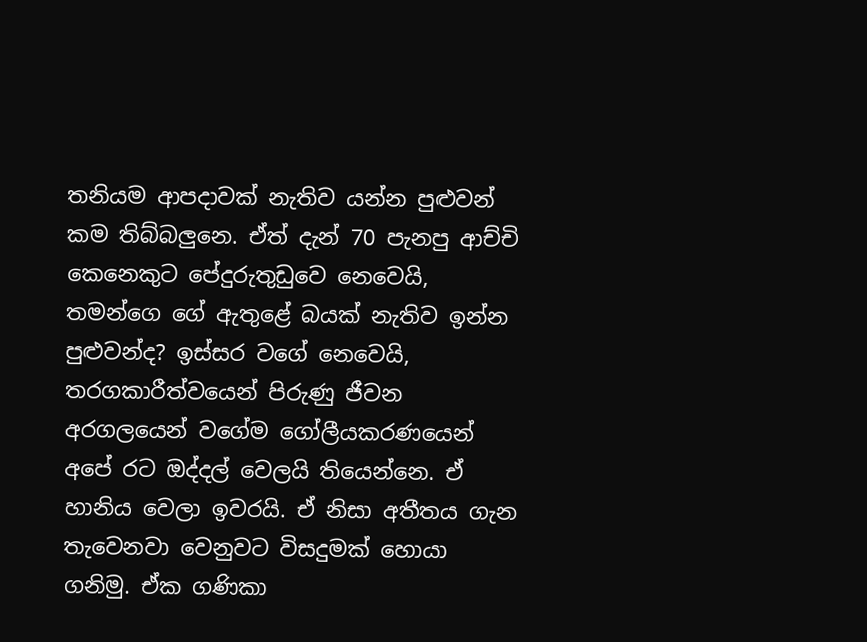තනියම ආපදාවක් නැතිව යන්න පුළුවන් කම තිබ්බලුනෙ. ඒත් දැන් 70 පැනපු ආච්චි කෙනෙකුට පේදුරුතුඩුවෙ නෙවෙයි, තමන්ගෙ ගේ ඇතුළේ බයක් නැතිව ඉන්න පුළුවන්ද? ඉස්සර වගේ නෙවෙයි, තරගකාරීත්වයෙන් පිරුණු ජීවන අරගලයෙන් වගේම ගෝලීයකරණයෙන් අපේ රට ඔද්දල් වෙලයි තියෙන්නෙ. ඒ හානිය වෙලා ඉවරයි. ඒ නිසා අතීතය ගැන තැවෙනවා වෙනුවට විසදුමක් හොයා ගනිමු. ඒක ගණිකා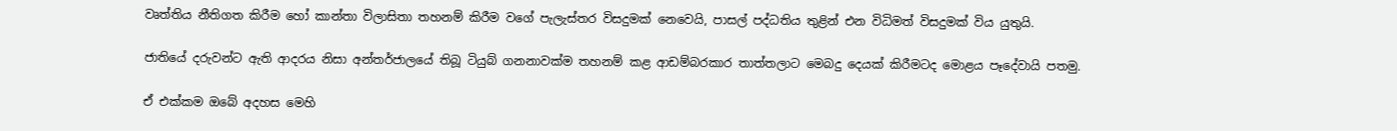වෘත්තිය නීතිගත කිරීම හෝ කාන්තා විලාසිතා තහනම් කිරීම වගේ පැලැස්තර විසදුමක් නෙවෙයි, පාසල් පද්ධතිය තුළින් එන විධිමත් විසදුමක් විය යුතුයි.

ජාතියේ දරුවන්ට ඇති ආදරය නිසා අන්තර්ජාලයේ තිබූ ටියුබ් ගනනාවක්ම තහනම් කළ ආඩම්බරකාර තාත්තලාට මෙබදු දෙයක් කිරීමටද මොළය පෑදේවායි පතමු.

ඒ එක්කම ඔබේ අදහස මෙහි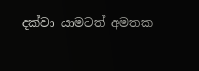දක්වා යාමටත් අමතක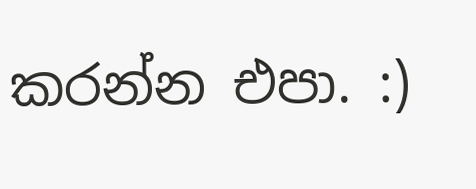කරන්න එපා. :)